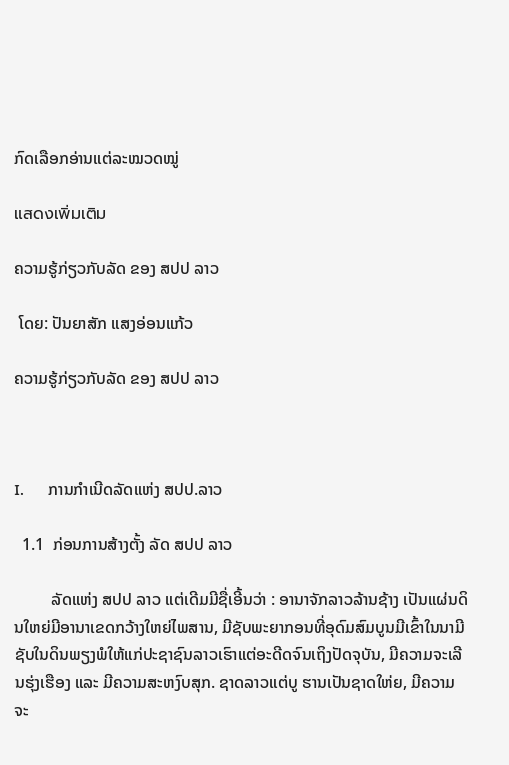ກົດເລືອກອ່ານແຕ່ລະໝວດໝູ່

แสดงเพิ่มเติม

ຄວາມຮູ້ກ່ຽວກັບລັດ ຂອງ ສປປ ລາວ

 ໂດຍ: ປັນຍາສັກ ແສງອ່ອນແກ້ວ

ຄວາມຮູ້ກ່ຽວກັບລັດ ຂອງ ສປປ ລາວ



I.      ການກຳເນີດລັດແຫ່ງ ສປປ.ລາວ

  1.1  ກ່ອນການສ້າງຕັ້ງ ລັດ ສປປ ລາວ

         ລັດແຫ່ງ ສປປ ລາວ ແຕ່ເດີມມີຊື່ເອີ້ນວ່າ : ອານາຈັກລາວລ້ານຊ້າງ ເປັນແຜ່ນດິນໃຫຍ່ມີອານາເຂດກວ້າງໃຫຍ່ໄພສານ, ມີຊັບພະຍາກອນທີ່ອຸດົມສົມບູນມີເຂົ້າໃນນາມີຊັບໃນດິນພຽງພໍໃຫ້ແກ່ປະຊາຊົນລາວເຮົາແຕ່ອະດີດຈົນເຖິງປັດຈຸບັນ, ມີຄວາມຈະເລີນຮຸ່ງເຮືອງ ແລະ ມີຄວາມສະຫງົບສຸກ. ຊາດລາວແຕ່ບູ ຮານເປັນຊາດໃຫ່ຍ, ມີຄວາມຈະ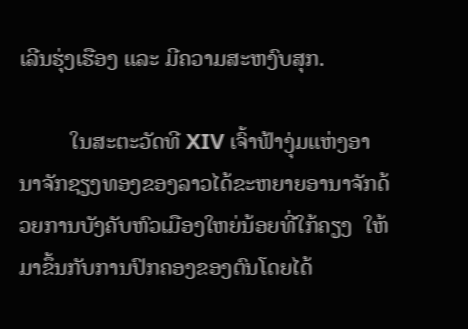ເລີນຮຸ່ງເຮືອງ ແລະ ມີຄວາມສະຫງົບສຸກ.

         ໃນສະຕະວັດທີ XIV ເຈົ້າຟ້າງຸ່ມແຫ່ງອານາຈັກຊຽງທອງຂອງລາວໄດ້ຂະຫຍາຍອານາຈັກດ້ວຍການບັງຄັບຫົວເມືອງໃຫຍ່ນ້ອຍທີ່ໃກ້ຄຽງ  ໃຫ້ມາຂຶ້ນກັບການປົກຄອງຂອງຕົນໂດຍໄດ້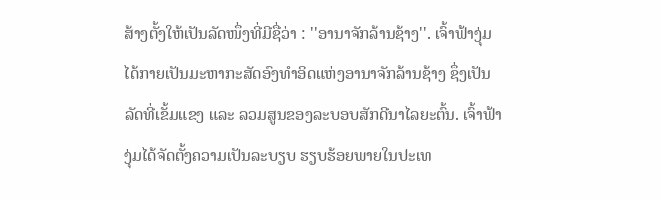ສ້າງຕັ້ງໃຫ້ເປັນລັດໜຶ່ງທີ່ມີຊື່ວ່າ : ''ອານາຈັກລ້ານຊ້າງ''. ເຈົ້າຟ້າງຸ່ມໄດ້ກາຍເປັນມະຫາກະສັດອົງທຳອິດແຫ່ງອານາຈັກລ້ານຊ້າງ ຊຶ່ງເປັນລັດທີ່ເຂັ້ມແຂງ ແລະ ລວມສູນຂອງລະບອບສັກດີນາໄລຍະຕົ້ນ. ເຈົ້າຟ້າງຸ່ມໄດ້ຈັດຕັ້ງຄວາມເປັນລະບຽບ ຮຽບຮ້ອຍພາຍໃນປະເທ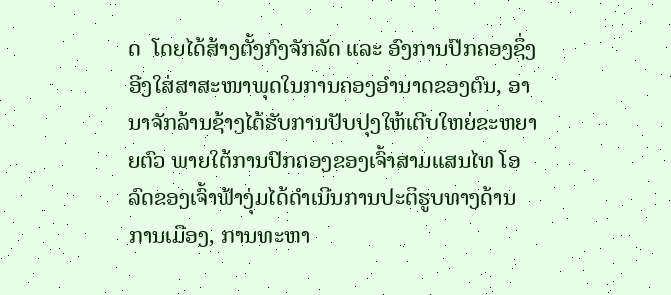ດ  ໂດຍໄດ້ສ້າງຕັ້ງກົງຈັກລັດ ແລະ ອົງການປົກຄອງຊຶ່ງອີງໃສ່ສາສະໜາພຸດໃນການຄອງອຳນາດຂອງຕົນ, ອານາຈັກລ້ານຊ້າງໄດ້ຮັບການປັບປຸງໃຫ້ເຕີບໃຫຍ່ຂະຫຍາຍຕົວ ພາຍໃຕ້ການປົກຄອງຂອງເຈົ້າສາມແສນໄທ ໂອລົດຂອງເຈົ້າຟ້າງຸ່ມໄດ້ດຳເນີນການປະຕິຮູບທາງດ້ານການເມືອງ, ການທະຫາ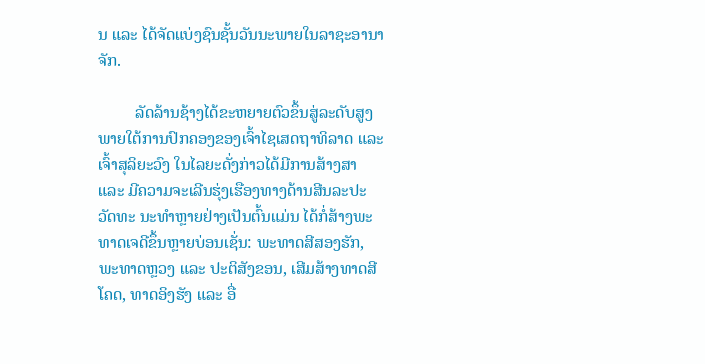ນ ແລະ ໄດ້ຈັດແບ່ງຊົນຊັ້ນວັນນະພາຍໃນລາຊະອານາຈັກ.

         ລັດລ້ານຊ້າງໄດ້ຂະຫຍາຍຕົວຂຶ້ນສູ່ລະດັບສູງ ພາຍໃຕ້ການປົກຄອງຂອງເຈົ້າໄຊເສດຖາທິລາດ ແລະ ເຈົ້າສຸລິຍະວົງ ໃນໄລຍະດັ່ງກ່າວໄດ້ມີການສ້າງສາ ແລະ ມີຄວາມຈະເລີນຮຸ່ງເຮືອງທາງດ້ານສີນລະປະວັດທະ ນະທຳຫຼາຍຢ່າງເປັນຕົ້ນແມ່ນ ໄດ້ກໍ່ສ້າງພະທາດເຈດີຂຶ້ນຫຼາຍບ່ອນເຊັ່ນ: ພະທາດສີສອງຮັກ, ພະທາດຫຼວງ ແລະ ປະຕິສັງຂອນ, ເສີມສ້າງທາດສີໂຄດ, ທາດອິງຮັງ ແລະ ອື່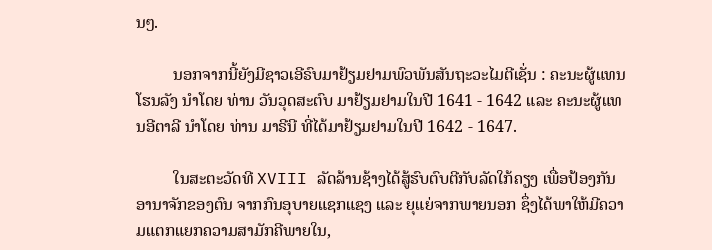ນໆ.

         ນອກຈາກນີ້ຍັງມີຊາວເອີຣົບມາຢ້ຽມຢາມພົວພັນສັນຖະວະໄມຕີເຊັ່ນ : ຄະນະຜູ້ແທນໂຮນລັງ ນຳໂດຍ ທ່ານ ວັນວຸດສະຕົບ ມາຢ້ຽມຢາມໃນປີ 1641 - 1642 ແລະ ຄະນະຜູ້ແທນອີຕາລີ ນຳໂດຍ ທ່ານ ມາຣີນີ ທີ່ໄດ້ມາຢ້ຽມຢາມໃນປີ 1642 - 1647.

         ໃນສະຕະວັດທີ XVIII ລັດລ້ານຊ້າງໄດ້ສູ້ຮົບຕົບຕີກັບລັດໃກ້ຄຽງ ເພື່ອປ້ອງກັນອານາຈັກຂອງຕົນ ຈາກກົນອຸບາຍແຊກແຊງ ແລະ ຍຸແຍ່ຈາກພາຍນອກ ຊຶ່ງໄດ້ພາໃຫ້ມີຄວາມແຕກແຍກຄວາມສາມັກຄີພາຍໃນ,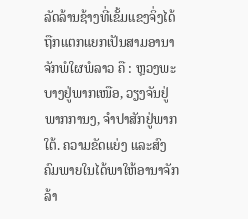ລັດລ້ານຊ້າງທີ່ເຂັ້ມແຂງຈິ່ງໄດ້ຖືກແຕກແຍກເປັນສາມອານາຈັກພໍໃຜພໍລາວ ຄື : ຫຼວງພະບາງຢູ່ພາກເໜືອ, ວຽງຈັນຢູ່ພາກການງ, ຈຳປາສັກຢູ່ພາກໃຕ້. ຄວາມຂັດແຍ່ງ ແລະສົງຄົມພາຍໃນໄດ້ພາໃຫ້ອານາຈັກລ້າ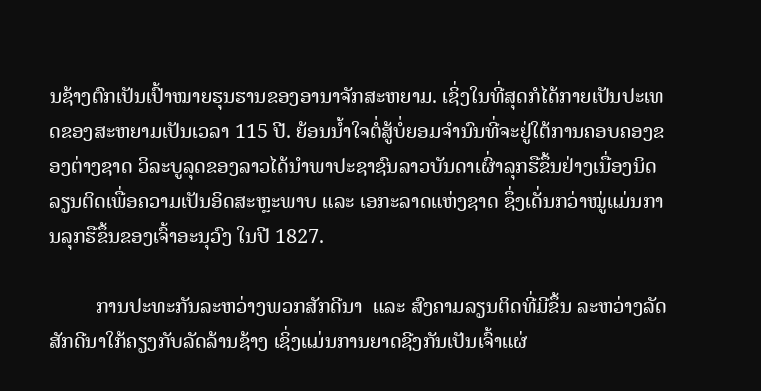ນຊ້າງຕົກເປັນເປົ້າໝາຍຮຸນຮານຂອງອານາຈັກສະຫຍາມ. ເຊິ່ງໃນທີ່ສຸດກໍໄດ້ກາຍເປັນປະເທດຂອງສະຫຍາມເປັນເວລາ 115 ປີ. ຍ້ອນນ້ຳໃຈຕໍ່ສູ້ບໍ່ຍອມຈໍານົນທີ່ຈະຢູ່ໃຕ້ການຄອບຄອງຂອງຕ່າງຊາດ ວິລະບູລຸດຂອງລາວໄດ້ນຳພາປະຊາຊົນລາວບັນດາເຜົ່າລຸກຮືຂຶ້ນຢ່າງເນື່ອງນິດລຽນຕິດເພື່ອຄວາມເປັນອິດສະຫຼະພາບ ແລະ ເອກະລາດແຫ່ງຊາດ ຊຶ່ງເດັ່ນກວ່າໝູ່ແມ່ນການລຸກຮືຂຶ້ນຂອງເຈົ້າອະນຸວົງ ໃນປີ 1827.

         ການປະທະກັນລະຫວ່າງພວກສັກດີນາ  ແລະ ສົງຄາມລຽນຕິດທີ່ມີຂຶ້ນ ລະຫວ່າງລັດສັກດີນາໃກ້ຄຽງກັບລັດລ້ານຊ້າງ ເຊິ່ງແມ່ນການຍາດຊີງກັນເປັນເຈົ້າແຜ່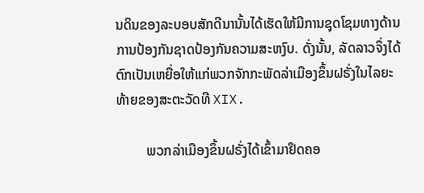ນດິນຂອງລະບອບສັກດີນານັ້ນໄດ້ເຮັດໃຫ້ມີການຊຸດໂຊມທາງດ້ານການປ້ອງກັນຊາດປ້ອງກັນຄວາມສະຫງົບ. ດັ່ງນັ້ນ, ລັດລາວຈຶ່ງໄດ້ຕົກເປັນເຫຍື່ອໃຫ້ແກ່ພວກຈັກກະພັດລ່າເມືອງຂຶ້ນຝຣັ່ງໃນໄລຍະທ້າຍຂອງສະຕະວັດທີ XIX.

         ພວກລ່າເມືອງຂຶ້ນຝຣັ່ງໄດ້ເຂົ້າມາຢຶດຄອ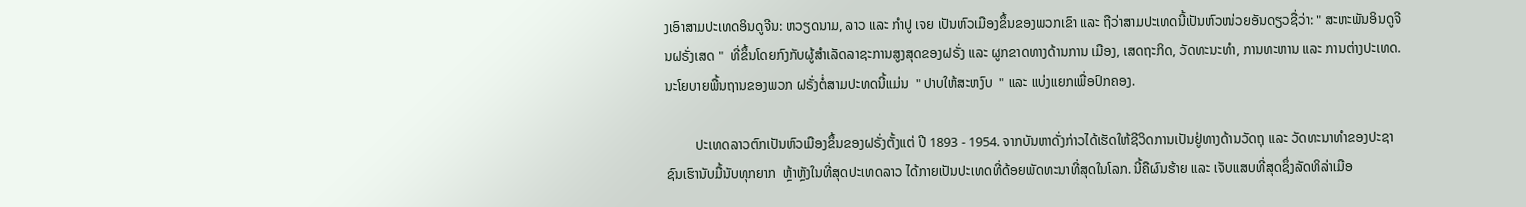ງເອົາສາມປະເທດອິນດູຈີນ: ຫວຽດນາມ, ລາວ ແລະ ກຳປູ ເຈຍ ເປັນຫົວເມືອງຂຶ້ນຂອງພວກເຂົາ ແລະ ຖືວ່າສາມປະເທດນີ້ເປັນຫົວໜ່ວຍອັນດຽວຊື່ວ່າ: " ສະຫະພັນອິນດູຈີນຝຣັ່ງເສດ "  ທີ່ຂຶ້ນໂດຍກົງກັບຜູ້ສຳເລັດລາຊະການສູງສຸດຂອງຝຣັ່ງ ແລະ ຜູກຂາດທາງດ້ານການ ເມືອງ, ເສດຖະກິດ, ວັດທະນະທຳ, ການທະຫານ ແລະ ການຕ່າງປະເທດ. ນະໂຍບາຍພື້ນຖານຂອງພວກ ຝຣັ່ງຕໍ່ສາມປະທດນີ້ແມ່ນ  " ປາບໃຫ້ສະຫງົບ  " ແລະ ແບ່ງແຍກເພື່ອປົກຄອງ.

         ປະເທດລາວຕົກເປັນຫົວເມືອງຂຶ້ນຂອງຝຣັ່ງຕັ້ງແຕ່ ປີ 1893 - 1954. ຈາກບັນຫາດັ່ງກ່າວໄດ້ເຮັດໃຫ້ຊີວິດການເປັນຢູ່ທາງດ້ານວັດຖຸ ແລະ ວັດທະນາທຳຂອງປະຊາຊົນເຮົານັບມື້ນັບທຸກຍາກ  ຫຼ້າຫຼັງໃນທີ່ສຸດປະເທດລາວ ໄດ້ກາຍເປັນປະເທດທີ່ດ້ອຍພັດທະນາທີ່ສຸດໃນໂລກ. ນີ້ຄືຜົນຮ້າຍ ແລະ ເຈັບແສບທີ່ສຸດຊຶ່ງລັດທິລ່າເມືອ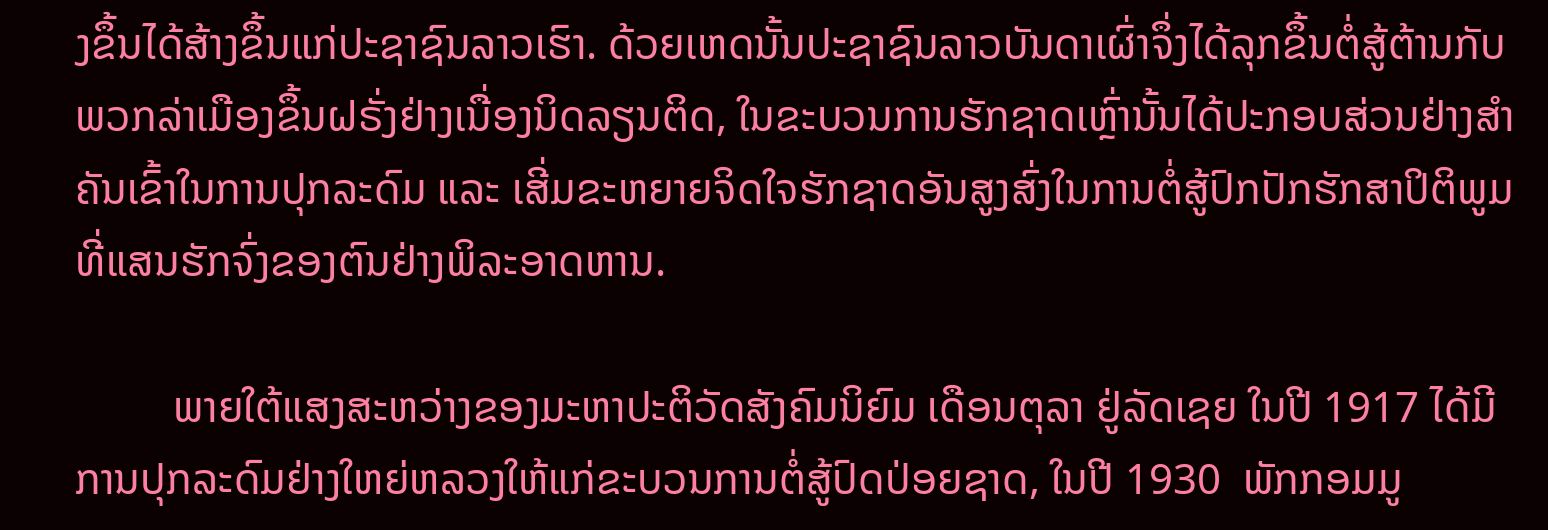ງຂຶ້ນໄດ້ສ້າງຂຶ້ນແກ່ປະຊາຊົນລາວເຮົາ. ດ້ວຍເຫດນັ້ນປະຊາຊົນລາວບັນດາເຜົ່າຈຶ່ງໄດ້ລຸກຂຶ້ນຕໍ່ສູ້ຕ້ານກັບພວກລ່າເມືອງຂຶ້ນຝຣັ່ງຢ່າງເນື່ອງນິດລຽນຕິດ, ໃນຂະບວນການຮັກຊາດເຫຼົ່ານັ້ນໄດ້ປະກອບສ່ວນຢ່າງສຳຄັນເຂົ້າໃນການປຸກລະດົມ ແລະ ເສີ່ມຂະຫຍາຍຈິດໃຈຮັກຊາດອັນສູງສົ່ງໃນການຕໍ່ສູ້ປົກປັກຮັກສາປິຕິພູມທີ່ແສນຮັກຈົ່ງຂອງຕົນຢ່າງພິລະອາດຫານ.

         ພາຍໃຕ້ແສງສະຫວ່າງຂອງມະຫາປະຕິວັດສັງຄົມນິຍົມ ເດືອນຕຸລາ ຢູ່ລັດເຊຍ ໃນປີ 1917 ໄດ້ມີການປຸກລະດົມຢ່າງໃຫຍ່ຫລວງໃຫ້ແກ່ຂະບວນການຕໍ່ສູ້ປົດປ່ອຍຊາດ, ໃນປີ 1930  ພັກກອມມູ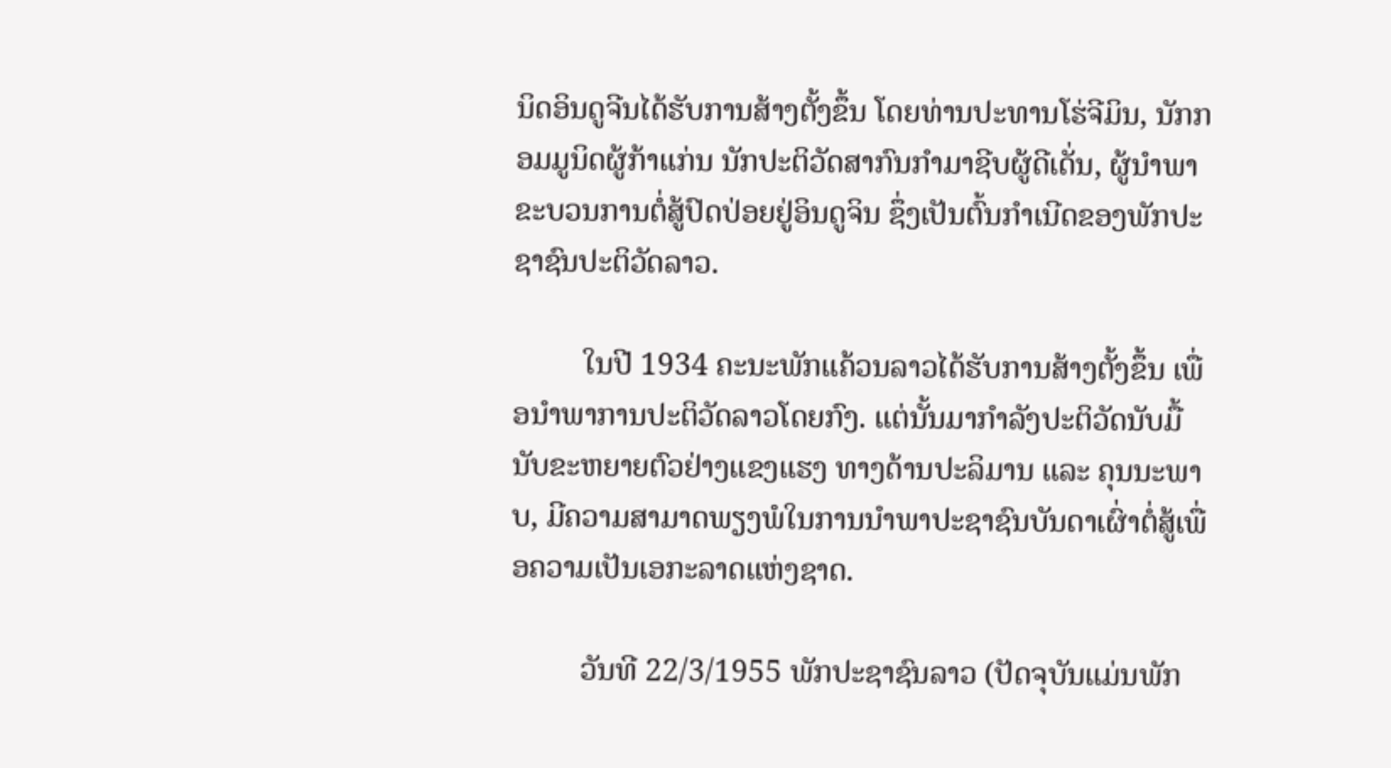ນິດອິນດູຈີນໄດ້ຮັບການສ້າງຕັ້ງຂຶ້ນ ໂດຍທ່ານປະທານໂຮ່ຈີມິນ, ນັກກອມມູນິດຜູ້ກ້າແກ່ນ ນັກປະຕິວັດສາກົນກຳມາຊີບຜູ້ດີເດັ່ນ, ຜູ້ນຳພາຂະບວນການຕໍ່ສູ້ປົດປ່ອຍຢູ່ອິນດູຈິນ ຊຶ່ງເປັນຕົ້ນກຳເນີດຂອງພັກປະຊາຊົນປະຕິວັດລາວ.

         ໃນປີ 1934 ຄະນະພັກແຄ້ວນລາວໄດ້ຮັບການສ້າງຕັ້ງຂຶ້ນ ເພື່ອນຳພາການປະຕິວັດລາວໂດຍກົງ. ແຕ່ນັ້ນມາກຳລັງປະຕິວັດນັບມື້ນັບຂະຫຍາຍຕົວຢ່າງແຂງແຮງ ທາງດ້ານປະລິມານ ແລະ ຄຸນນະພາບ, ມີຄວາມສາມາດພຽງພໍໃນການນຳພາປະຊາຊົນບັນດາເຜົ່າຕໍ່ສູ້ເພື່ອຄວາມເປັນເອກະລາດແຫ່ງຊາດ.

         ວັນທີ 22/3/1955 ພັກປະຊາຊົນລາວ (ປັດຈຸບັນແມ່ນພັກ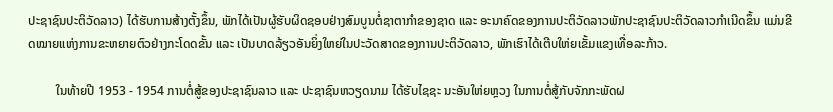ປະຊາຊົນປະຕິວັດລາວ) ໄດ້ຮັບການສ້າງຕັ້ງຂຶ້ນ, ພັກໄດ້ເປັນຜູ້ຮັບຜິດຊອບຢ່າງສົມບູນຕໍ່ຊາຕາກຳຂອງຊາດ ແລະ ອະນາຄົດຂອງການປະຕິວັດລາວພັກປະຊາຊົນປະຕິວັດລາວກຳເນີດຂຶ້ນ ແມ່ນຂີດໝາຍແຫ່ງການຂະຫຍາຍຕົວຢ່າງກະໂດດຂັ້ນ ແລະ ເປັນບາດລ້ຽວອັນຍິ່ງໃຫຍ່ໃນປະວັດສາດຂອງການປະຕິວັດລາວ, ພັກເຮົາໄດ້ເຕີບໃຫ່ຍເຂັ້ມແຂງເທື່ອລະກ້າວ.

         ໃນທ້າຍປີ 1953 - 1954 ການຕໍ່ສູ້ຂອງປະຊາຊົນລາວ ແລະ ປະຊາຊົນຫວຽດນາມ ໄດ້ຮັບໄຊຊະ ນະອັນໃຫ່ຍຫຼວງ ໃນການຕໍ່ສູ້ກັບຈັກກະພັດຝ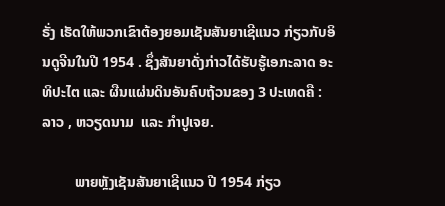ຣັ່ງ ເຮັດໃຫ້ພວກເຂົາຕ້ອງຍອມເຊັນສັນຍາເຊີແນວ ກ່ຽວກັບອິນດູຈີນໃນປີ 1954 . ຊຶ່ງສັນຍາດັ່ງກ່າວໄດ້ຮັບຮູ້ເອກະລາດ ອະທິປະໄຕ ແລະ ຜືນແຜ່ນດິນອັນຄົບຖ້ວນຂອງ 3 ປະເທດຄື :  ລາວ , ຫວຽດນາມ  ແລະ ກຳປູເຈຍ.

         ພາຍຫຼັງເຊັນສັນຍາເຊີແນວ ປີ 1954 ກ່ຽວ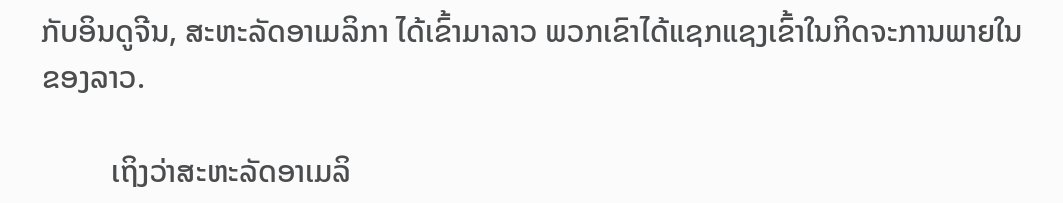ກັບອິນດູຈີນ, ສະຫະລັດອາເມລິກາ ໄດ້ເຂົ້າມາລາວ ພວກເຂົາໄດ້ແຊກແຊງເຂົ້າໃນກິດຈະການພາຍໃນຂອງລາວ.

         ເຖິງວ່າສະຫະລັດອາເມລິ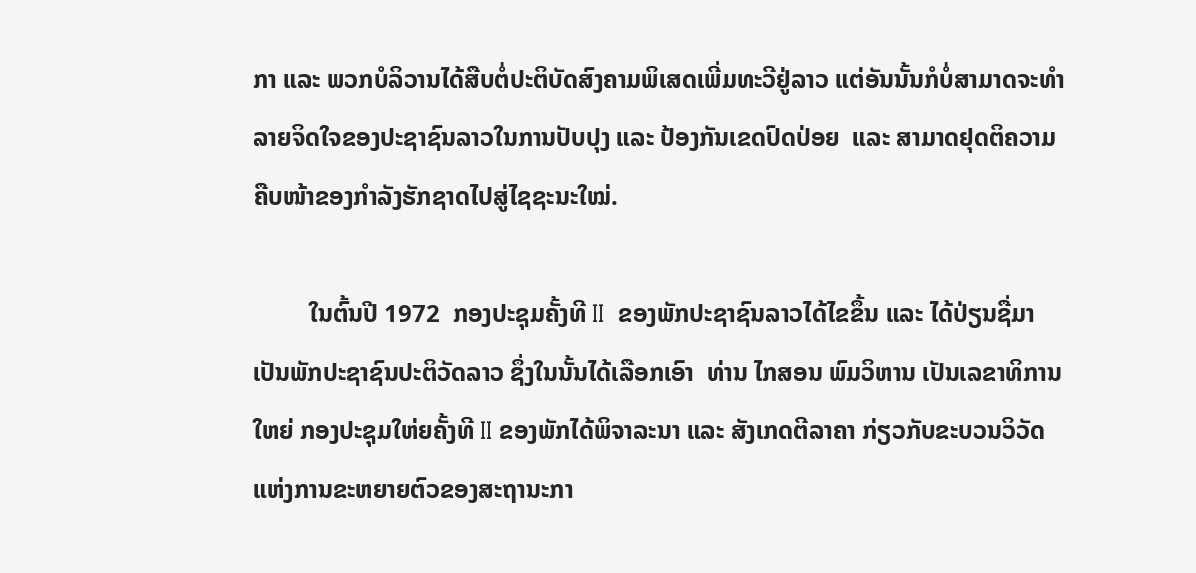ກາ ແລະ ພວກບໍລິວານໄດ້ສືບຕໍ່ປະຕິບັດສົງຄາມພິເສດເພີ່ມທະວີຢູ່ລາວ ແຕ່ອັນນັ້ນກໍບໍ່ສາມາດຈະທຳລາຍຈິດໃຈຂອງປະຊາຊົນລາວໃນການປັບປຸງ ແລະ ປ້ອງກັນເຂດປົດປ່ອຍ  ແລະ ສາມາດຢຸດຕິຄວາມຄືບໜ້າຂອງກຳລັງຮັກຊາດໄປສູ່ໄຊຊະນະໃໝ່.

         ໃນຕົ້ນປີ 1972  ກອງປະຊຸມຄັ້ງທີ II  ຂອງພັກປະຊາຊົນລາວໄດ້ໄຂຂຶ້ນ ແລະ ໄດ້ປ່ຽນຊື່ມາເປັນພັກປະຊາຊົນປະຕິວັດລາວ ຊຶ່ງໃນນັ້ນໄດ້ເລືອກເອົາ  ທ່ານ ໄກສອນ ພົມວິຫານ ເປັນເລຂາທິການໃຫຍ່ ກອງປະຊຸມໃຫ່ຍຄັ້ງທີ II ຂອງພັກໄດ້ພິຈາລະນາ ແລະ ສັງເກດຕີລາຄາ ກ່ຽວກັບຂະບວນວິວັດແຫ່ງການຂະຫຍາຍຕົວຂອງສະຖານະກາ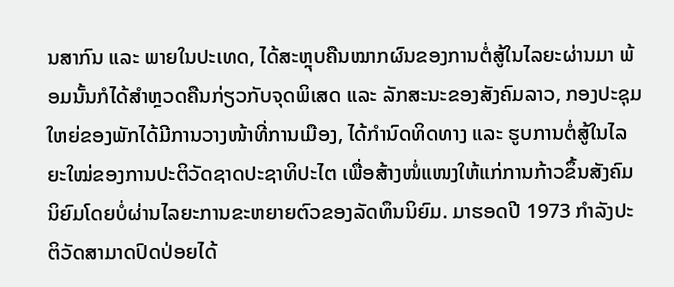ນສາກົນ ແລະ ພາຍໃນປະເທດ, ໄດ້ສະຫຼຸບຄືນໝາກຜົນຂອງການຕໍ່ສູ້ໃນໄລຍະຜ່ານມາ ພ້ອມນັ້ນກໍໄດ້ສຳຫຼວດຄືນກ່ຽວກັບຈຸດພິເສດ ແລະ ລັກສະນະຂອງສັງຄົມລາວ, ກອງປະຊຸມໃຫຍ່ຂອງພັກໄດ້ມີການວາງໜ້າທີ່ການເມືອງ, ໄດ້ກຳນົດທິດທາງ ແລະ ຮູບການຕໍ່ສູ້ໃນໄລຍະໃໝ່ຂອງການປະຕິວັດຊາດປະຊາທິປະໄຕ ເພື່ອສ້າງໜໍ່ແໜງໃຫ້ແກ່ການກ້າວຂຶ້ນສັງຄົມນິຍົມໂດຍບໍ່ຜ່ານໄລຍະການຂະຫຍາຍຕົວຂອງລັດທຶນນິຍົມ. ມາຮອດປີ 1973 ກຳລັງປະຕິວັດສາມາດປົດປ່ອຍໄດ້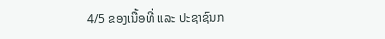4/5 ຂອງເນື້ອທີ່ ແລະ ປະຊາຊົນກ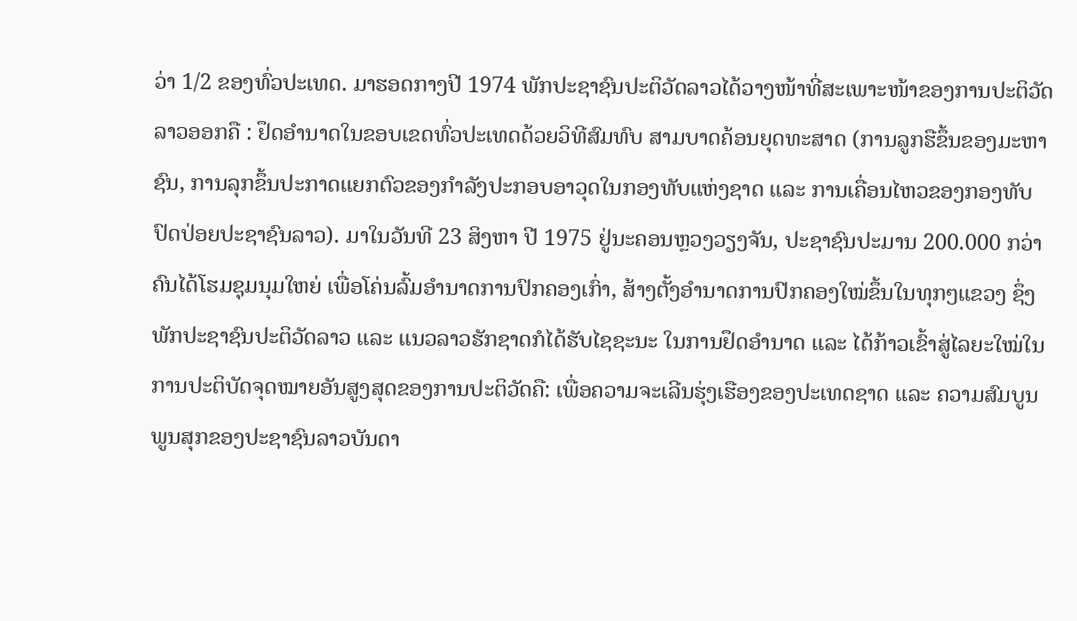ວ່າ 1/2 ຂອງທົ່ວປະເທດ. ມາຮອດກາງປີ 1974 ພັກປະຊາຊົນປະຕິວັດລາວໄດ້ວາງໜ້າທີ່ສະເພາະໜ້າຂອງການປະຕິວັດລາວອອກຄື : ຢຶດອຳນາດໃນຂອບເຂດທົ່ວປະເທດດ້ວຍວິທີສົມທົບ ສາມບາດຄ້ອນຍຸດທະສາດ (ການລູກຮືຂຶ້ນຂອງມະຫາຊົນ, ການລຸກຂຶ້ນປະກາດແຍກຕົວຂອງກຳລັງປະກອບອາວຸດໃນກອງທັບແຫ່ງຊາດ ແລະ ການເຄື່ອນໄຫວຂອງກອງທັບປົດປ່ອຍປະຊາຊົນລາວ). ມາໃນວັນທີ 23 ສິງຫາ ປີ 1975 ຢູ່ນະຄອນຫຼວງວຽງຈັນ, ປະຊາຊົນປະມານ 200.000 ກວ່າຄົນໄດ້ໂຮມຊຸມນຸມໃຫຍ່ ເພື່ອໂຄ່ນລົ້ມອຳນາດການປົກຄອງເກົ່າ, ສ້າງຕັ້ງອຳນາດການປົກຄອງໃໝ່ຂຶ້ນໃນທຸກໆແຂວງ ຊຶ່ງພັກປະຊາຊົນປະຕິວັດລາວ ແລະ ແນວລາວຮັກຊາດກໍໄດ້ຮັບໄຊຊະນະ ໃນການຢຶດອຳນາດ ແລະ ໄດ້ກ້າວເຂົ້າສູ່ໄລຍະໃໝ່ໃນການປະຕິບັດຈຸດໝາຍອັນສູງສຸດຂອງການປະຕິວັດຄື: ເພື່ອຄວາມຈະເລີນຮຸ່ງເຮືອງຂອງປະເທດຊາດ ແລະ ຄວາມສົມບູນພູນສຸກຂອງປະຊາຊົນລາວບັນດາ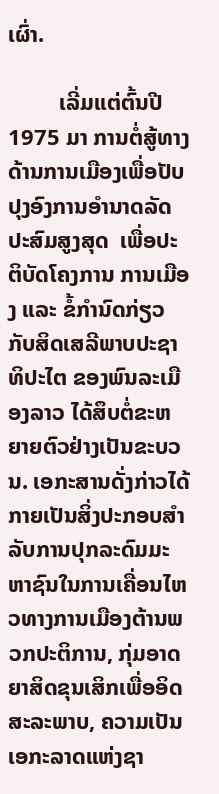ເຜົ່າ.

         ເລີ່ມແຕ່ຕົ້ນປີ 1975 ມາ ການຕໍ່ສູ້ທາງດ້ານການເມືອງເພື່ອປັບປຸງອົງການອໍານາດລັດປະສົມສູງສຸດ  ເພື່ອປະຕິບັດໂຄງການ ການເມືອງ ແລະ ຂໍ້ກຳນົດກ່ຽວກັບສິດເສລີພາບປະຊາທິປະໄຕ ຂອງພົນລະເມືອງລາວ ໄດ້ສຶບຕໍ່ຂະຫຍາຍຕົວຢ່າງເປັນຂະບວນ. ເອກະສານດັ່ງກ່າວໄດ້ກາຍເປັນສິ່ງປະກອບສຳລັບການປຸກລະດົມມະຫາຊົນໃນການເຄື່ອນໄຫວທາງການເມືອງຕ້ານພວກປະຕິການ, ກຸ່ມອາດຍາສິດຂຸນເສິກເພື່ອອິດສະລະພາບ, ຄວາມເປັນເອກະລາດແຫ່ງຊາ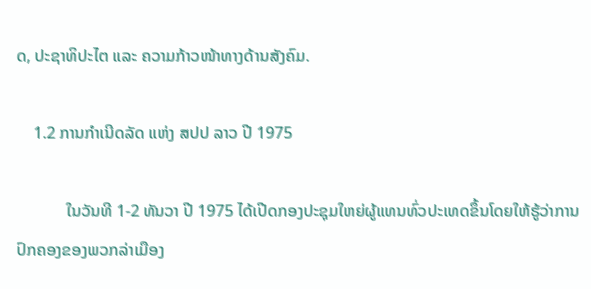ດ, ປະຊາທິປະໄຕ ແລະ ຄວາມກ້າວໜ້າທາງດ້ານສັງຄົມ.

    1.2 ການກຳເນີດລັດ ແຫ່ງ ສປປ ລາວ ປີ 1975

            ໃນວັນທີ 1-2 ທັນວາ ປີ 1975 ໄດ້ເປີດກອງປະຊຸມໃຫຍ່ຜູ້ແທນທົ່ວປະເທດຂຶ້ນໂດຍໃຫ້ຮູ້ວ່າການປົກຄອງຂອງພວກລ່າເມືອງ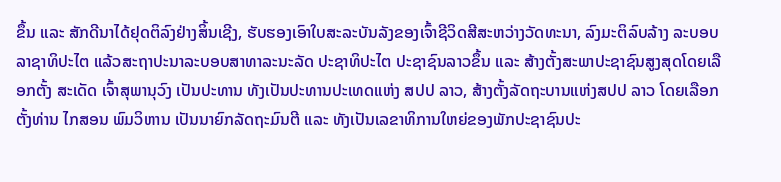ຂຶ້ນ ແລະ ສັກດີນາໄດ້ຢຸດຕິລົງຢ່າງສິ້ນເຊີງ, ຮັບຮອງເອົາໃບສະລະບັນລັງຂອງເຈົ້າຊີວິດສີສະຫວ່າງວັດທະນາ, ລົງມະຕິລົບລ້າງ ລະບອບລາຊາທິປະໄຕ ແລ້ວສະຖາປະນາລະບອບສາທາລະນະລັດ ປະຊາທິປະໄຕ ປະຊາຊົນລາວຂຶ້ນ ແລະ ສ້າງຕັ້ງສະພາປະຊາຊົນສູງສຸດໂດຍເລືອກຕັ້ງ ສະເດັດ ເຈົ້າສຸພານຸວົງ ເປັນປະທານ ທັງເປັນປະທານປະເທດແຫ່ງ ສປປ ລາວ, ສ້າງຕັ້ງລັດຖະບານແຫ່ງສປປ ລາວ ໂດຍເລືອກຕັ້ງທ່ານ ໄກສອນ ພົມວິຫານ ເປັນນາຍົກລັດຖະມົນຕີ ແລະ ທັງເປັນເລຂາທິການໃຫຍ່ຂອງພັກປະຊາຊົນປະ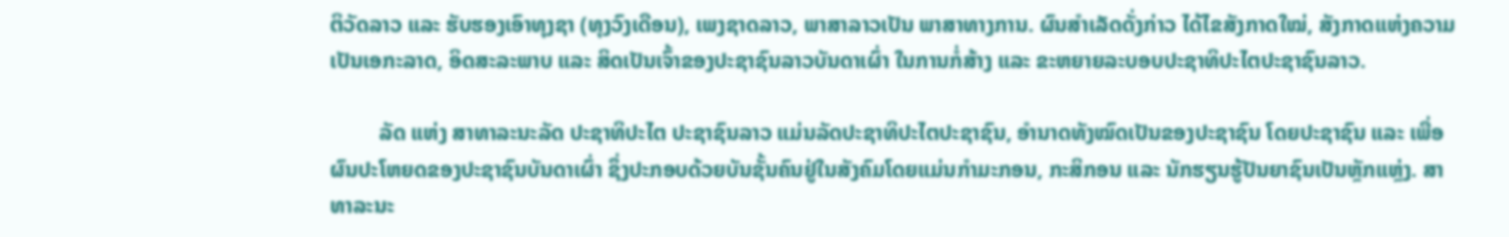ຕິວັດລາວ ແລະ ຮັບຮອງເອົາທຸງຊາ (ທຸງວົງເດືອນ), ເພງຊາດລາວ, ພາສາລາວເປັນ ພາສາທາງການ. ຜົນສຳເລັດດັ່ງກ່າວ ໄດ້ໄຂສັງກາດໃໝ່, ສັງກາດແຫ່ງຄວາມເປັນເອກະລາດ, ອິດສະລະພາບ ແລະ ສິດເປັນເຈົ້າຂອງປະຊາຊົນລາວບັນດາເຜົ່າ ໃນການກໍ່ສ້າງ ແລະ ຂະຫຍາຍລະບອບປະຊາທິປະໄຕປະຊາຊົນລາວ.

         ລັດ ແຫ່ງ ສາທາລະນະລັດ ປະຊາທິປະໄຕ ປະຊາຊົນລາວ ແມ່ນລັດປະຊາທິປະໄຕປະຊາຊົນ, ອຳນາດທັງໝົດເປັນຂອງປະຊາຊົນ ໂດຍປະຊາຊົນ ແລະ ເພື່ອຜົນປະໂຫຍດຂອງປະຊາຊົນບັນດາເຜົ່າ ຊຶ່ງປະກອບດ້ວຍບັນຊັ້ນຄົນຢູ່ໃນສັງຄົມໂດຍແມ່ນກຳມະກອນ, ກະສິກອນ ແລະ ນັກຮຽນຮູ້ປັນຍາຊົນເປັນຫຼັກແຫຼ່ງ. ສາທາລະນະ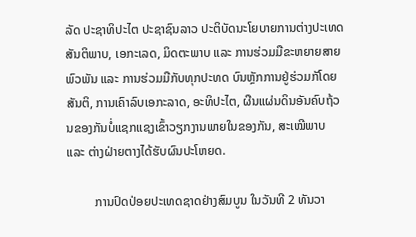ລັດ ປະຊາທິປະໄຕ ປະຊາຊົນລາວ ປະຕິບັດນະໂຍບາຍການຕ່າງປະເທດສັນຕິພາບ, ເອກະເລດ, ມິດຕະພາບ ແລະ ການຮ່ວມມືຂະຫຍາຍສາຍພົວພັນ ແລະ ການຮ່ວມມືກັບທຸກປະທດ ບົນຫຼັກການຢູ່ຮ່ວມກັໂດຍສັນຕິ, ການເຄົາລົບເອກະລາດ, ອະທິປະໄຕ, ຜືນແຜ່ນດິນອັນຄົບຖ້ວນຂອງກັນບໍ່ແຊກແຊງເຂົ້າວຽກງານພາຍໃນຂອງກັນ, ສະເໝີພາບ ແລະ ຕ່າງຝ່າຍຕາງໄດ້ຮັບຜົນປະໂຫຍດ.

         ການປົດປ່ອຍປະເທດຊາດຢ່າງສົມບູນ ໃນວັນທີ 2 ທັນວາ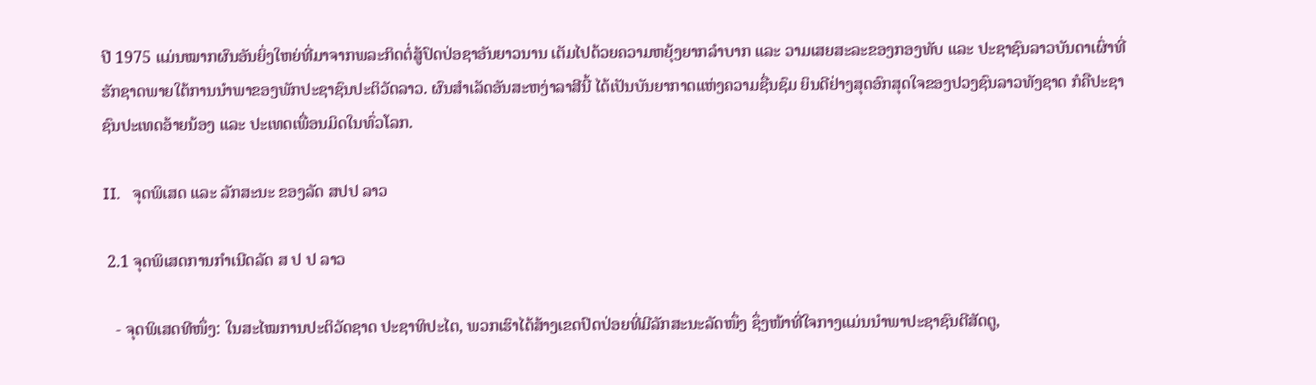ປີ 1975 ແມ່ນໝາກຜົນອັນຍິ່ງໃຫຍ່ທີ່ມາຈາກພລະກິດຕໍ່ສູ້ປົດປ່ອຊາອັນຍາວນານ ເຕັມໄປດ້ວຍຄວາມຫຍຸ້ງຍາກລຳບາກ ແລະ ວາມເສຍສະລະຂອງກອງທັບ ແລະ ປະຊາຊົນລາວບັນດາເຜົ່າທີ່ຮັກຊາດພາຍໃຕ້ການນຳພາຂອງພັກປະຊາຊົນປະຕິວັດລາວ. ຜົນສຳເລັດອັນສະຫງ່າລາສີນີ້ ໄດ້ເປັນບັນຍາກາດແຫ່ງຄວາມຊື່ນຊົມ ຍິນດີຢ່າງສຸດອົກສຸດໃຈຂອງປວງຊົນລາວທັງຊາດ ກໍຄືປະຊາຊົນປະເທດອ້າຍນ້ອງ ແລະ ປະເທດເພື່ອນມິດໃນທົ່ວໂລກ.

II.   ຈຸດພິເສດ ແລະ ລັກສະນະ ຂອງລັດ ສປປ ລາວ

 2.1 ຈຸດພິເສດການກຳເນີດລັດ ສ ປ ປ ລາວ

   - ຈຸດພິເສດທີໜຶ່ງ: ໃນສະໄໝການປະຕິວັດຊາດ ປະຊາທິປະໄຕ, ພວກເຮົາໄດ້ສ້າງເຂດປົດປ່ອຍທີ່ມີລັກສະນະລັດໜຶ່ງ ຊຶ່ງໜ້າທີ່ໃຈກາງແມ່ນນຳພາປະຊາຊົນຕີສັດຕູ,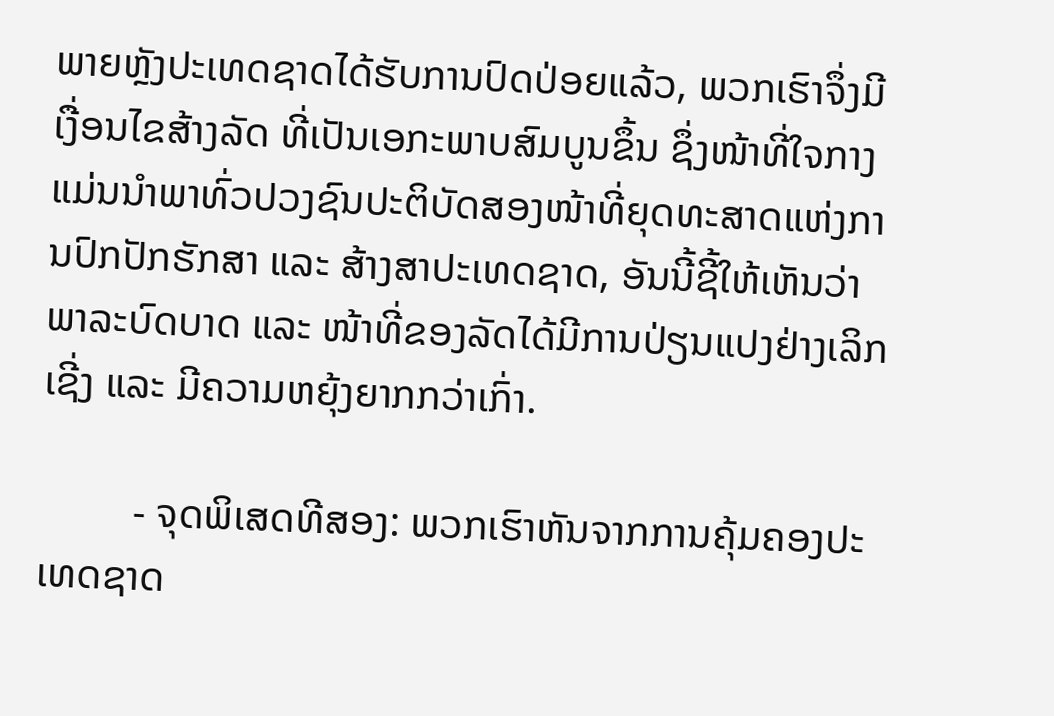ພາຍຫຼັງປະເທດຊາດໄດ້ຮັບການປົດປ່ອຍແລ້ວ, ພວກເຮົາຈຶ່ງມີເງື່ອນໄຂສ້າງລັດ ທີ່ເປັນເອກະພາບສົມບູນຂຶ້ນ ຊຶ່ງໜ້າທີ່ໃຈກາງແມ່ນນຳພາທົ່ວປວງຊົນປະຕິບັດສອງໜ້າທີ່ຍຸດທະສາດແຫ່ງການປົກປັກຮັກສາ ແລະ ສ້າງສາປະເທດຊາດ, ອັນນີ້ຊີ້ໃຫ້ເຫັນວ່າພາລະບົດບາດ ແລະ ໜ້າທີ່ຂອງລັດໄດ້ມີການປ່ຽນແປງຢ່າງເລິກເຊີ່ງ ແລະ ມີຄວາມຫຍຸ້ງຍາກກວ່າເກົ່າ.

         - ຈຸດພິເສດທີສອງ: ພວກເຮົາຫັນຈາກການຄຸ້ມຄອງປະເທດຊາດ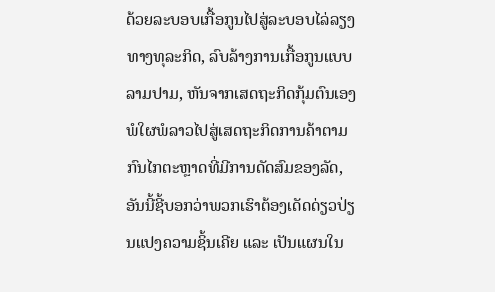ດ້ວຍລະບອບເກື້ອກູນໄປສູ່ລະບອບໄລ່ລຽງທາງທຸລະກິດ, ລົບລ້າງການເກື້ອກູນແບບລາມປາມ, ຫັນຈາກເສດຖະກິດກຸ້ມຕົນເອງພໍໃຜພໍລາວໄປສູ່ເສດຖະກິດການຄ້າຕາມກົນໄກຕະຫຼາດທີ່ມີການດັດສົມຂອງລັດ, ອັນນີ້ຊີ້ບອກວ່າພວກເຮົາຕ້ອງເດັດດ່ຽວປ່ຽນແປງຄວາມຊິ້ນເຄີຍ ແລະ ເປັນແຜນໃນ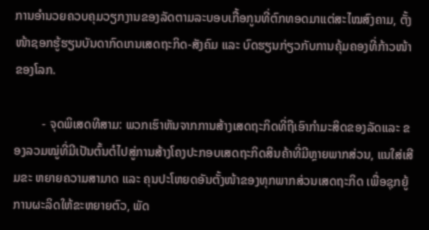ການອຳນວຍຄວບຄຸມວຽກງານຂອງລັດຕາມລະບອບເກື້ອກູນທີ່ຕົກທອດມາແຕ່ສະໄໝສົງຄາມ, ຕັ້ງໜ້າຊອກຮູ້ຮຽນບັນດາກົດເກນເສດຖະກິດ-ສັງຄົມ ແລະ ບົດຮຽນກ່ຽວກັບການຄຸ້ມຄອງທີ່ກ້າວໜ້າຂອງໂລກ.

         - ຈຸດພິເສດທີສາມ: ພວກເຮົາຫັນຈາກການສ້າງເສດຖະກິດທີ່ຖືເອົາກຳມະສິດຂອງລັດແລະ ຂອງລວມໝູ່ທີ່ມີເປັນຕົ້ນຕໍໄປສູ່ການສ້າງໂຄງປະກອບເສດຖະກິດສິນຄ້າທີ່ມີຫຼາຍພາກສ່ວນ, ແນໃສ່ເສີມຂະ ຫຍາຍຄວາມສາມາດ ແລະ ຄຸນປະໂຫຍດອັນຕັ້ງໜ້າຂອງທຸກພາກສ່ວນເສດຖະກິດ ເພື່ອຊຸກຍູ້ການຜະລິດໃຫ້ຂະຫຍາຍຕົວ, ພັດ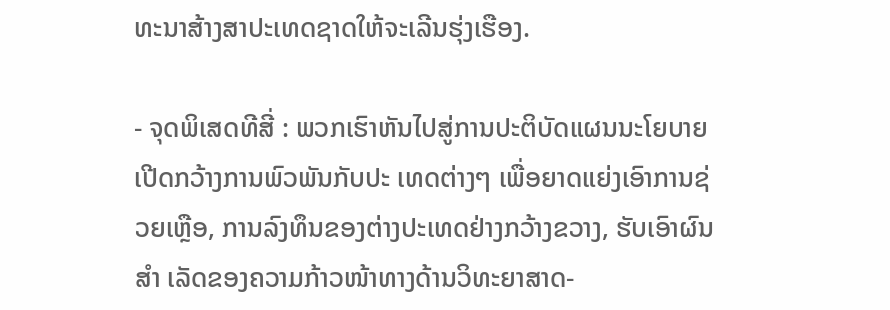ທະນາສ້າງສາປະເທດຊາດໃຫ້ຈະເລີນຮຸ່ງເຮືອງ.

- ຈຸດພິເສດທີສີ່ : ພວກເຮົາຫັນໄປສູ່ການປະຕິບັດແຜນນະໂຍບາຍເປີດກວ້າງການພົວພັນກັບປະ ເທດຕ່າງໆ ເພື່ອຍາດແຍ່ງເອົາການຊ່ວຍເຫຼືອ, ການລົງທຶນຂອງຕ່າງປະເທດຢ່າງກວ້າງຂວາງ, ຮັບເອົາຜົນສຳ ເລັດຂອງຄວາມກ້າວໜ້າທາງດ້ານວິທະຍາສາດ-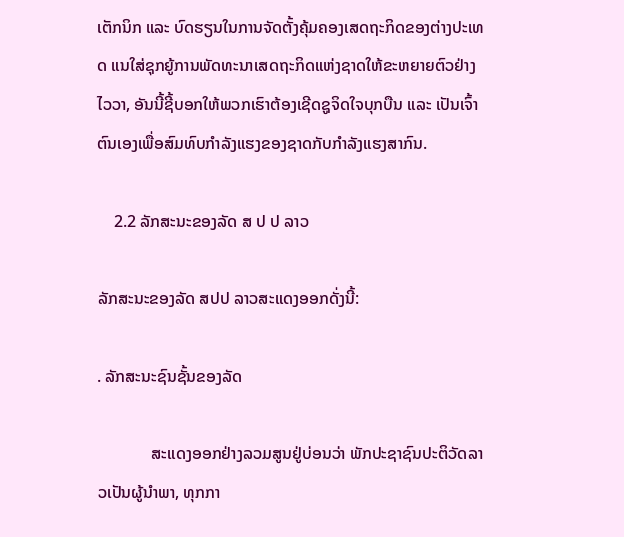ເຕັກນິກ ແລະ ບົດຮຽນໃນການຈັດຕັ້ງຄຸ້ມຄອງເສດຖະກິດຂອງຕ່າງປະເທດ ແນໃສ່ຊຸກຍູ້ການພັດທະນາເສດຖະກິດແຫ່ງຊາດໃຫ້ຂະຫຍາຍຕົວຢ່າງໄວວາ, ອັນນີ້ຊີ້ບອກໃຫ້ພວກເຮົາຕ້ອງເຊີດຊູຈິດໃຈບຸກບືນ ແລະ ເປັນເຈົ້າຕົນເອງເພື່ອສົມທົບກຳລັງແຮງຂອງຊາດກັບກຳລັງແຮງສາກົນ.

    2.2 ລັກສະນະຂອງລັດ ສ ປ ປ ລາວ

ລັກສະນະຂອງລັດ ສປປ ລາວສະແດງອອກດັ່ງນີ້:

. ລັກສະນະຊົນຊັ້ນຂອງລັດ

             ສະແດງອອກຢ່າງລວມສູນຢູ່ບ່ອນວ່າ ພັກປະຊາຊົນປະຕິວັດລາວເປັນຜູ້ນຳພາ, ທຸກກາ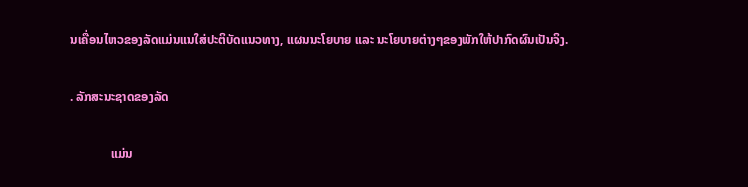ນເຄື່ອນໄຫວຂອງລັດແມ່ນແນໃສ່ປະຕິບັດແນວທາງ, ແຜນນະໂຍບາຍ ແລະ ນະໂຍບາຍຕ່າງໆຂອງພັກໃຫ້ປາກົດຜົນເປັນຈິງ.

. ລັກສະນະຊາດຂອງລັດ

             ແມ່ນ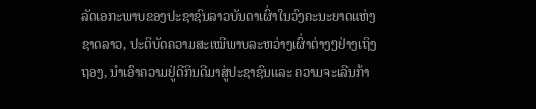ລັດເອກະພາບຂອງປະຊາຊົນລາວບັນດາເຜົ່າໃນວົງຄະນະຍາດແຫ່ງຊາດລາວ, ປະຕິບັດຄວາມສະເໝີພາບລະຫວ່າງເຜົ່າຕ່າງໆຢ່າງເຖິງຖອງ, ນຳເອົາຄວາມຢູ່ດີກິນດີມາສູ່ປະຊາຊົນແລະ ຄວາມຈະເລີນກ້າ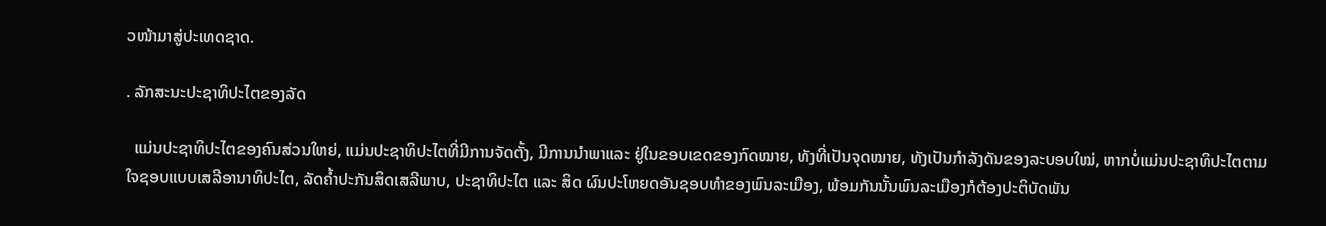ວໜ້າມາສູ່ປະເທດຊາດ.

. ລັກສະນະປະຊາທິປະໄຕຂອງລັດ

  ແມ່ນປະຊາທິປະໄຕຂອງຄົນສ່ວນໃຫຍ່, ແມ່ນປະຊາທິປະໄຕທີ່ມີການຈັດຕັ້ງ, ມີການນຳພາແລະ ຢູ່ໃນຂອບເຂດຂອງກົດໝາຍ, ທັງທີ່ເປັນຈຸດໝາຍ, ທັງເປັນກຳລັງດັນຂອງລະບອບໃໝ່, ຫາກບໍ່ແມ່ນປະຊາທິປະໄຕຕາມໃຈຊອບແບບເສລີອານາທິປະໄຕ, ລັດຄໍ້າປະກັນສິດເສລີພາບ, ປະຊາທິປະໄຕ ແລະ ສິດ ຜົນປະໂຫຍດອັນຊອບທຳຂອງພົນລະເມືອງ, ພ້ອມກັນນັ້ນພົນລະເມືອງກໍຕ້ອງປະຕິບັດພັນ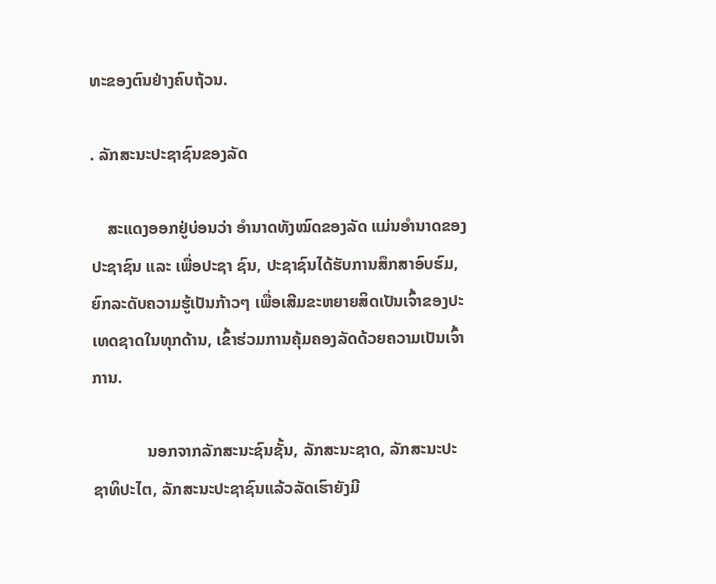ທະຂອງຕົນຢ່າງຄົບຖ້ວນ.

. ລັກສະນະປະຊາຊົນຂອງລັດ

    ສະແດງອອກຢູ່ບ່ອນວ່າ ອຳນາດທັງໝົດຂອງລັດ ແມ່ນອຳນາດຂອງປະຊາຊົນ ແລະ ເພື່ອປະຊາ ຊົນ, ປະຊາຊົນໄດ້ຮັບການສຶກສາອົບຮົມ, ຍົກລະດັບຄວາມຮູ້ເປັນກ້າວໆ ເພື່ອເສີມຂະຫຍາຍສິດເປັນເຈົ້າຂອງປະເທດຊາດໃນທຸກດ້ານ, ເຂົ້າຮ່ວມການຄຸ້ມຄອງລັດດ້ວຍຄວາມເປັນເຈົ້າການ.

             ນອກຈາກລັກສະນະຊົນຊັ້ນ, ລັກສະນະຊາດ, ລັກສະນະປະຊາທິປະໄຕ, ລັກສະນະປະຊາຊົນແລ້ວລັດເຮົາຍັງມີ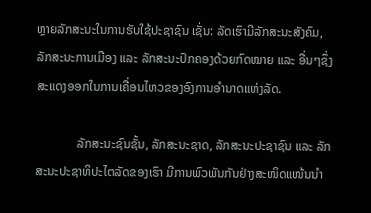ຫຼາຍລັກສະນະໃນການຮັບໃຊ້ປະຊາຊົນ ເຊັ່ນ: ລັດເຮົາມີລັກສະນະສັງຄົມ, ລັກສະນະການເມືອງ ແລະ ລັກສະນະປົກຄອງດ້ວຍກົດໝາຍ ແລະ ອື່ນໆຊຶ່ງສະແດງອອກໃນການເຄື່ອນໄຫວຂອງອົງການອຳນາດແຫ່ງລັດ.

             ລັກສະນະຊົນຊັ້ນ, ລັກສະນະຊາດ, ລັກສະນະປະຊາຊົນ ແລະ ລັກສະນະປະຊາທິປະໄຕລັດຂອງເຮົາ ມີການພົວພັນກັນຢ່າງສະໜິດແໜ້ນນຳ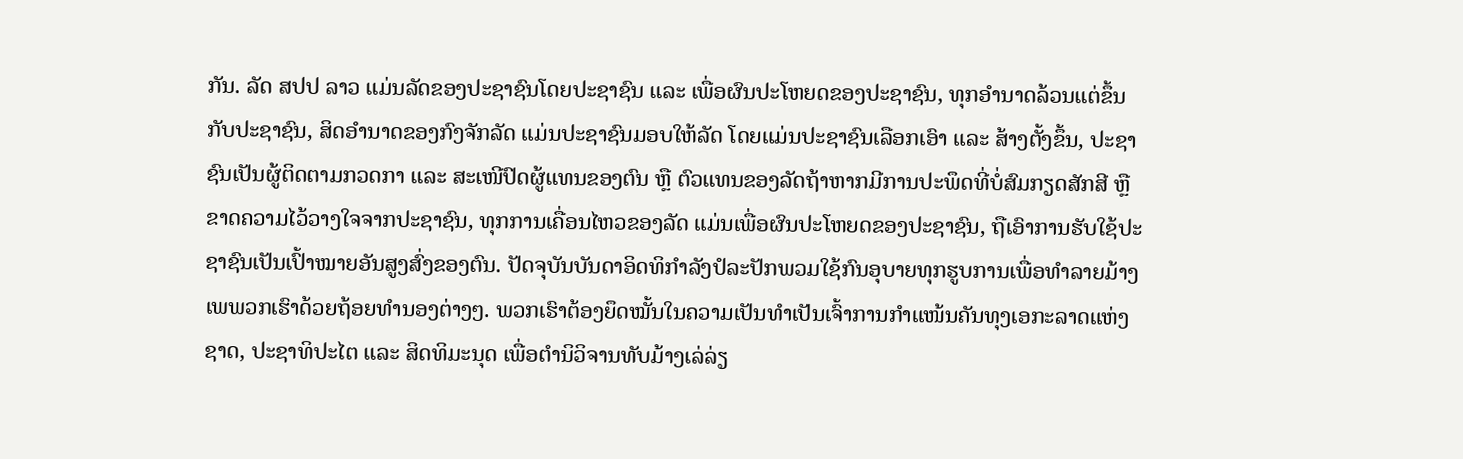ກັນ. ລັດ ສປປ ລາວ ແມ່ນລັດຂອງປະຊາຊົນໂດຍປະຊາຊົນ ແລະ ເພື່ອຜົນປະໂຫຍດຂອງປະຊາຊົນ, ທຸກອຳນາດລ້ວນແຕ່ຂຶ້ນກັບປະຊາຊົນ, ສິດອຳນາດຂອງກົງຈັກລັດ ແມ່ນປະຊາຊົນມອບໃຫ້ລັດ ໂດຍແມ່ນປະຊາຊົນເລືອກເອົາ ແລະ ສ້າງຕັ້ງຂຶ້ນ, ປະຊາຊົນເປັນຜູ້ຕິດຕາມກວດກາ ແລະ ສະເໜີປົດຜູ້ແທນຂອງຕົນ ຫຼື ຕົວແທນຂອງລັດຖ້າຫາກມີການປະພຶດທີ່ບໍ່ສົມກຽດສັກສີ ຫຼື ຂາດຄວາມໄວ້ວາງໃຈຈາກປະຊາຊົນ, ທຸກການເຄື່ອນໄຫວຂອງລັດ ແມ່ນເພື່ອຜົນປະໂຫຍດຂອງປະຊາຊົນ, ຖືເອົາການຮັບໃຊ້ປະຊາຊົນເປັນເປົ້າໝາຍອັນສູງສົ່ງຂອງຕົນ. ປັດຈຸບັນບັນດາອິດທິກຳລັງປໍລະປັກພວມໃຊ້ກົນອຸບາຍທຸກຮູບການເພື່ອທຳລາຍມ້າງເພພວກເຮົາດ້ວຍຖ້ອຍທຳນອງຕ່າງໆ. ພວກເຮົາຕ້ອງຍຶດໝັ້ນໃນຄວາມເປັນທຳເປັນເຈົ້າການກຳແໜ້ນຄັນທຸງເອກະລາດແຫ່ງຊາດ, ປະຊາທິປະໄຕ ແລະ ສິດທິມະນຸດ ເພື່ອຕຳນິວິຈານທັບມ້າງເລ່ລ່ຽ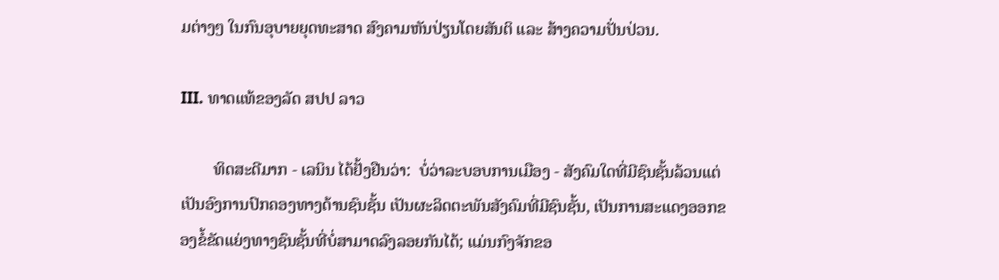ມຕ່າງໆ ໃນກົນອຸບາຍຍຸດທະສາດ ສົງຄາມຫັນປ່ຽນໂດຍສັນຕິ ແລະ ສ້າງຄວາມປັ່ນປ່ວນ.

III. ທາດແທ້ຂອງລັດ ສປປ ລາວ

        ທິດສະດີມາກ - ເລນິນ ໄດ້ຢັ້ງຢືນວ່າ:  ບໍ່ວ່າລະບອບການເມືອງ - ສັງຄົມໃດທີ່ມີຊົນຊັ້ນລ້ວນແຕ່ເປັນອົງການປົກຄອງທາງດ້ານຊົນຊັ້ນ ເປັນຜະລິດຕະພັນສັງຄົມທີ່ມີຊົນຊັ້ນ, ເປັນການສະແດງອອກຂອງຂໍ້ຂັດແຍ່ງທາງຊົນຊັ້ນທີ່ບໍ່ສາມາດລົງລອຍກັນໄດ້; ແມ່ນກົງຈັກຂອ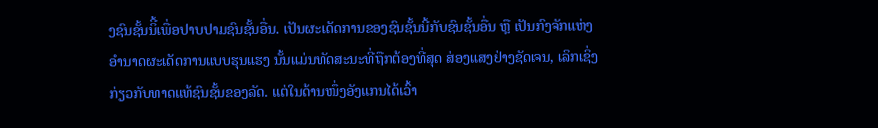ງຊົນຊັ້ນນິີ້ເພື່ອປາບປາມຊົນຊັ້ນອື່ນ. ເປັນຜະເດັດການຂອງຊົນຊັ້ນນີ້ກັບຊົນຊັ້ນອື່ນ ຫຼື ເປັນກົງຈັກແຫ່ງອຳນາດຜະເດັດການແບບຮຸນແຮງ ນັ້ນແມ່ນທັດສະນະທີ່ຖືກຕ້ອງທີ່ສຸດ ສ່ອງແສງຢ່າງຊັດເຈນ, ເລິກເຊິ່ງກ່ຽວກັບທາດແທ້ຊົນຊັ້ນຂອງລັດ. ແຕ່ໃນດ້ານໜຶ່ງອັງແກນໄດ້ເວົ້າ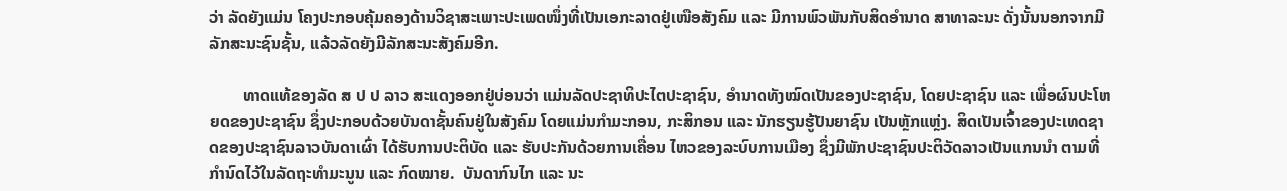ວ່າ ລັດຍັງແມ່ນ ໂຄງປະກອບຄຸ້ມຄອງດ້ານວິຊາສະເພາະປະເພດໜຶ່ງທີ່ເປັນເອກະລາດຢູ່ເໜືອສັງຄົມ ແລະ ມີການພົວພັນກັບສິດອຳນາດ ສາທາລະນະ ດັ່ງນັ້ນນອກຈາກມີລັກສະນະຊົນຊັ້ນ, ແລ້ວລັດຍັງມີລັກສະນະສັງຄົມອີກ.

        ທາດແທ້ຂອງລັດ ສ ປ ປ ລາວ ສະແດງອອກຢູ່ບ່ອນວ່າ ແມ່ນລັດປະຊາທິປະໄຕປະຊາຊົນ, ອຳນາດທັງໝົດເປັນຂອງປະຊາຊົນ, ໂດຍປະຊາຊົນ ແລະ ເພື່ອຜົນປະໂຫຍດຂອງປະຊາຊົນ ຊຶ່ງປະກອບດ້ວຍບັນດາຊັ້ນຄົນຢູ່ໃນສັງຄົມ ໂດຍແມ່ນກຳມະກອນ, ກະສິກອນ ແລະ ນັກຮຽນຮູ້ປັນຍາຊົນ ເປັນຫຼັກແຫຼ່ງ. ສິດເປັນເຈົ້າຂອງປະເທດຊາດຂອງປະຊາຊົນລາວບັນດາເຜົ່າ ໄດ້ຮັບການປະຕິບັດ ແລະ ຮັບປະກັນດ້ວຍການເຄື່ອນ ໄຫວຂອງລະບົບການເມືອງ ຊຶ່ງມີພັກປະຊາຊົນປະຕິວັດລາວເປັນແກນນຳ ຕາມທີ່ກຳນົດໄວ້ໃນລັດຖະທຳມະນູນ ແລະ ກົດໝາຍ.  ບັນດາກົນໄກ ແລະ ນະ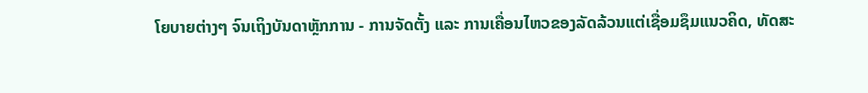ໂຍບາຍຕ່າງໆ ຈົນເຖິງບັນດາຫຼັກການ - ການຈັດຕັ້ງ ແລະ ການເຄື່ອນໄຫວຂອງລັດລ້ວນແຕ່ເຊື່ອມຊຶມແນວຄິດ, ທັດສະ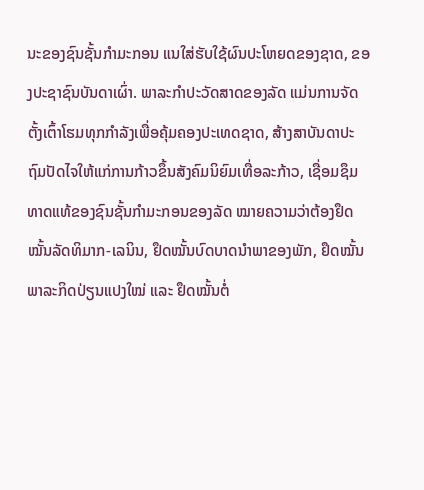ນະຂອງຊົນຊັ້ນກຳມະກອນ ແນໃສ່ຮັບໃຊ້ຜົນປະໂຫຍດຂອງຊາດ, ຂອງປະຊາຊົນບັນດາເຜົ່າ. ພາລະກຳປະວັດສາດຂອງລັດ ແມ່ນການຈັດຕັ້ງເຕົ້າໂຮມທຸກກຳລັງເພື່ອຄຸ້ມຄອງປະເທດຊາດ, ສ້າງສາບັນດາປະຖົມປັດໄຈໃຫ້ແກ່ການກ້າວຂຶ້ນສັງຄົມນິຍົມເທື່ອລະກ້າວ, ເຊື່ອມຊຶມທາດແທ້ຂອງຊົນຊັ້ນກຳມະກອນຂອງລັດ ໝາຍຄວາມວ່າຕ້ອງຢຶດໝັ້ນລັດທິມາກ-ເລນິນ, ຢຶດໝັ້ນບົດບາດນຳພາຂອງພັກ, ຢຶດໝັ້ນພາລະກິດປ່ຽນແປງໃໝ່ ແລະ ຢຶດໝັ້ນຕໍ່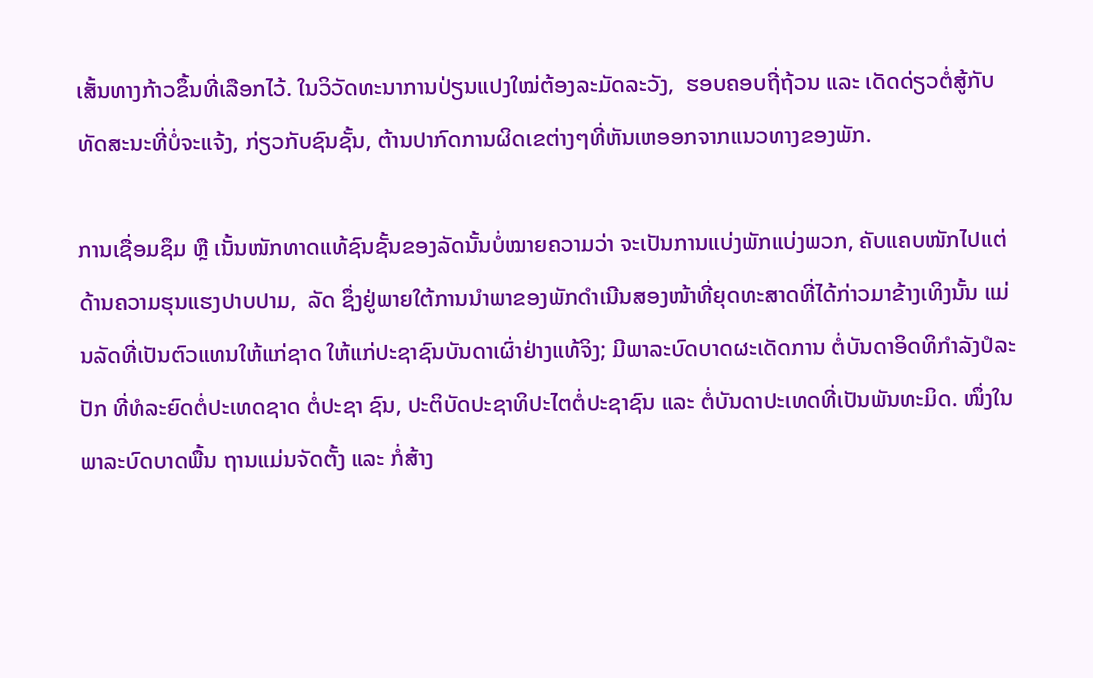ເສັ້ນທາງກ້າວຂຶ້ນທີ່ເລືອກໄວ້. ໃນວິວັດທະນາການປ່ຽນແປງໃໝ່ຕ້ອງລະມັດລະວັງ,  ຮອບຄອບຖີ່ຖ້ວນ ແລະ ເດັດດ່ຽວຕໍ່ສູ້ກັບທັດສະນະທີ່ບໍ່ຈະແຈ້ງ, ກ່ຽວກັບຊົນຊັ້ນ, ຕ້ານປາກົດການຜິດເຂຕ່າງໆທີ່ຫັນເຫອອກຈາກແນວທາງຂອງພັກ.

ການເຊື່ອມຊຶມ ຫຼື ເນັ້ນໜັກທາດແທ້ຊົນຊັ້ນຂອງລັດນັ້ນບໍ່ໝາຍຄວາມວ່າ ຈະເປັນການແບ່ງພັກແບ່ງພວກ, ຄັບແຄບໜັກໄປແຕ່ດ້ານຄວາມຮຸນແຮງປາບປາມ,  ລັດ ຊຶ່ງຢູ່ພາຍໃຕ້ການນຳພາຂອງພັກດຳເນີນສອງໜ້າທີ່ຍຸດທະສາດທີ່ໄດ້ກ່າວມາຂ້າງເທິງນັ້ນ ແມ່ນລັດທີ່ເປັນຕົວແທນໃຫ້ແກ່ຊາດ ໃຫ້ແກ່ປະຊາຊົນບັນດາເຜົ່າຢ່າງແທ້ຈິງ; ມີພາລະບົດບາດຜະເດັດການ ຕໍ່ບັນດາອິດທິກຳລັງປໍລະປັກ ທີ່ທໍລະຍົດຕໍ່ປະເທດຊາດ ຕໍ່ປະຊາ ຊົນ, ປະຕິບັດປະຊາທິປະໄຕຕໍ່ປະຊາຊົນ ແລະ ຕໍ່ບັນດາປະເທດທີ່ເປັນພັນທະມິດ. ໜຶ່ງໃນພາລະບົດບາດພື້ນ ຖານແມ່ນຈັດຕັ້ງ ແລະ ກໍ່ສ້າງ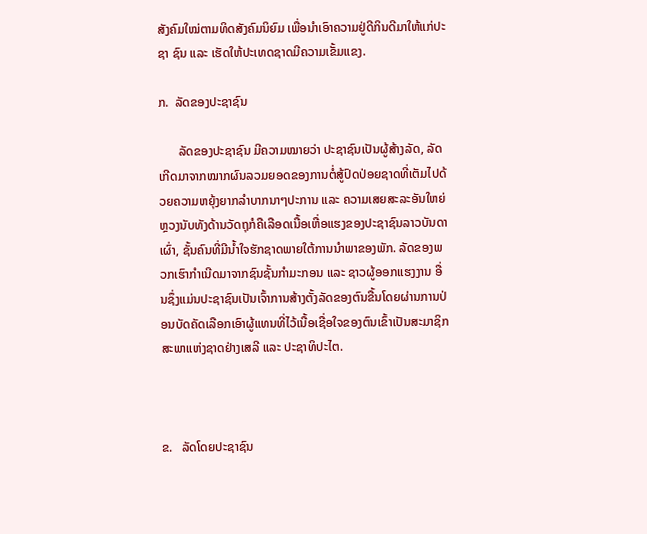ສັງຄົມໃໝ່ຕາມທິດສັງຄົມນິຍົມ ເພື່ອນຳເອົາຄວາມຢູ່ດີກິນດີມາໃຫ້ແກ່ປະຊາ ຊົນ ແລະ ເຮັດໃຫ້ປະເທດຊາດມີຄວາມເຂັ້ມແຂງ.

ກ.  ລັດຂອງປະຊາຊົນ

      ລັດຂອງປະຊາຊົນ ມີຄວາມໝາຍວ່າ ປະຊາຊົນເປັນຜູ້ສ້າງລັດ, ລັດເກີດມາຈາກໝາກຜົນລວມຍອດຂອງການຕໍ່ສູ້ປົດປ່ອຍຊາດທີ່ເຕັມໄປດ້ວຍຄວາມຫຍຸ້ງຍາກລຳບາກນາໆປະການ ແລະ ຄວາມເສຍສະລະອັນໃຫຍ່ຫຼວງນັບທັງດ້ານວັດຖຸກໍຄືເລືອດເນື້ອເຫື່ອແຮງຂອງປະຊາຊົນລາວບັນດາເຜົ່າ, ຊັ້ນຄົນທີ່ມີນໍ້າໃຈຮັກຊາດພາຍໃຕ້ການນຳພາຂອງພັກ. ລັດຂອງພວກເຮົາກຳເນີດມາຈາກຊົນຊັ້ນກຳມະກອນ ແລະ ຊາວຜູ້ອອກແຮງງານ ອື່ນຊຶ່ງແມ່ນປະຊາຊົນເປັນເຈົ້າການສ້າງຕັ້ງລັດຂອງຕົນຂື້ນໂດຍຜ່ານການປ່ອນບັດຄັດເລືອກເອົາຜູ້ແທນທີ່ໄວ້ເນື້ອເຊື່ອໃຈຂອງຕົນເຂົ້າເປັນສະມາຊິກສະພາແຫ່ງຊາດຢ່າງເສລີ ແລະ ປະຊາທິປະໄຕ.



ຂ.   ລັດໂດຍປະຊາຊົນ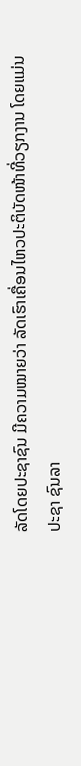ລັດໂດຍປະຊາຊົນ ມີຄວາມໝາຍວ່າ ລັດເຮົາເຄື່ອນໄຫວປະຕິບັດໜ້າທີ່ວຽກງານ ໂດຍແມ່ນ ປະຊາ ຊົນລາ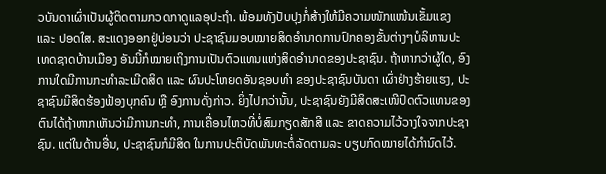ວບັນດາເຜົ່າເປັນຜູ້ຕິດຕາມກວດກາດູແລອຸປະຖຳ. ພ້ອມທັງປັບປຸງກໍ່ສ້າງໃຫ້ມີຄວາມໜັກແໜ້ນເຂັ້ມແຂງ ແລະ ປອດໃສ. ສະແດງອອກຢູ່ບ່ອນວ່າ ປະຊາຊົນມອບໝາຍສິດອຳນາດການປົກຄອງຂັ້ນຕ່າງໆບໍລິຫານປະເທດຊາດບ້ານເມືອງ ອັນນີ້ກໍໝາຍເຖິງການເປັນຕົວແທນແຫ່ງສິດອຳນາດຂອງປະຊາຊົນ. ຖ້າຫາກວ່າຜູ້ໃດ, ອົງການໃດມີການກະທຳລະເມີດສິດ ແລະ ຜົນປະໂຫຍດອັນຊອບທຳ ຂອງປະຊາຊົນບັນດາ ເຜົ່າຢ່າງຮ້າຍແຮງ, ປະຊາຊົນມີສິດຮ້ອງຟ້ອງບຸກຄົນ ຫຼື ອົງການດັ່ງກ່າວ. ຍິ່ງໄປກວ່ານັ້ນ, ປະຊາຊົນຍັງມີສິດສະເໜີປົດຕົວແທນຂອງຕົນໄດ້ຖ້າຫາກເຫັນວ່າມີການກະທຳ, ການເຄື່ອນໄຫວທີ່ບໍ່ສົມກຽດສັກສີ ແລະ ຂາດຄວາມໄວ້ວາງໃຈຈາກປະຊາຊົນ. ແຕ່ໃນດ້ານອື່ນ, ປະຊາຊົນກໍມີສິດ ໃນການປະຕິບັດພັນທະຕໍ່ລັດຕາມລະ ບຽບກົດໝາຍໄດ້ກຳນົດໄວ້.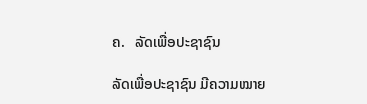ຄ.   ລັດເພື່ອປະຊາຊົນ

ລັດເພື່ອປະຊາຊົນ ມີຄວາມໝາຍ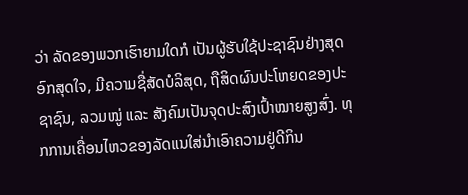ວ່າ ລັດຂອງພວກເຮົາຍາມໃດກໍ ເປັນຜູ້ຮັບໃຊ້ປະຊາຊົນຢ່າງສຸດອົກສຸດໃຈ, ມີຄວາມຊື່ສັດບໍລິສຸດ, ຖືສິດຜົນປະໂຫຍດຂອງປະຊາຊົນ, ລວມໝູ່ ແລະ ສັງຄົມເປັນຈຸດປະສົງເປົ້າໝາຍສູງສົ່ງ. ທຸກການເຄື່ອນໄຫວຂອງລັດແນໃສ່ນຳເອົາຄວາມຢູ່ດີກິນ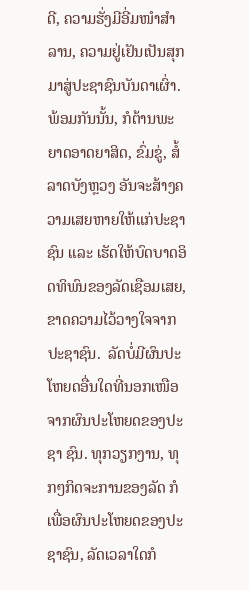ດີ, ຄວາມຮັ່ງມີອີ່ມໜຳສຳລານ, ຄວາມຢູ່ເຢັນເປັນສຸກມາສູ່ປະຊາຊົນບັນດາເຜົ່າ.  ພ້ອມກັນນັ້ນ, ກໍຕ້ານພະຍາດອາດຍາສິດ, ຂົ່ມຂູ່, ສໍ້ລາດບັງຫຼວງ ອັນຈະສ້າງຄວາມເສຍຫາຍໃຫ້ແກ່ປະຊາຊົນ ແລະ ເຮັດໃຫ້ບົດບາດອິດທິພົນຂອງລັດເຊືອມເສຍ, ຂາດຄວາມໄວ້ວາງໃຈຈາກປະຊາຊົນ.  ລັດບໍ່ມີຜົນປະໂຫຍດອື່ນໃດທີ່ນອກເໜືອຈາກຜົນປະໂຫຍດຂອງປະຊາ ຊົນ. ທຸກວຽກງານ, ທຸກໆກິດຈະການຂອງລັດ ກໍເພື່ອຜົນປະໂຫຍດຂອງປະຊາຊົນ, ລັດເວລາໃດກໍ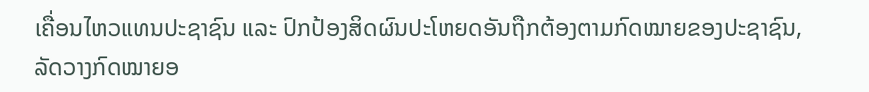ເຄື່ອນໄຫວແທນປະຊາຊົນ ແລະ ປົກປ້ອງສິດຜົນປະໂຫຍດອັນຖືກຕ້ອງຕາມກົດໝາຍຂອງປະຊາຊົນ, ລັດວາງກົດໝາຍອ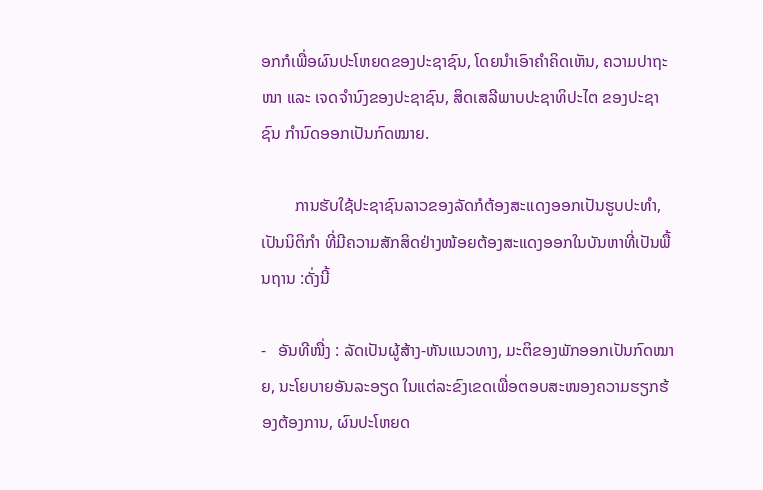ອກກໍເພື່ອຜົນປະໂຫຍດຂອງປະຊາຊົນ, ໂດຍນຳເອົາຄຳຄິດເຫັນ, ຄວາມປາຖະໜາ ແລະ ເຈດຈຳນົງຂອງປະຊາຊົນ, ສິດເສລີພາບປະຊາທິປະໄຕ ຂອງປະຊາຊົນ ກຳນົດອອກເປັນກົດໝາຍ.

        ການຮັບໃຊ້ປະຊາຊົນລາວຂອງລັດກໍຕ້ອງສະແດງອອກເປັນຮູບປະທໍາ, ເປັນນິຕິກຳ ທີ່ມີຄວາມສັກສິດຢ່າງໜ້ອຍຕ້ອງສະແດງອອກໃນບັນຫາທີ່ເປັນພື້ນຖານ :ດັ່ງນີ້

-   ອັນທີໜື່ງ : ລັດເປັນຜູ້ສ້າງ-ຫັນແນວທາງ, ມະຕິຂອງພັກອອກເປັນກົດໝາຍ, ນະໂຍບາຍອັນລະອຽດ ໃນແຕ່ລະຂົງເຂດເພື່ອຕອບສະໜອງຄວາມຮຽກຮ້ອງຕ້ອງການ, ຜົນປະໂຫຍດ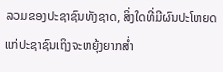ລວມຂອງປະຊາຊົນທັງຊາດ, ສິ່ງໃດທີ່ມີຜົນປະໂຫຍດແກ່ປະຊາຊົນເຖິງຈະຫຍຸ້ງຍາກສ່ຳ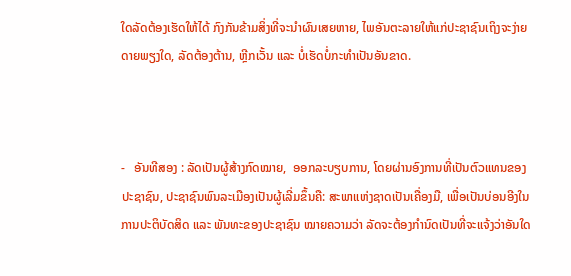ໃດລັດຕ້ອງເຮັດໃຫ້ໄດ້ ກົງກັນຂ້າມສິ່ງທີ່ຈະນຳຜົນເສຍຫາຍ, ໄພອັນຕະລາຍໃຫ້ແກ່ປະຊາຊົນເຖິງຈະງ່າຍດາຍພຽງໃດ, ລັດຕ້ອງຕ້ານ, ຫຼີກເວັ້ນ ແລະ ບໍ່ເຮັດບໍ່ກະທຳເປັນອັນຂາດ.



-   ອັນທີສອງ : ລັດເປັນຜູ້ສ້າງກົດໝາຍ,  ອອກລະບຽບການ, ໂດຍຜ່ານອົງການທີ່ເປັນຕົວແທນຂອງປະຊາຊົນ, ປະຊາຊົນພົນລະເມືອງເປັນຜູ້ເລີ່ມຂຶ້ນຄື: ສະພາແຫ່ງຊາດເປັນເຄື່ອງມື, ເພື່ອເປັນບ່ອນອີງໃນການປະຕິບັດສິດ ແລະ ພັນທະຂອງປະຊາຊົນ ໝາຍຄວາມວ່າ ລັດຈະຕ້ອງກຳນົດເປັນທີ່ຈະແຈ້ງວ່າອັນໃດ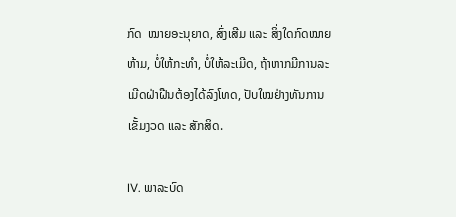ກົດ  ໝາຍອະນຸຍາດ, ສົ່ງເສີມ ແລະ ສິ່ງໃດກົດໝາຍຫ້າມ, ບໍ່ໃຫ້ກະທຳ, ບໍ່ໃຫ້ລະເມີດ, ຖ້າຫາກມີການລະເມີດຝ່າຝືນຕ້ອງໄດ້ລົງໂທດ, ປັບໃໝຢ່າງທັນການເຂັ້ມງວດ ແລະ ສັກສິດ.

IV. ພາລະບົດ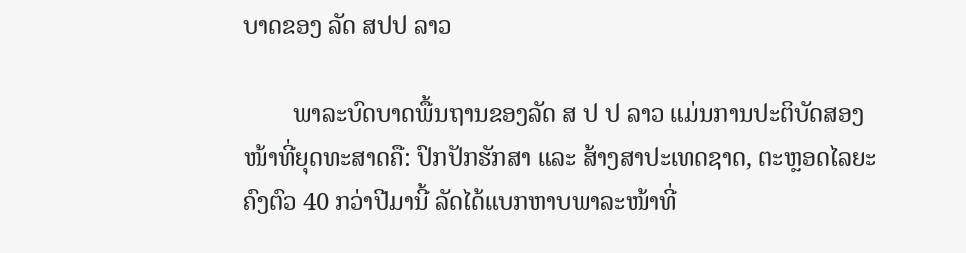ບາດຂອງ ລັດ ສປປ ລາວ

        ພາລະບົດບາດພື້ນຖານຂອງລັດ ສ ປ ປ ລາວ ແມ່ນການປະຕິບັດສອງໜ້າທີ່ຍຸດທະສາດຄື: ປົກປັກຮັກສາ ແລະ ສ້າງສາປະເທດຊາດ, ຕະຫຼອດໄລຍະຄົງຕົວ 40 ກວ່າປີມານີ້ ລັດໄດ້ແບກຫາບພາລະໜ້າທີ່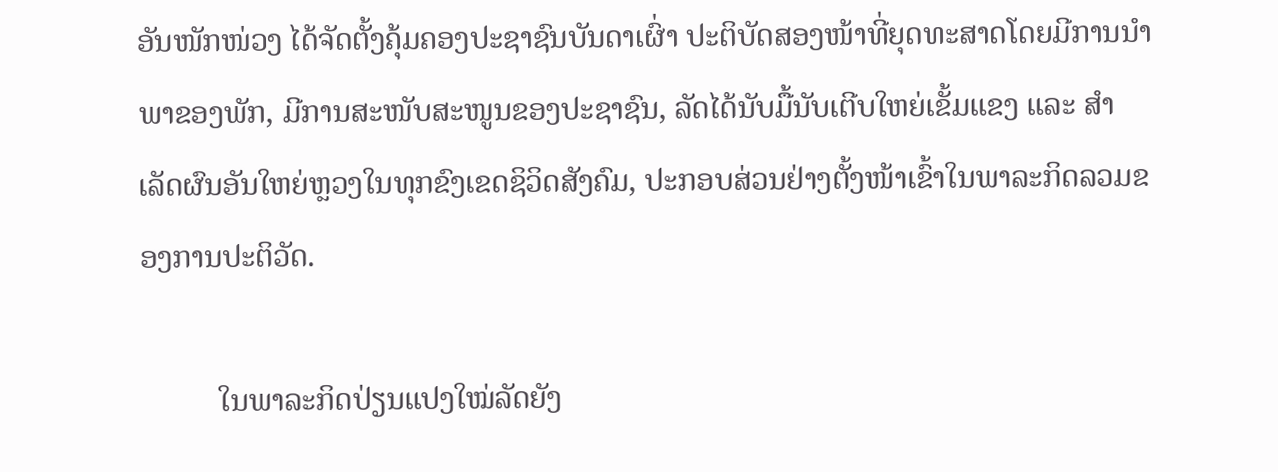ອັນໜັກໜ່ວງ ໄດ້ຈັດຕັ້ງຄຸ້ມຄອງປະຊາຊົນບັນດາເຜົ່າ ປະຕິບັດສອງໜ້າທີ່ຍຸດທະສາດໂດຍມີການນຳພາຂອງພັກ, ມີການສະໜັບສະໜູນຂອງປະຊາຊົນ, ລັດໄດ້ນັບມື້ນັບເຕີບໃຫຍ່ເຂັ້ມແຂງ ແລະ ສຳເລັດຜົນອັນໃຫຍ່ຫຼວງໃນທຸກຂົງເຂດຊິວິດສັງຄົມ, ປະກອບສ່ວນຢ່າງຕັ້ງໜ້າເຂົ້າໃນພາລະກິດລວມຂອງການປະຕິວັດ.

          ໃນພາລະກິດປ່ຽນແປງໃໝ່ລັດຍັງ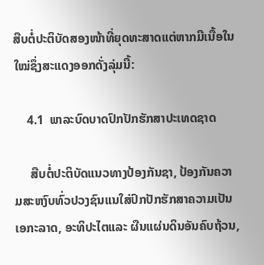ສືບຕໍ່ປະຕິບັດສອງໜ້າທີ່ຍຸດທະສາດແຕ່ຫາກມີເນື້ອໃນໃໝ່ຊຶ່ງສະແດງອອກດັ່ງລຸ່ມນີ້:

    4.1  ພາລະບົດບາດປົກປັກຮັກສາປະເທດຊາດ

     ສືບຕໍ່ປະຕິບັດແນວທາງປ້ອງກັນຊາ, ປ້ອງກັນຄວາມສະຫງົບທົ່ວປວງຊົນແນໃສ່ປົກປັກຮັກສາຄວາມເປັນເອກະລາດ, ອະທິປະໄຕແລະ ຜືນແຜ່ນດິນອັນຄົບຖ້ວນ,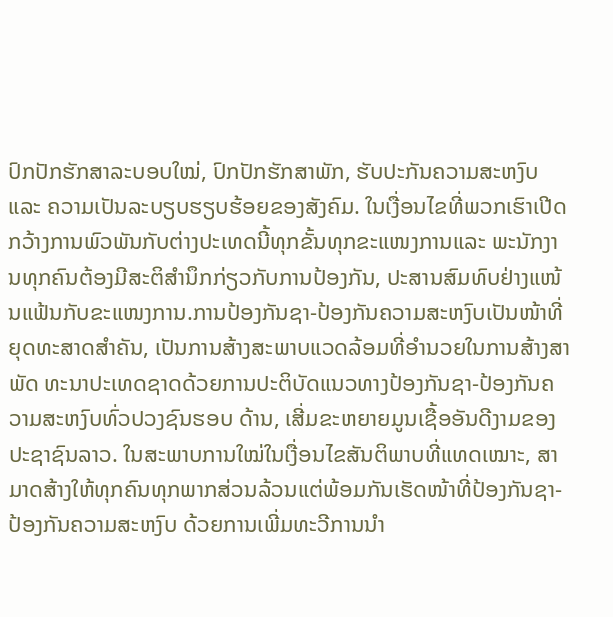ປົກປັກຮັກສາລະບອບໃໝ່, ປົກປັກຮັກສາພັກ, ຮັບປະກັນຄວາມສະຫງົບແລະ ຄວາມເປັນລະບຽບຮຽບຮ້ອຍຂອງສັງຄົມ. ໃນເງື່ອນໄຂທີ່ພວກເຮົາເປີດກວ້າງການພົວພັນກັບຕ່າງປະເທດນີ້ທຸກຂັ້ນທຸກຂະແໜງການແລະ ພະນັກງານທຸກຄົນຕ້ອງມີສະຕິສຳນຶກກ່ຽວກັບການປ້ອງກັນ, ປະສານສົມທົບຢ່າງແໜ້ນແຟ້ນກັບຂະແໜງການ.ການປ້ອງກັນຊາ-ປ້ອງກັນຄວາມສະຫງົບເປັນໜ້າທີ່ຍຸດທະສາດສຳຄັນ, ເປັນການສ້າງສະພາບແວດລ້ອມທີ່ອຳນວຍໃນການສ້າງສາພັດ ທະນາປະເທດຊາດດ້ວຍການປະຕິບັດແນວທາງປ້ອງກັນຊາ-ປ້ອງກັນຄວາມສະຫງົບທົ່ວປວງຊົນຮອບ ດ້ານ, ເສີ່ມຂະຫຍາຍມູນເຊື້ອອັນດີງາມຂອງປະຊາຊົນລາວ. ໃນສະພາບການໃໝ່ໃນເງື່ອນໄຂສັນຕິພາບທີ່ແທດເໝາະ, ສາມາດສ້າງໃຫ້ທຸກຄົນທຸກພາກສ່ວນລ້ວນແຕ່ພ້ອມກັນເຮັດໜ້າທີ່ປ້ອງກັນຊາ-ປ້ອງກັນຄວາມສະຫງົບ ດ້ວຍການເພີ່ມທະວີການນຳ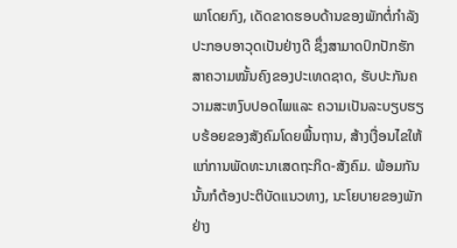ພາໂດຍກົງ, ເດັດຂາດຮອບດ້ານຂອງພັກຕໍ່ກຳລັງປະກອບອາວຸດເປັນຢ່າງດີ ຊຶ່ງສາມາດປົກປັກຮັກສາຄວາມໝັ້ນຄົງຂອງປະເທດຊາດ, ຮັບປະກັນຄວາມສະຫງົບປອດໄພແລະ ຄວາມເປັນລະບຽບຮຽບຮ້ອຍຂອງສັງຄົມໂດຍພື້ນຖານ, ສ້າງເງື່ອນໄຂໃຫ້ແກ່ການພັດທະນາເສດຖະກິດ-ສັງຄົມ. ພ້ອມກັນນັ້ນກໍຕ້ອງປະຕິບັດແນວທາງ, ນະໂຍບາຍຂອງພັກຢ່າງ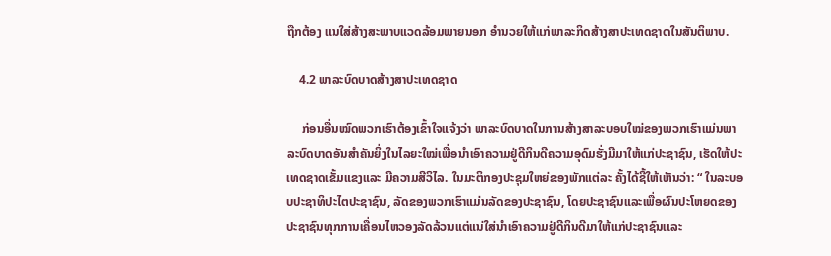ຖືກຕ້ອງ ແນໃສ່ສ້າງສະພາບແວດລ້ອມພາຍນອກ ອຳນວຍໃຫ້ແກ່ພາລະກິດສ້າງສາປະເທດຊາດໃນສັນຕິພາບ.

    4.2 ພາລະບົດບາດສ້າງສາປະເທດຊາດ

     ກ່ອນອື່ນໝົດພວກເຮົາຕ້ອງເຂົ້າໃຈແຈ້ງວ່າ ພາລະບົດບາດໃນການສ້າງສາລະບອບໃໝ່ຂອງພວກເຮົາແມ່ນພາລະບົດບາດອັນສຳຄັນຍິ່ງໃນໄລຍະໃໝ່ເພື່ອນຳເອົາຄວາມຢູ່ດີກິນດີຄວາມອຸດົມຮັ່ງມີມາໃຫ້ແກ່ປະຊາຊົນ, ເຮັດໃຫ້ປະເທດຊາດເຂັ້ມແຂງແລະ ມີຄວາມສີວິໄລ. ໃນມະຕິກອງປະຊຸມໃຫຍ່ຂອງພັກແຕ່ລະ ຄັ້ງໄດ້ຊີ້ໃຫ້ເຫັນວ່າ: “ ໃນລະບອບປະຊາທິປະໄຕປະຊາຊົນ, ລັດຂອງພວກເຮົາແມ່ນລັດຂອງປະຊາຊົນ, ໂດຍປະຊາຊົນແລະເພື່ອຜົນປະໂຫຍດຂອງປະຊາຊົນທຸກການເຄື່ອນໄຫວອງລັດລ້ວນແຕ່ແນ່ໃສ່ນຳເອົາຄວາມຢູ່ດີກິນດີມາໃຫ້ແກ່ປະຊາຊົນແລະ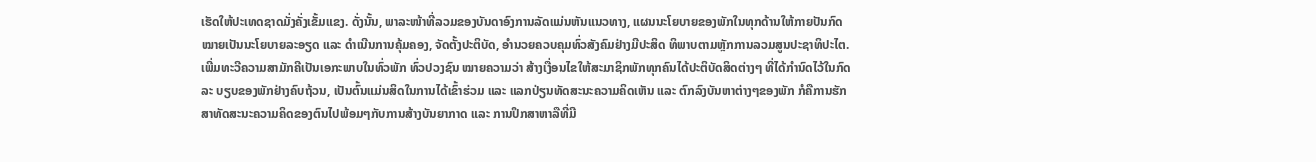ເຮັດໃຫ້ປະເທດຊາດມັ່ງຄັ່ງເຂັ້ມແຂງ. ດັ່ງນັ້ນ, ພາລະໜ້າທີ່ລວມຂອງບັນດາອົງການລັດແມ່ນຫັນແນວທາງ, ແຜນນະໂຍບາຍຂອງພັກໃນທຸກດ້ານໃຫ້ກາຍປັນກົດໝາຍເປັນນະໂຍບາຍລະອຽດ ແລະ ດຳເນີນການຄຸ້ມຄອງ, ຈັດຕັ້ງປະຕິບັດ, ອຳນວຍຄວບຄຸມທົ່ວສັງຄົມຢ່າງມີປະສິດ ທິພາບຕາມຫຼັກການລວມສູນປະຊາທິປະໄຕ. ເພີ່ມທະວີຄວາມສາມັກຄີເປັນເອກະພາບໃນທົ່ວພັກ ທົ່ວປວງຊົນ ໝາຍຄວາມວ່າ ສ້າງເງື່ອນໄຂໃຫ້ສະມາຊິກພັກທຸກຄົນໄດ້ປະຕິບັດສິດຕ່າງໆ ທີ່ໄດ້ກຳນົດໄວ້ໃນກົດລະ ບຽບຂອງພັກຢ່າງຄົບຖ້ວນ, ເປັນຕົ້ນແມ່ນສິດໃນການໄດ້ເຂົ້າຮ່ວມ ແລະ ແລກປ່ຽນທັດສະນະຄວາມຄິດເຫັນ ແລະ ຕົກລົງບັນຫາຕ່າງໆຂອງພັກ ກໍຄືການຮັກສາທັດສະນະຄວາມຄິດຂອງຕົນໄປພ້ອມໆກັບການສ້າງບັນຍາກາດ ແລະ ການປຶກສາຫາລືທີ່ມີ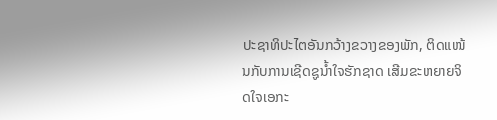ປະຊາທິປະໄຕອັນກວ້າງຂວາງຂອງພັກ, ຕິດແໜ້ນກັບການເຊີດຊູນໍ້າໃຈຮັກຊາດ ເສີມຂະຫຍາຍຈິດໃຈເອກະ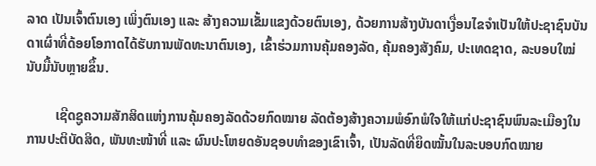ລາດ ເປັນເຈົ້າຕົນເອງ ເພິ່ງຕົນເອງ ແລະ ສ້າງຄວາມເຂັ້ມແຂງດ້ວຍຕົນເອງ, ດ້ວຍການສ້າງບັນດາເງື່ອນໄຂຈຳເປັນໃຫ້ປະຊາຊົນບັນດາເຜົ່າທີ່ດ້ອຍໂອກາດໄດ້ຮັບການພັດທະນາຕົນເອງ, ເຂົ້າຮ່ວມການຄຸ້ມຄອງລັດ, ຄຸ້ມຄອງສັງຄົມ, ປະເທດຊາດ, ລະບອບໃໝ່ນັບມື້ນັບຫຼາຍຂຶ້ນ.

         ເຊີດຊູຄວາມສັກສິດແຫ່ງການຄຸ້ມຄອງລັດດ້ວຍກົດໝາຍ ລັດຕ້ອງສ້າງຄວາມພໍອົກພໍໃຈໃຫ້ແກ່ປະຊາຊົນພົນລະເມືອງໃນການປະຕິບັດສິດ, ພັນທະໜ້າທີ່ ແລະ ຜົນປະໂຫຍດອັນຊອບທຳຂອງເຂົາເຈົ້າ, ເປັນລັດທີ່ຍຶດໝັ້ນໃນລະບອບກົດໝາຍ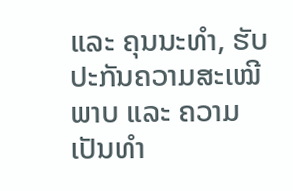ແລະ ຄຸນນະທຳ, ຮັບປະກັນຄວາມສະເໝີພາບ ແລະ ຄວາມເປັນທຳ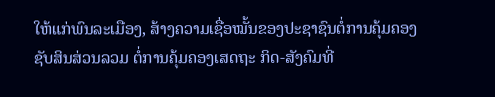ໃຫ້ແກ່ພົນລະເມືອງ, ສ້າງຄວາມເຊື່ອໝັ້ນຂອງປະຊາຊົນຕໍ່ການຄຸ້ມຄອງຊັບສິນສ່ວນລວມ ຕໍ່ການຄຸ້ມຄອງເສດຖະ ກິດ-ສັງຄົມທີ່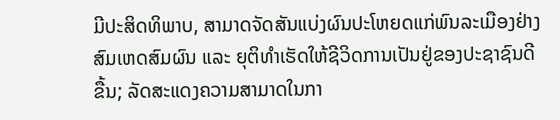ມີປະສິດທິພາບ, ສາມາດຈັດສັນແບ່ງຜົນປະໂຫຍດແກ່ພົນລະເມືອງຢ່າງສົມເຫດສົມຜົນ ແລະ ຍຸຕິທຳເຮັດໃຫ້ຊີວິດການເປັນຢູ່ຂອງປະຊາຊົນດີຂື້ນ; ລັດສະແດງຄວາມສາມາດໃນກາ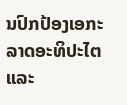ນປົກປ້ອງເອກະລາດອະທິປະໄຕ ແລະ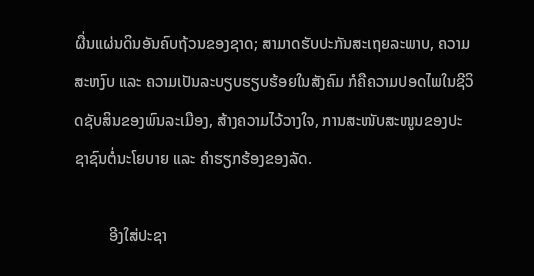ຜື່ນແຜ່ນດິນອັນຄົບຖ້ວນຂອງຊາດ; ສາມາດຮັບປະກັນສະເຖຍລະພາບ, ຄວາມສະຫງົບ ແລະ ຄວາມເປັນລະບຽບຮຽບຮ້ອຍໃນສັງຄົມ ກໍຄືຄວາມປອດໄພໃນຊີວິດຊັບສິນຂອງພົນລະເມືອງ, ສ້າງຄວາມໄວ້ວາງໃຈ, ການສະໜັບສະໜູນຂອງປະຊາຊົນຕໍ່ນະໂຍບາຍ ແລະ ຄຳຮຽກຮ້ອງຂອງລັດ.

         ອີງໃສ່ປະຊາ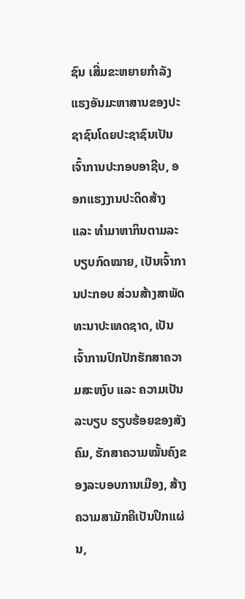ຊົນ ເສີ່ມຂະຫຍາຍກຳລັງແຮງອັນມະຫາສານຂອງປະຊາຊົນໂດຍປະຊາຊົນເປັນເຈົ້າການປະກອບອາຊີບ, ອອກແຮງງານປະດິດສ້າງ ແລະ ທຳມາຫາກິນຕາມລະບຽບກົດໝາຍ, ເປັນເຈົ້າການປະກອບ ສ່ວນສ້າງສາພັດທະນາປະເທດຊາດ, ເປັນເຈົ້າການປົກປັກຮັກສາຄວາມສະຫງົບ ແລະ ຄວາມເປັນລະບຽບ ຮຽບຮ້ອຍຂອງສັງຄົມ, ຮັກສາຄວາມໝັ້ນຄົງຂອງລະບອບການເມືອງ, ສ້າງຄວາມສາມັກຄີເປັນປຶກແຜ່ນ,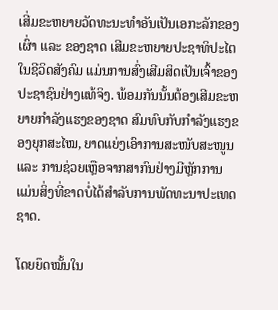ເສີ່ມຂະຫຍາຍວັດທະນະທຳອັນເປັນເອກະລັກຂອງເຜົ່າ ແລະ ຂອງຊາດ ເສີມຂະຫຍາຍປະຊາທິປະໄຕໃນຊີວິດສັງຄົມ ແມ່ນການສົ່ງເສີມສິດເປັນເຈົ້າຂອງປະຊາຊົນຢ່າງແທ້ຈິງ. ພ້ອມກັນນັ້ນຕ້ອງເສີມຂະຫຍາຍກຳລັງແຮງຂອງຊາດ ສົມທົບກັບກຳລັງແຮງຂອງຍຸກສະໄໝ, ຍາດແຍ່ງເອົາການສະໜັບສະໜູນ ແລະ ການຊ່ວຍເຫຼືອຈາກສາກົນຢ່າງມີຫຼັກການ ແມ່ນສິ່ງທີ່ຂາດບໍ່ໄດ້ສຳລັບການພັດທະນາປະເທດຊາດ.

ໂດຍຍຶດໝັ້ນໃນ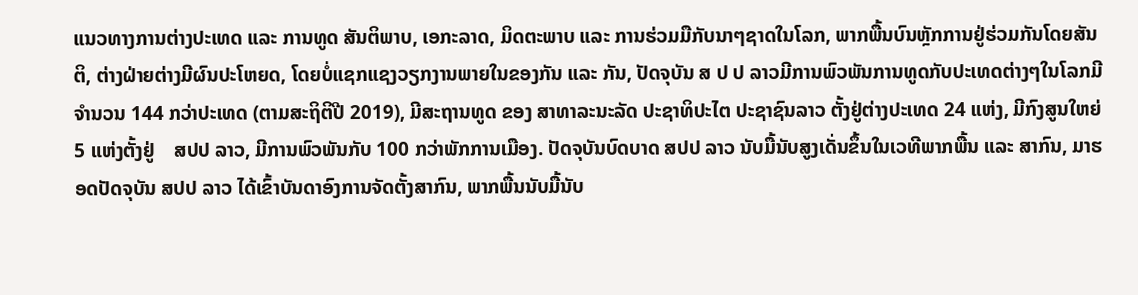ແນວທາງການຕ່າງປະເທດ ແລະ ການທູດ ສັນຕິພາບ, ເອກະລາດ, ມິດຕະພາບ ແລະ ການຮ່ວມມືກັບນາໆຊາດໃນໂລກ, ພາກພື້ນບົນຫຼັກການຢູ່ຮ່ວມກັນໂດຍສັນຕິ, ຕ່າງຝ່າຍຕ່າງມີຜົນປະໂຫຍດ, ໂດຍບໍ່ແຊກແຊງວຽກງານພາຍໃນຂອງກັນ ແລະ ກັນ, ປັດຈຸບັນ ສ ປ ປ ລາວມີການພົວພັນການທູດກັບປະເທດຕ່າງໆໃນໂລກມີຈຳນວນ 144 ກວ່າປະເທດ (ຕາມສະຖິຕິປີ 2019), ມີສະຖານທູດ ຂອງ ສາທາລະນະລັດ ປະຊາທິປະໄຕ ປະຊາຊົນລາວ ຕັ້ງຢູ່ຕ່າງປະເທດ 24 ແຫ່ງ, ມີກົງສູນໃຫຍ່ 5 ແຫ່ງຕັ້ງຢູ່    ສປປ ລາວ, ມີການພົວພັນກັບ 100 ກວ່າພັກການເມືອງ. ປັດຈຸບັນບົດບາດ ສປປ ລາວ ນັບມື້ນັບສູງເດັ່ນຂຶ້ນໃນເວທີພາກພື້ນ ແລະ ສາກົນ, ມາຮອດປັດຈຸບັນ ສປປ ລາວ ໄດ້ເຂົ້າບັນດາອົງການຈັດຕັ້ງສາກົນ, ພາກພື້ນນັບມື້ນັບ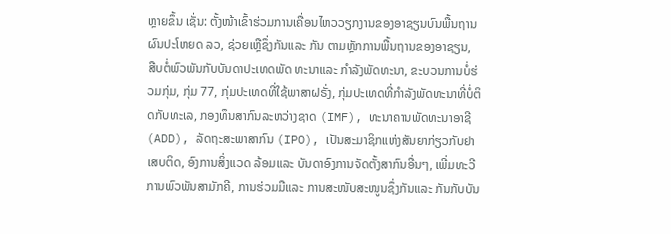ຫຼາຍຂຶ້ນ ເຊັ່ນ: ຕັ້ງໜ້າເຂົ້າຮ່ວມການເຄື່ອນໄຫວວຽກງານຂອງອາຊຽນບົນພື້ນຖານຜົນປະໂຫຍດ ລວ, ຊ່ວຍເຫຼືຊຶ່ງກັນແລະ ກັນ ຕາມຫຼັກການພື້ນຖານຂອງອາຊຽນ, ສືບຕໍ່ພົວພັນກັບບັນດາປະເທດພັດ ທະນາແລະ ກຳລັງພັດທະນາ, ຂະບວນການບໍ່ຮ່ວມກຸ່ມ, ກຸ່ມ 77, ກຸ່ມປະເທດທີ່ໃຊ້ພາສາຝຣັ່ງ, ກຸ່ມປະເທດທີ່ກຳລັງພັດທະນາທີ່ບໍ່ຕິດກັບທະເລ, ກອງທຶນສາກົນລະຫວ່າງຊາດ (IMF), ທະນາຄານພັດທະນາອາຊີ (ADD), ລັດຖະສະພາສາກົນ (IPO), ເປັນສະມາຊິກແຫ່ງສັນຍາກ່ຽວກັບຢາເສບຕິດ, ອົງການສິ່ງແວດ ລ້ອມແລະ ບັນດາອົງການຈັດຕັ້ງສາກົນອື່ນໆ, ເພີ່ມທະວີການພົວພັນສາມັກຄີ, ການຮ່ວມມືແລະ ການສະໜັບສະໜູນຊຶ່ງກັນແລະ ກັນກັບບັນ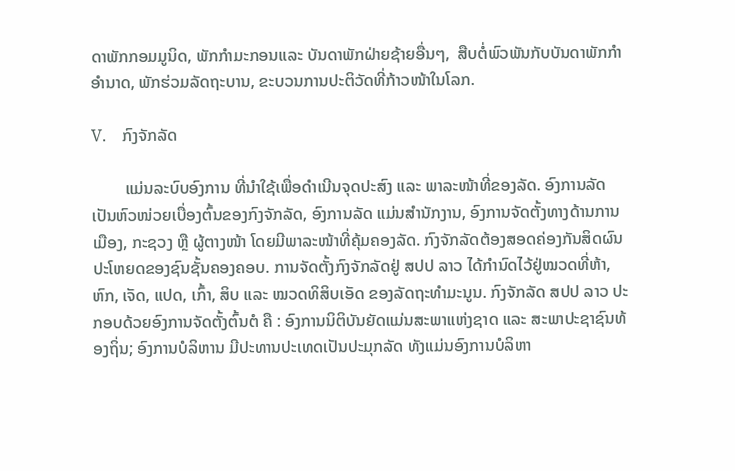ດາພັກກອມມູນິດ, ພັກກຳມະກອນແລະ ບັນດາພັກຝ່າຍຊ້າຍອື່ນໆ,  ສືບຕໍ່ພົວພັນກັບບັນດາພັກກຳອຳນາດ, ພັກຮ່ວມລັດຖະບານ, ຂະບວນການປະຕິວັດທີ່ກ້າວໜ້າໃນໂລກ.

V.    ກົງຈັກລັດ

        ແມ່ນລະບົບອົງການ ທີ່ນຳໃຊ້ເພື່ອດຳເນີນຈຸດປະສົງ ແລະ ພາລະໜ້າທີ່ຂອງລັດ. ອົງການລັດເປັນຫົວໜ່ວຍເບື່ອງຕົ້ນຂອງກົງຈັກລັດ, ອົງການລັດ ແມ່ນສຳນັກງານ, ອົງການຈັດຕັ້ງທາງດ້ານການເມືອງ, ກະຊວງ ຫຼື ຜູ້ຕາງໜ້າ ໂດຍມີພາລະໜ້າທີ່ຄຸ້ມຄອງລັດ. ກົງຈັກລັດຕ້ອງສອດຄ່ອງກັນສິດຜົນປະໂຫຍດຂອງຊົນຊັ້ນຄອງຄອບ. ການຈັດຕັ້ງກົງຈັກລັດຢູ່ ສປປ ລາວ ໄດ້ກຳນົດໄວ້ຢູ່ໝວດທີ່ຫ້າ, ຫົກ, ເຈັດ, ແປດ, ເກົ້າ, ສິບ ແລະ ໝວດທິສິບເອັດ ຂອງລັດຖະທຳມະນູນ. ກົງຈັກລັດ ສປປ ລາວ ປະກອບດ້ວຍອົງການຈັດຕັ້ງຕົ້ນຕໍ ຄື : ອົງການນິຕິບັນຍັດແມ່ນສະພາແຫ່ງຊາດ ແລະ ສະພາປະຊາຊົນທ້ອງຖິ່ນ; ອົງການບໍລິຫານ ມີປະທານປະເທດເປັນປະມຸກລັດ ທັງແມ່ນອົງການບໍລິຫາ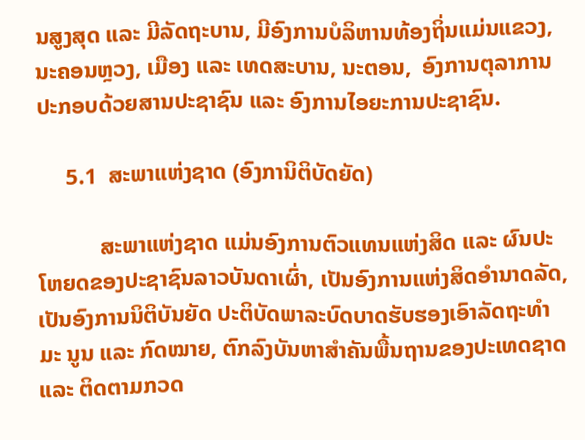ນສູງສຸດ ແລະ ມີລັດຖະບານ, ມີອົງການບໍລິຫານທ້ອງຖິ່ນແມ່ນແຂວງ, ນະຄອນຫຼວງ, ເມືອງ ແລະ ເທດສະບານ, ນະຕອນ,  ອົງການຕຸລາການ ປະກອບດ້ວຍສານປະຊາຊົນ ແລະ ອົງການໄອຍະການປະຊາຊົນ.

     5.1  ສະພາແຫ່ງຊາດ (ອົງການິຕິບັດຍັດ)

           ສະພາແຫ່ງຊາດ ແມ່ນອົງການຕົວແທນແຫ່ງສິດ ແລະ ຜົນປະໂຫຍດຂອງປະຊາຊົນລາວບັນດາເຜົ່າ, ເປັນອົງການແຫ່ງສິດອຳນາດລັດ, ເປັນອົງການນິຕິບັນຍັດ ປະຕິບັດພາລະບົດບາດຮັບຮອງເອົາລັດຖະທຳມະ ນູນ ແລະ ກົດໝາຍ, ຕົກລົງບັນຫາສຳຄັນພື້ນຖານຂອງປະເທດຊາດ ແລະ ຕິດຕາມກວດ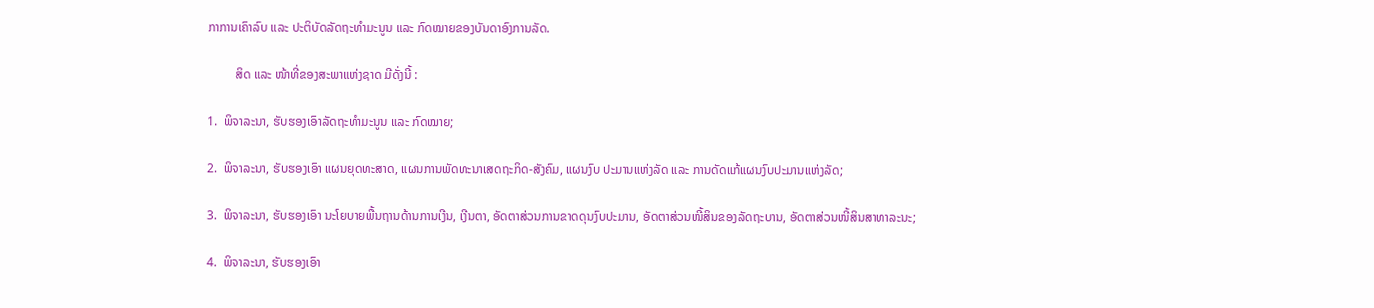ກາການເຄົາລົບ ແລະ ປະຕິບັດລັດຖະທຳມະນູນ ແລະ ກົດໝາຍຂອງບັນດາອົງການລັດ.

         ສິດ ແລະ ໜ້າທີ່ຂອງສະພາແຫ່ງຊາດ ມີດັ່ງນີ້ :

1.  ພິຈາລະນາ, ຮັບຮອງເອົາລັດຖະທຳມະນູນ ແລະ ກົດໝາຍ;

2.  ພິຈາລະນາ, ຮັບຮອງເອົາ ແຜນຍຸດທະສາດ, ແຜນການພັດທະນາເສດຖະກິດ-ສັງຄົມ, ແຜນງົບ ປະມານແຫ່ງລັດ ແລະ ການດັດແກ້ແຜນງົບປະມານແຫ່ງລັດ;

3.  ພິຈາລະນາ, ຮັບຮອງເອົາ ນະໂຍບາຍພື້ນຖານດ້ານການເງີນ, ເງີນຕາ, ອັດຕາສ່ວນການຂາດດຸນງົບປະມານ, ອັດຕາສ່ວນໜີ້ສິນຂອງລັດຖະບານ, ອັດຕາສ່ວນໜີ້ສິນສາທາລະນະ;

4.  ພິຈາລະນາ, ຮັບຮອງເອົາ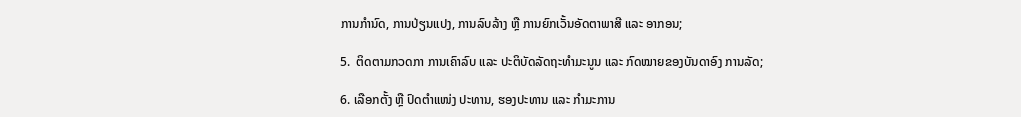ການກຳນົດ, ການປ່ຽນແປງ, ການລົບລ້າງ ຫຼື ການຍົກເວັ້ນອັດຕາພາສີ ແລະ ອາກອນ;

5.  ຕິດຕາມກວດກາ ການເຄົາລົບ ແລະ ປະຕິບັດລັດຖະທຳມະນູນ ແລະ ກົດໝາຍຂອງບັນດາອົງ ການລັດ;

6. ເລືອກຕັ້ງ ຫຼື ປົດຕຳແໜ່ງ ປະທານ, ຮອງປະທານ ແລະ ກຳມະການ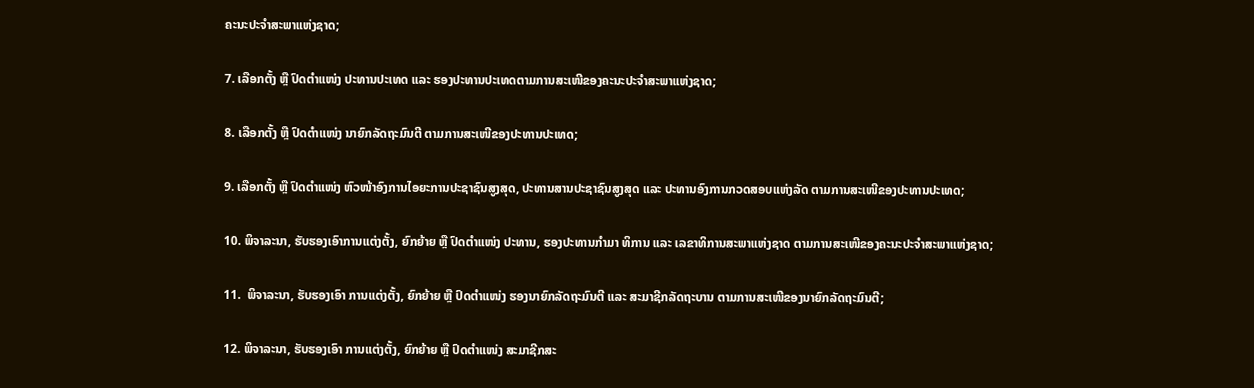ຄະນະປະຈຳສະພາແຫ່ງຊາດ;

7. ເລືອກຕັ້ງ ຫຼື ປົດຕຳແໜ່ງ ປະທານປະເທດ ແລະ ຮອງປະທານປະເທດຕາມການສະເໜີຂອງຄະນະປະຈຳສະພາແຫ່ງຊາດ;

8. ເລືອກຕັ້ງ ຫຼື ປົດຕຳແໜ່ງ ນາຍົກລັດຖະມົນຕີ ຕາມການສະເໜີຂອງປະທານປະເທດ;

9. ເລືອກຕັ້ງ ຫຼື ປົດຕຳແໜ່ງ ຫົວໜ້າອົງການໄອຍະການປະຊາຊົນສູງສຸດ, ປະທານສານປະຊາຊົນສູງສຸດ ແລະ ປະທານອົງການກວດສອບແຫ່ງລັດ ຕາມການສະເໜີຂອງປະທານປະເທດ;

10. ພິຈາລະນາ, ຮັບຮອງເອົາການແຕ່ງຕັ້ງ, ຍົກຍ້າຍ ຫຼື ປົດຕຳແໜ່ງ ປະທານ, ຮອງປະທານກຳມາ ທິການ ແລະ ເລຂາທິການສະພາແຫ່ງຊາດ ຕາມການສະເໜີຂອງຄະນະປະຈຳສະພາແຫ່ງຊາດ;

11.  ພິຈາລະນາ, ຮັບຮອງເອົາ ການແຕ່ງຕັ້ງ, ຍົກຍ້າຍ ຫຼື ປົດຕຳແໜ່ງ ຮອງນາຍົກລັດຖະມົນຕີ ແລະ ສະມາຊີກລັດຖະບານ ຕາມການສະເໜີຂອງນາຍົກລັດຖະມົນຕີ;

12. ພິຈາລະນາ, ຮັບຮອງເອົາ ການແຕ່ງຕັ້ງ, ຍົກຍ້າຍ ຫຼື ປົດຕຳແໜ່ງ ສະມາຊີກສະ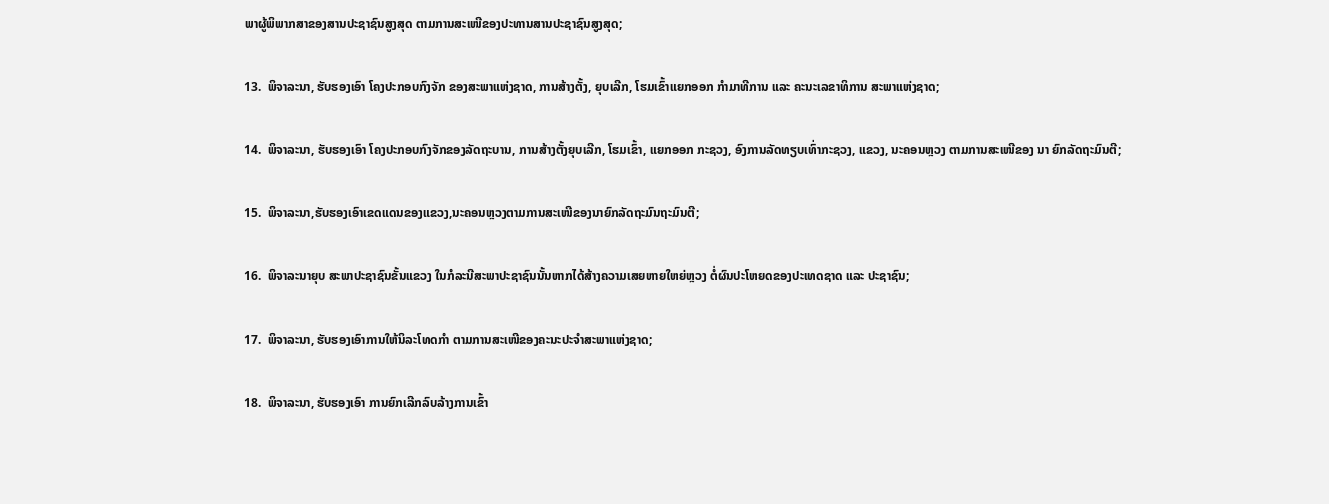ພາຜູ້ພິພາກສາຂອງສານປະຊາຊົນສູງສຸດ ຕາມການສະເໜີຂອງປະທານສານປະຊາຊົນສູງສຸດ;

13.  ພິຈາລະນາ, ຮັບຮອງເອົາ ໂຄງປະກອບກົງຈັກ ຂອງສະພາແຫ່ງຊາດ, ການສ້າງຕັ້ງ, ຍຸບເລີກ, ໂຮມເຂົ້າແຍກອອກ ກຳມາທີການ ແລະ ຄະນະເລຂາທິການ ສະພາແຫ່ງຊາດ;

14.  ພິຈາລະນາ, ຮັບຮອງເອົາ ໂຄງປະກອບກົງຈັກຂອງລັດຖະບານ, ການສ້າງຕັ້ງຍຸບເລີກ, ໂຮມເຂົ້າ, ແຍກອອກ ກະຊວງ, ອົງການລັດທຽບເທົ່າກະຊວງ, ແຂວງ, ນະຄອນຫຼວງ ຕາມການສະເໜີຂອງ ນາ ຍົກລັດຖະມົນຕີ;

15.  ພິຈາລະນາ,ຮັບຮອງເອົາເຂດແດນຂອງແຂວງ,ນະຄອນຫຼວງຕາມການສະເໜີຂອງນາຍົກລັດຖະມົນຖະມົນຕີ;

16.  ພິຈາລະນາຍຸບ ສະພາປະຊາຊົນຂັ້ນແຂວງ ໃນກໍລະນີສະພາປະຊາຊົນນັ້ນຫາກໄດ້ສ້າງຄວາມເສຍຫາຍໃຫຍ່ຫຼວງ ຕໍ່ຜົນປະໂຫຍດຂອງປະເທດຊາດ ແລະ ປະຊາຊົນ;

17.  ພິຈາລະນາ, ຮັບຮອງເອົາການໃຫ້ນິລະໂທດກຳ ຕາມການສະເໜີຂອງຄະນະປະຈຳສະພາແຫ່ງຊາດ;

18.  ພິຈາລະນາ, ຮັບຮອງເອົາ ການຍົກເລີກລົບລ້າງການເຂົ້າ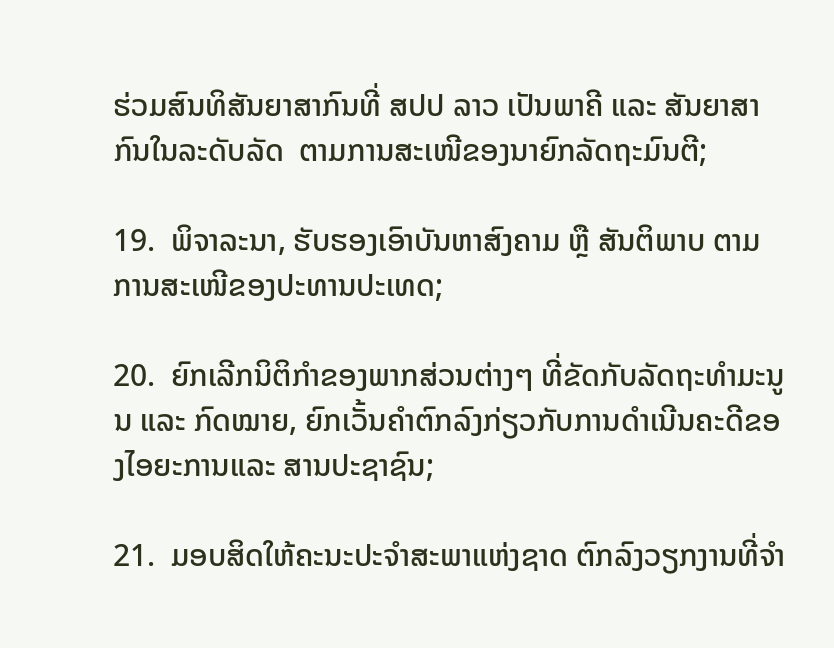ຮ່ວມສົນທິສັນຍາສາກົນທີ່ ສປປ ລາວ ເປັນພາຄີ ແລະ ສັນຍາສາກົນໃນລະດັບລັດ  ຕາມການສະເໜີຂອງນາຍົກລັດຖະມົນຕີ;

19.  ພິຈາລະນາ, ຮັບຮອງເອົາບັນຫາສົງຄາມ ຫຼື ສັນຕິພາບ ຕາມການສະເໜີຂອງປະທານປະເທດ;

20.  ຍົກເລີກນິຕິກຳຂອງພາກສ່ວນຕ່າງໆ ທີ່ຂັດກັບລັດຖະທຳມະນູນ ແລະ ກົດໝາຍ, ຍົກເວັ້ນຄຳຕົກລົງກ່ຽວກັບການດຳເນີນຄະດີຂອງໄອຍະການແລະ ສານປະຊາຊົນ;

21.  ມອບສິດໃຫ້ຄະນະປະຈຳສະພາແຫ່ງຊາດ ຕົກລົງວຽກງານທີ່ຈຳ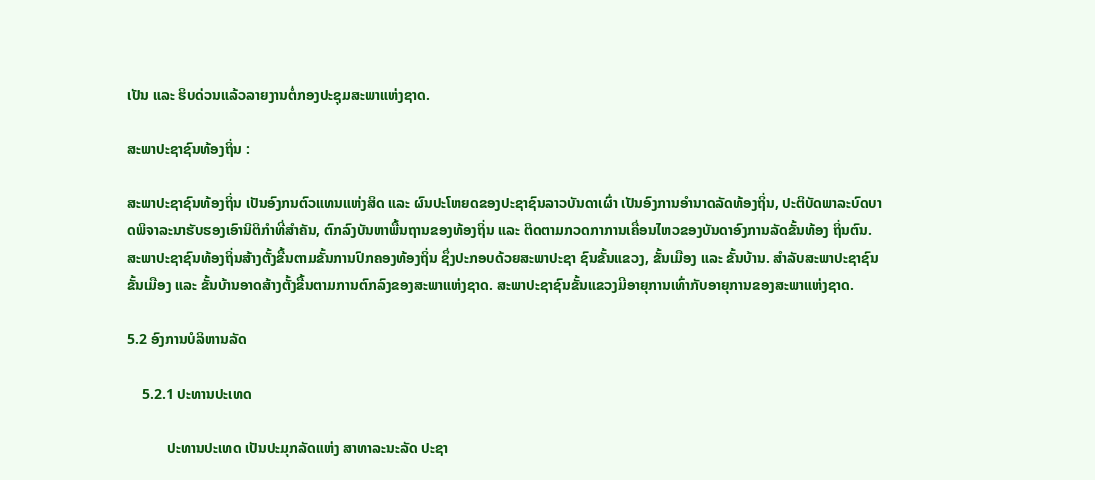ເປັນ ແລະ ຮິບດ່ວນແລ້ວລາຍງານຕໍ່ກອງປະຊຸມສະພາແຫ່ງຊາດ.

ສະພາປະຊາຊົນທ້ອງຖິ່ນ :

ສະພາປະຊາຊົນທ້ອງຖິ່ນ ເປັນອົງກນຕົວແທນແຫ່ງສິດ ແລະ ຜົນປະໂຫຍດຂອງປະຊາຊົນລາວບັນດາເຜົ່າ ເປັນອົງການອຳນາດລັດທ້ອງຖິ່ນ, ປະຕິບັດພາລະບົດບາດພິຈາລະນາຮັບຮອງເອົານິຕິກຳທີ່ສຳຄັນ, ຕົກລົງບັນຫາພື້ນຖານຂອງທ້ອງຖິ່ນ ແລະ ຕິດຕາມກວດກາການເຄື່ອນໄຫວຂອງບັນດາອົງການລັດຂັ້ນທ້ອງ ຖິ່ນຕົນ. ສະພາປະຊາຊົນທ້ອງຖິ່ນສ້າງຕັ້ງຂື້ນຕາມຂັ້ນການປົກຄອງທ້ອງຖິ່ນ ຊຶ່ງປະກອບດ້ວຍສະພາປະຊາ ຊົນຂັ້ນແຂວງ, ຂັ້ນເມືອງ ແລະ ຂັ້ນບ້ານ. ສຳລັບສະພາປະຊາຊົນຂັ້ນເມືອງ ແລະ ຂັ້ນບ້ານອາດສ້າງຕັ້ງຂື້ນຕາມການຕົກລົງຂອງສະພາແຫ່ງຊາດ. ສະພາປະຊາຊົນຂັ້ນແຂວງມີອາຍຸການເທົ່າກັບອາຍຸການຂອງສະພາແຫ່ງຊາດ.

5.2 ອົງການບໍລິຫານລັດ

    5.2.1 ປະທານປະເທດ

           ປະທານປະເທດ ເປັນປະມຸກລັດແຫ່ງ ສາທາລະນະລັດ ປະຊາ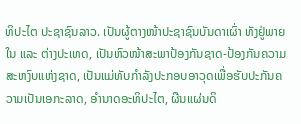ທິປະໄຕ ປະຊາຊົນລາວ. ເປັນຜູ້ຕາງໜ້າປະຊາຊົນບັນດາເຜົ່າ ທັງຢູ່ພາຍໃນ ແລະ ຕ່າງປະເທດ, ເປັນຫົວໜ້າສະພາປ້ອງກັນຊາດ-ປ້ອງກັນຄວາມສະຫງົບແຫ່ງຊາດ, ເປັນແມ່ທັບກຳລັງປະກອບອາວຸດເພື່ອຮັບປະກັນຄວາມເປັນເອກະລາດ, ອຳນາດອະທິປະໄຕ, ຜືນແຜ່ນດິ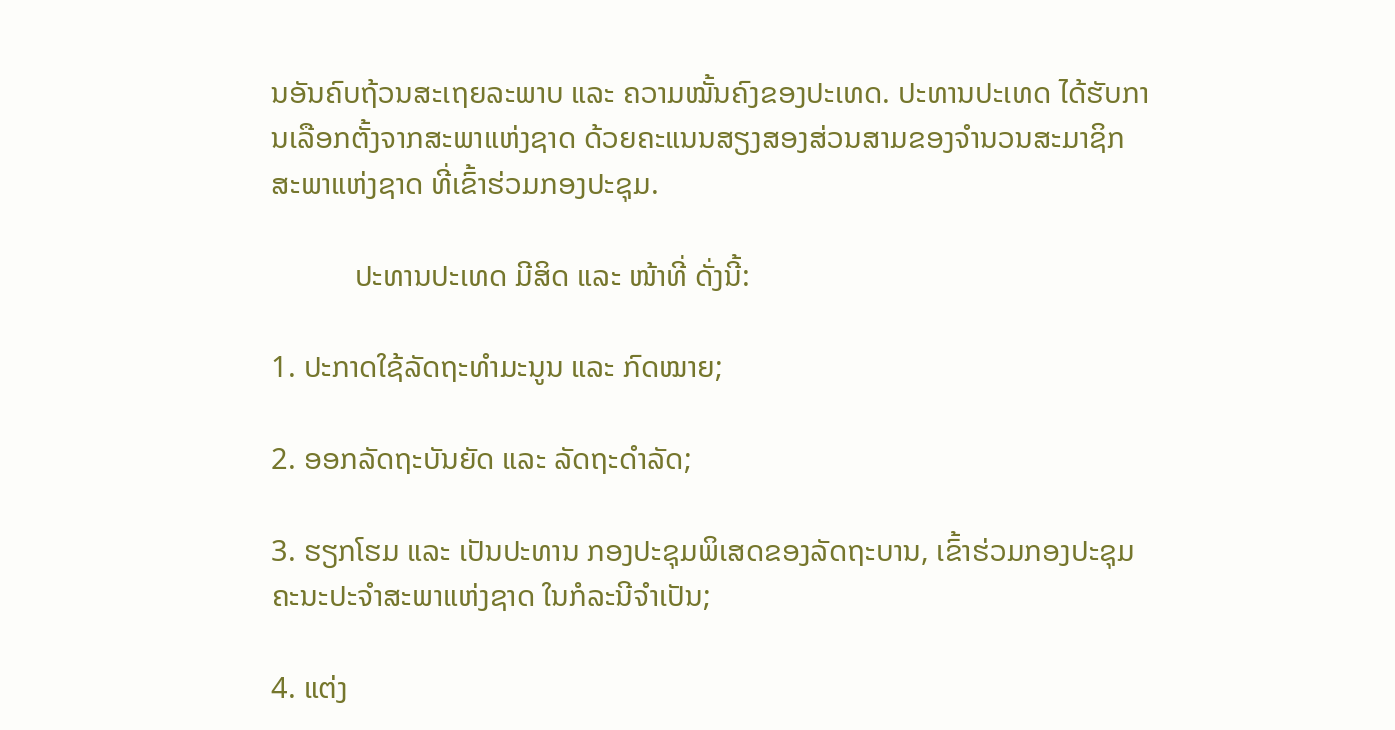ນອັນຄົບຖ້ວນສະເຖຍລະພາບ ແລະ ຄວາມໝັ້ນຄົງຂອງປະເທດ. ປະທານປະເທດ ໄດ້ຮັບການເລືອກຕັ້ງຈາກສະພາແຫ່ງຊາດ ດ້ວຍຄະແນນສຽງສອງສ່ວນສາມຂອງຈຳນວນສະມາຊິກສະພາແຫ່ງຊາດ ທີ່ເຂົ້າຮ່ວມກອງປະຊຸມ.

           ປະທານປະເທດ ມີສິດ ແລະ ໜ້າທີ່ ດັ່ງນີ້:

1. ປະກາດໃຊ້ລັດຖະທຳມະນູນ ແລະ ກົດໝາຍ;

2. ອອກລັດຖະບັນຍັດ ແລະ ລັດຖະດຳລັດ;

3. ຮຽກໂຮມ ແລະ ເປັນປະທານ ກອງປະຊຸມພິເສດຂອງລັດຖະບານ, ເຂົ້າຮ່ວມກອງປະຊຸມຄະນະປະຈຳສະພາແຫ່ງຊາດ ໃນກໍລະນີຈຳເປັນ;

4. ແຕ່ງ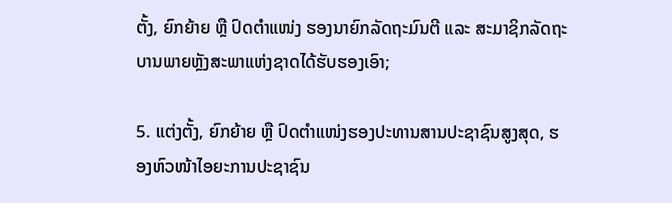ຕັ້ງ, ຍົກຍ້າຍ ຫຼື ປົດຕຳແໜ່ງ ຮອງນາຍົກລັດຖະມົນຕີ ແລະ ສະມາຊິກລັດຖະບານພາຍຫຼັງສະພາແຫ່ງຊາດໄດ້ຮັບຮອງເອົາ;

5. ແຕ່ງຕັ້ງ, ຍົກຍ້າຍ ຫຼື ປົດຕຳແໜ່ງຮອງປະທານສານປະຊາຊົນສູງສຸດ, ຮອງຫົວໜ້າໄອຍະການປະຊາຊົນ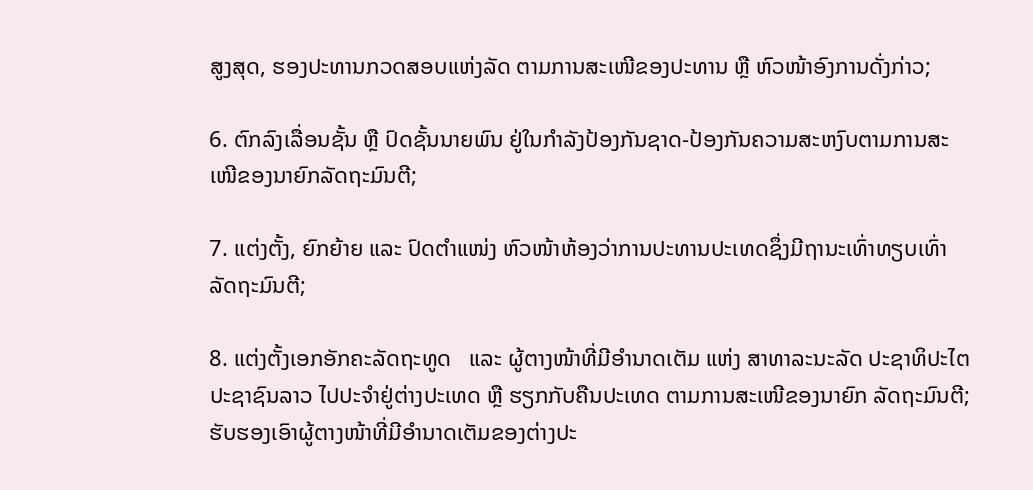ສູງສຸດ, ຮອງປະທານກວດສອບແຫ່ງລັດ ຕາມການສະເໜີຂອງປະທານ ຫຼື ຫົວໜ້າອົງການດັ່ງກ່າວ;

6. ຕົກລົງເລື່ອນຊັ້ນ ຫຼື ປົດຊັ້ນນາຍພົນ ຢູ່ໃນກຳລັງປ້ອງກັນຊາດ-ປ້ອງກັນຄວາມສະຫງົບຕາມການສະເໜີຂອງນາຍົກລັດຖະມົນຕີ;

7. ແຕ່ງຕັ້ງ, ຍົກຍ້າຍ ແລະ ປົດຕຳແໜ່ງ ຫົວໜ້າຫ້ອງວ່າການປະທານປະເທດຊຶ່ງມີຖານະເທົ່າທຽບເທົ່າລັດຖະມົນຕີ;

8. ແຕ່ງຕັ້ງເອກອັກຄະລັດຖະທູດ   ແລະ ຜູ້ຕາງໜ້າທີ່ມີອຳນາດເຕັມ ແຫ່ງ ສາທາລະນະລັດ ປະຊາທິປະໄຕ ປະຊາຊົນລາວ ໄປປະຈຳຢູ່ຕ່າງປະເທດ ຫຼື ຮຽກກັບຄືນປະເທດ ຕາມການສະເໜີຂອງນາຍົກ ລັດຖະມົນຕີ; ຮັບຮອງເອົາຜູ້ຕາງໜ້າທີ່ມີອຳນາດເຕັມຂອງຕ່າງປະ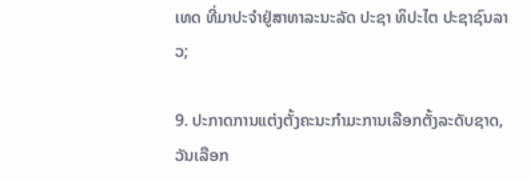ເທດ ທີ່ມາປະຈຳຢູ່ສາທາລະນະລັດ ປະຊາ ທິປະໄຕ ປະຊາຊົນລາວ;

9. ປະກາດການແຕ່ງຕັ້ງຄະນະກຳມະການເລືອກຕັ້ງລະດັບຊາດ, ວັນເລືອກ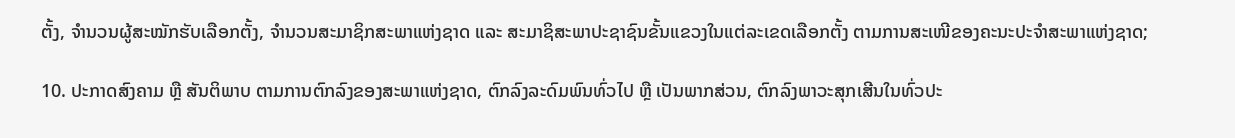ຕັ້ງ, ຈຳນວນຜູ້ສະໝັກຮັບເລືອກຕັ້ງ, ຈຳນວນສະມາຊິກສະພາແຫ່ງຊາດ ແລະ ສະມາຊິສະພາປະຊາຊົນຂັ້ນແຂວງໃນແຕ່ລະເຂດເລືອກຕັ້ງ ຕາມການສະເໜີຂອງຄະນະປະຈຳສະພາແຫ່ງຊາດ;

10. ປະກາດສົງຄາມ ຫຼື ສັນຕິພາບ ຕາມການຕົກລົງຂອງສະພາແຫ່ງຊາດ, ຕົກລົງລະດົມພົນທົ່ວໄປ ຫຼື ເປັນພາກສ່ວນ, ຕົກລົງພາວະສຸກເສີນໃນທົ່ວປະ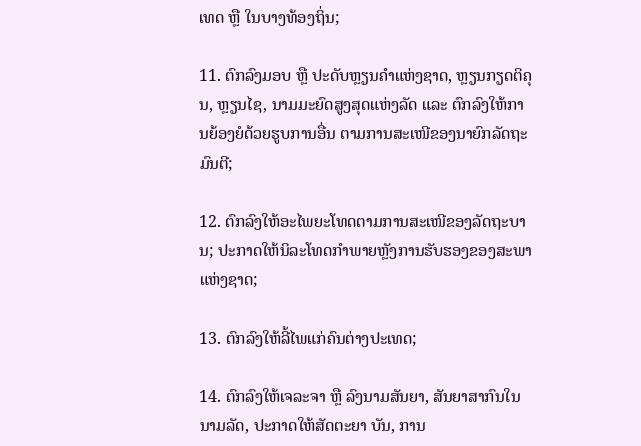ເທດ ຫຼື ໃນບາງທ້ອງຖິ່ນ;

11. ຕົກລົງມອບ ຫຼື ປະດັບຫຼຽນຄຳແຫ່ງຊາດ, ຫຼຽນກຽດຕິຄຸນ, ຫຼຽນໄຊ, ນາມມະຍົດສູງສຸດແຫ່ງລັດ ແລະ ຕົກລົງໃຫ້ການຍ້ອງຍໍດ້ວຍຮູບການອື່ນ ຕາມການສະເໜີຂອງນາຍົກລັດຖະມົນຕີ;

12. ຕົກລົງໃຫ້ອະໄພຍະໂທດຕາມການສະເໜີຂອງລັດຖະບານ; ປະກາດໃຫ້ນິລະໂທດກຳພາຍຫຼັງການຮັບຮອງຂອງສະພາແຫ່ງຊາດ;

13. ຕົກລົງໃຫ້ລີ້ໄພແກ່ຄົນຕ່າງປະເທດ;

14. ຕົກລົງໃຫ້ເຈລະຈາ ຫຼື ລົງນາມສັນຍາ, ສັນຍາສາກົນໃນນາມລັດ, ປະກາດໃຫ້ສັດຕະຍາ ບັນ, ການ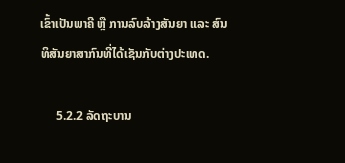ເຂົ້າເປັນພາຄີ ຫຼື ການລົບລ້າງສັນຍາ ແລະ ສົນທິສັນຍາສາກົນທີ່ໄດ້ເຊັນກັບຕ່າງປະເທດ.

     5.2.2 ລັດຖະບານ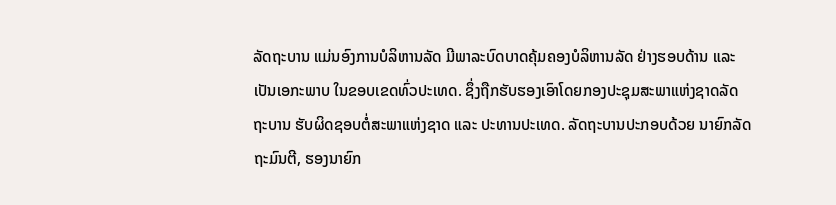ລັດຖະບານ ແມ່ນອົງການບໍລິຫານລັດ ມີພາລະບົດບາດຄຸ້ມຄອງບໍລິຫານລັດ ຢ່າງຮອບດ້ານ ແລະ ເປັນເອກະພາບ ໃນຂອບເຂດທົ່ວປະເທດ. ຊຶ່ງຖືກຮັບຮອງເອົາໂດຍກອງປະຊຸມສະພາແຫ່ງຊາດລັດຖະບານ ຮັບຜິດຊອບຕໍ່ສະພາແຫ່ງຊາດ ແລະ ປະທານປະເທດ. ລັດຖະບານປະກອບດ້ວຍ ນາຍົກລັດຖະມົນຕີ, ຮອງນາຍົກ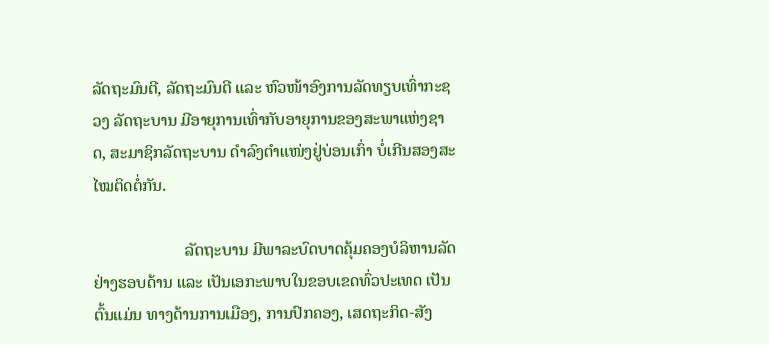ລັດຖະມົນຕີ, ລັດຖະມົນຕີ ແລະ ຫົວໜ້າອົງການລັດທຽບເທົ່າກະຊວງ ລັດຖະບານ ມີອາຍຸການເທົ່າກັບອາຍຸການຂອງສະພາແຫ່ງຊາດ, ສະມາຊິກລັດຖະບານ ດໍາລົງຕຳແໜ່ງຢູ່ບ່ອນເກົ່າ ບໍ່ເກີນສອງສະໄໝຕິດຕໍ່ກັນ.

                      ລັດຖະບານ ມີພາລະບົດບາດຄຸ້ມຄອງບໍລິຫານລັດຢ່າງຮອບດ້ານ ແລະ ເປັນເອກະພາບໃນຂອບເຂດທົ່ວປະເທດ ເປັນຕົ້ນແມ່ນ ທາງດ້ານການເມືອງ, ການປົກຄອງ, ເສດຖະກິດ-ສັງ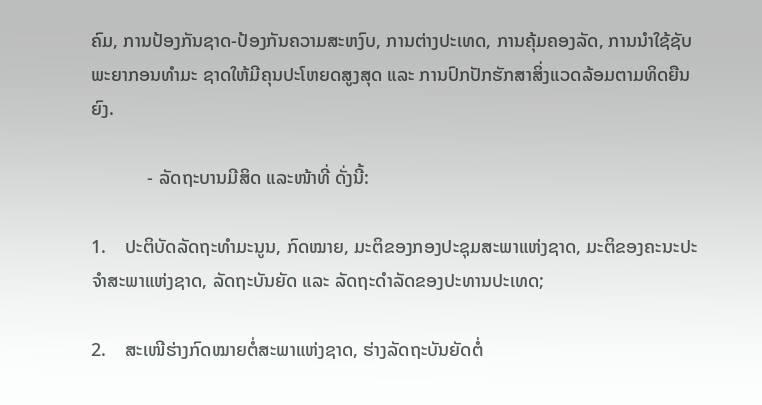ຄົມ, ການປ້ອງກັນຊາດ-ປ້ອງກັນຄວາມສະຫງົບ, ການຕ່າງປະເທດ, ການຄຸ້ມຄອງລັດ, ການນໍາໃຊ້ຊັບພະຍາກອນທໍາມະ ຊາດໃຫ້ມີຄຸນປະໂຫຍດສູງສຸດ ແລະ ການປົກປັກຮັກສາສິ່ງແວດລ້ອມຕາມທິດຍືນຍົງ.

            - ລັດຖະບານມີສິດ ແລະໜ້າທີ່ ດັ່ງນີ້:

1.    ປະຕິບັດລັດຖະທຳມະນູນ, ກົດໝາຍ, ມະຕິຂອງກອງປະຊຸມສະພາແຫ່ງຊາດ, ມະຕິຂອງຄະນະປະຈຳສະພາແຫ່ງຊາດ, ລັດຖະບັນຍັດ ແລະ ລັດຖະດຳລັດຂອງປະທານປະເທດ;

2.    ສະເໜີຮ່າງກົດໝາຍຕໍ່ສະພາແຫ່ງຊາດ, ຮ່າງລັດຖະບັນຍັດຕໍ່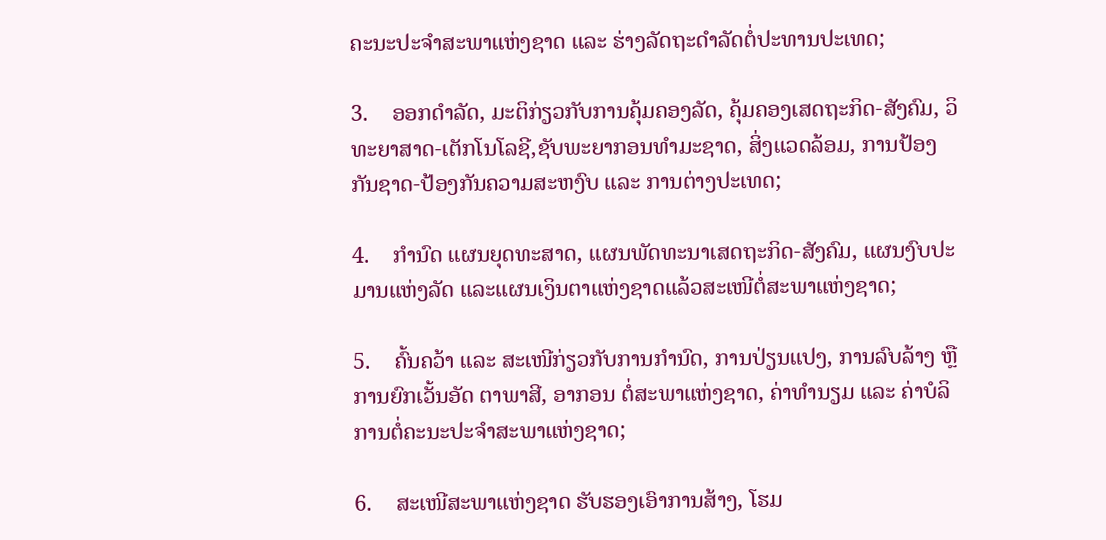ຄະນະປະຈໍາສະພາແຫ່ງຊາດ ແລະ ຮ່າງລັດຖະດຳລັດຕໍ່ປະທານປະເທດ;

3.    ອອກດຳລັດ, ມະຕິກ່ຽວກັບການຄຸ້ມຄອງລັດ, ຄຸ້ມຄອງເສດຖະກິດ-ສັງຄົມ, ວິທະຍາສາດ-ເຕັກໂນໂລຊີ,ຊັບພະຍາກອນທຳມະຊາດ, ສິ່ງແວດລ້ອມ, ການປ້ອງກັນຊາດ-ປ້ອງກັນຄວາມສະຫງົບ ແລະ ການຕ່າງປະເທດ;

4.    ກຳນົດ ແຜນຍຸດທະສາດ, ແຜນພັດທະນາເສດຖະກິດ-ສັງຄົມ, ແຜນງົບປະມານແຫ່ງລັດ ແລະແຜນເງິນຕາແຫ່ງຊາດແລ້ວສະເໜີຕໍ່ສະພາແຫ່ງຊາດ;

5.    ຄົ້ນຄວ້າ ແລະ ສະເໜີກ່ຽວກັບການກຳນົດ, ການປ່ຽນແປງ, ການລົບລ້າງ ຫຼື ການຍົກເວັ້ນອັດ ຕາພາສີ, ອາກອນ ຕໍ່ສະພາແຫ່ງຊາດ, ຄ່າທຳນຽມ ແລະ ຄ່າບໍລິການຕໍ່ຄະນະປະຈຳສະພາແຫ່ງຊາດ;

6.    ສະເໜີສະພາແຫ່ງຊາດ ຮັບຮອງເອົາການສ້າງ, ໂຮມ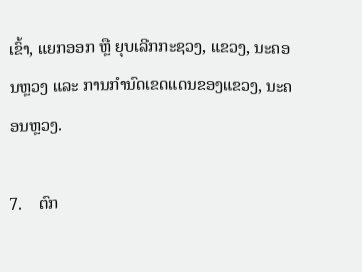ເຂົ້າ, ແຍກອອກ ຫຼື ຍຸບເລີກກະຊວງ, ແຂວງ, ນະຄອນຫຼວງ ແລະ ການກຳນົດເຂດແດນຂອງແຂວງ, ນະຄອນຫຼວງ.

7.    ຕົກ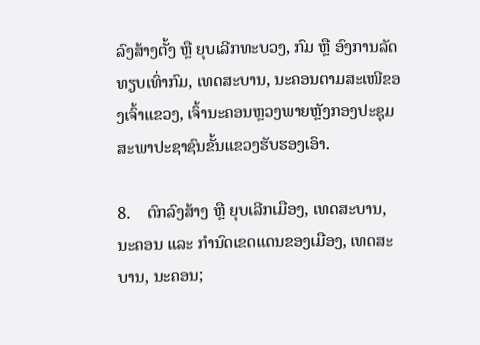ລົງສ້າງຕັ້ງ ຫຼື ຍຸບເລີກທະບວງ, ກົມ ຫຼື ອົງການລັດທຽບເທົ່າກົມ, ເທດສະບານ, ນະຄອນຕາມສະເໜີຂອງເຈົ້າແຂວງ, ເຈົ້ານະຄອນຫຼວງພາຍຫຼັງກອງປະຊຸມສະພາປະຊາຊົນຂັ້ນແຂວງຮັບຮອງເອົາ.

8.    ຕົກລົງສ້າງ ຫຼື ຍຸບເລີກເມືອງ, ເທດສະບານ, ນະຄອນ ແລະ ກຳນົດເຂດແດນຂອງເມືອງ, ເທດສະບານ, ນະຄອນ;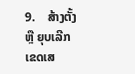9.    ສ້າງຕັ້ງ ຫຼື ຍຸບເລີກເຂດເສ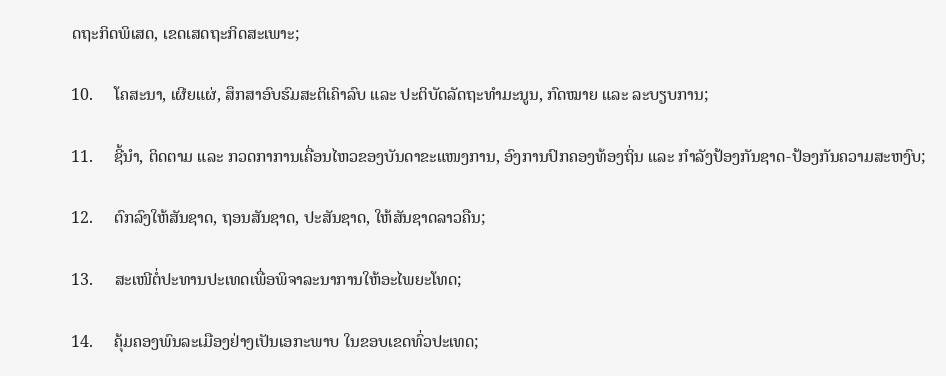ດຖະກິດພິເສດ, ເຂດເສດຖະກິດສະເພາະ;

10.     ໂຄສະນາ, ເຜີຍແຜ່, ສຶກສາອົບຮົມສະຕິເຄົາລົບ ແລະ ປະຕິບັດລັດຖະທໍາມະນູນ, ກົດໝາຍ ແລະ ລະບຽບການ;

11.     ຊີ້ນຳ, ຕິດຕາມ ແລະ ກວດກາການເຄື່ອນໄຫວຂອງບັນດາຂະແໜງການ, ອົງການປົກຄອງທ້ອງຖິ່ນ ແລະ ກຳລັງປ້ອງກັນຊາດ-ປ້ອງກັນຄວາມສະຫງົບ;

12.     ຕົກລົງໃຫ້ສັນຊາດ, ຖອນສັນຊາດ, ປະສັນຊາດ, ໃຫ້ສັນຊາດລາວຄືນ;

13.     ສະເໜີຕໍ່ປະທານປະເທດເພື່ອພິຈາລະນາການໃຫ້ອະໄພຍະໂທດ;

14.     ຄຸ້ມຄອງພົນລະເມືອງຢ່າງເປັນເອກະພາບ ໃນຂອບເຂດທົ່ວປະເທດ;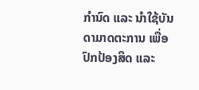ກຳນົດ ແລະ ນຳໃຊ້ບັນດາມາດຕະການ ເພື່ອປົກປ້ອງສິດ ແລະ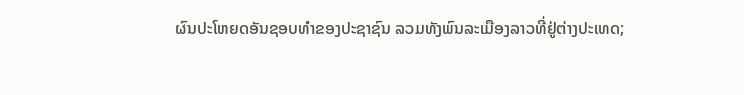ຜົນປະໂຫຍດອັນຊອບທຳຂອງປະຊາຊົນ ລວມທັງພົນລະເມືອງລາວທີ່ຢູ່ຕ່າງປະເທດ;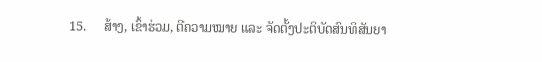15.     ສ້າງ, ເຂົ້າຮ່ວມ, ຕີຄວາມໝາຍ ແລະ ຈັດຕັ້ງປະຕິບັດສົນທິສັນຍາ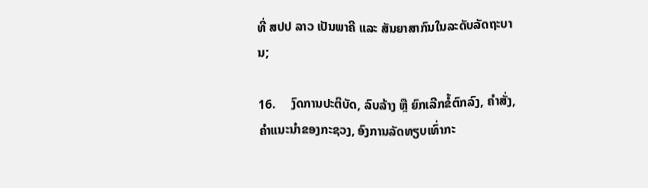ທີ່ ສປປ ລາວ ເປັນພາຄີ ແລະ ສັນຍາສາກົນໃນລະດັບລັດຖະບານ;

16.     ງົດການປະຕິບັດ, ລົບລ້າງ ຫຼື ຍົກເລີກຂໍ້ຕົກລົງ, ຄຳສັ່ງ, ຄຳແນະນຳຂອງກະຊວງ, ອົງການລັດທຽບເທົ່າກະ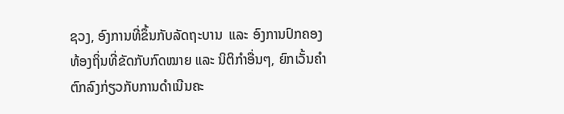ຊວງ, ອົງການທີ່ຂຶ້ນກັບລັດຖະບານ  ແລະ ອົງການປົກຄອງທ້ອງຖິ່ນທີ່ຂັດກັບກົດໝາຍ ແລະ ນິຕິກຳອື່ນໆ, ຍົກເວັ້ນຄຳຕົກລົງກ່ຽວກັບການດຳເນີນຄະ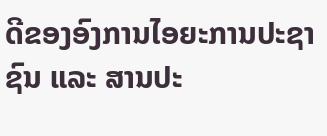ດີຂອງອົງການໄອຍະການປະຊາຊົນ ແລະ ສານປະ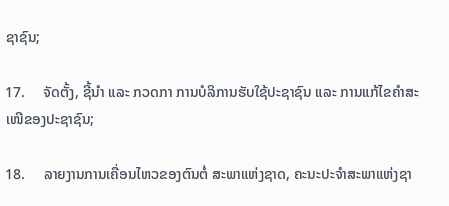ຊາຊົນ;

17.     ຈັດຕັ້ງ, ຊີ້ນໍາ ແລະ ກວດກາ ການບໍລິການຮັບໃຊ້ປະຊາຊົນ ແລະ ການແກ້ໄຂຄໍາສະເໜີຂອງປະຊາຊົນ;

18.     ລາຍງານການເຄື່ອນໄຫວຂອງຕົນຕໍ່ ສະພາແຫ່ງຊາດ, ຄະນະປະຈຳສະພາແຫ່ງຊາ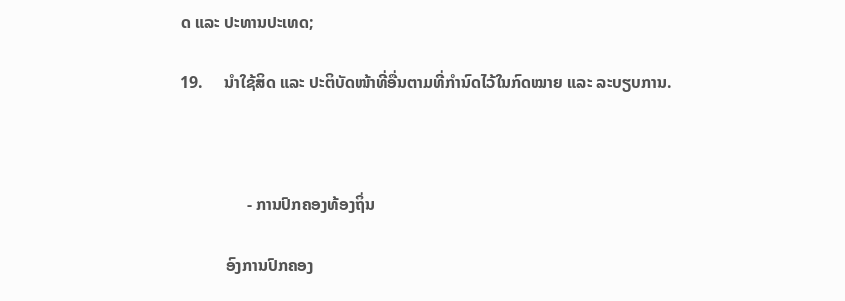ດ ແລະ ປະທານປະເທດ;

19.     ນຳໃຊ້ສິດ ແລະ ປະຕິບັດໜ້າທີ່ອື່ນຕາມທີ່ກຳນົດໄວ້ໃນກົດໝາຍ ແລະ ລະບຽບການ.



                - ການປົກຄອງທ້ອງຖິ່ນ

           ອົງການປົກຄອງ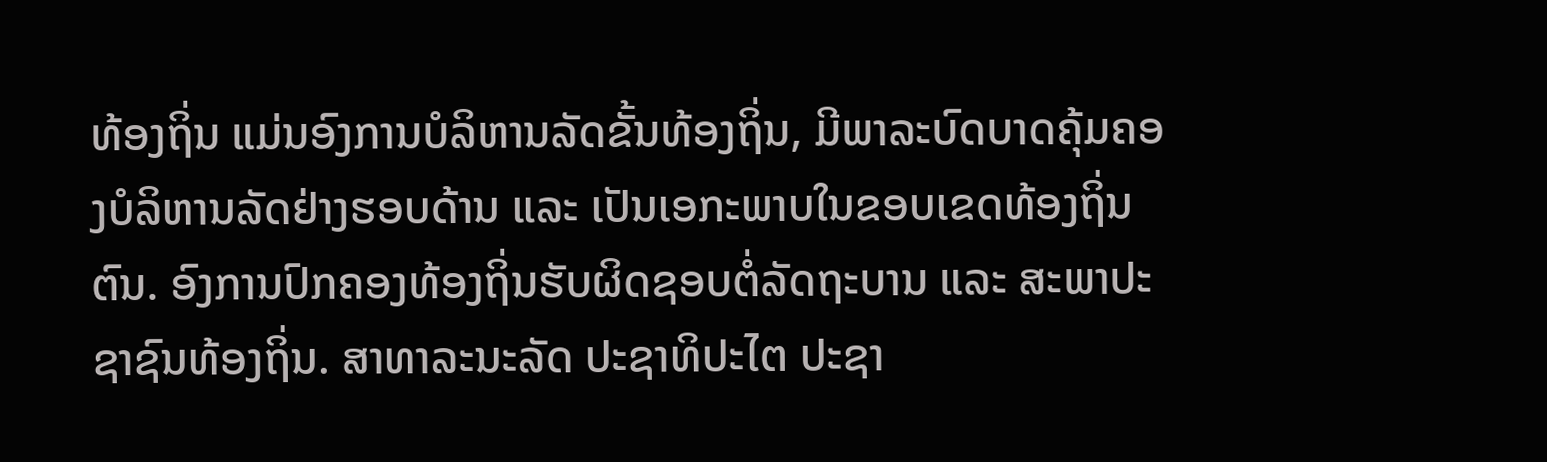ທ້ອງຖິ່ນ ແມ່ນອົງການບໍລິຫານລັດຂັ້ນທ້ອງຖິ່ນ, ມີພາລະບົດບາດຄຸ້ມຄອງບໍລິຫານລັດຢ່າງຮອບດ້ານ ແລະ ເປັນເອກະພາບໃນຂອບເຂດທ້ອງຖິ່ນຕົນ. ອົງການປົກຄອງທ້ອງຖິ່ນຮັບຜິດຊອບຕໍ່ລັດຖະບານ ແລະ ສະພາປະຊາຊົນທ້ອງຖິ່ນ. ສາທາລະນະລັດ ປະຊາທິປະໄຕ ປະຊາ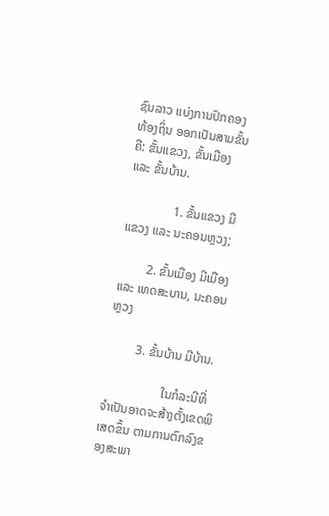ຊົນລາວ ແບ່ງການປົກຄອງທ້ອງຖິ່ນ ອອກເປັນສາມຂັ້ນຄື: ຂັ້ນແຂວງ, ຂັ້ນເມືອງ ແລະ ຂັ້ນບ້ານ.

               1. ຂັ້ນແຂວງ ມີແຂວງ ແລະ ນະຄອນຫຼວງ;

         2. ຂັ້ນເມືອງ ມີເມືອງ ແລະ ເທດສະບານ, ນະຄອນຫຼວງ

         3. ຂັ້ນບ້ານ ມີບ້ານ.

                   ໃນກໍລະນີທີ່ຈໍາເປັນອາດຈະສ້າງຕັ້ງເຂດພິເສດຂຶ້ນ ຕາມການຕົກລົງຂອງສະພາ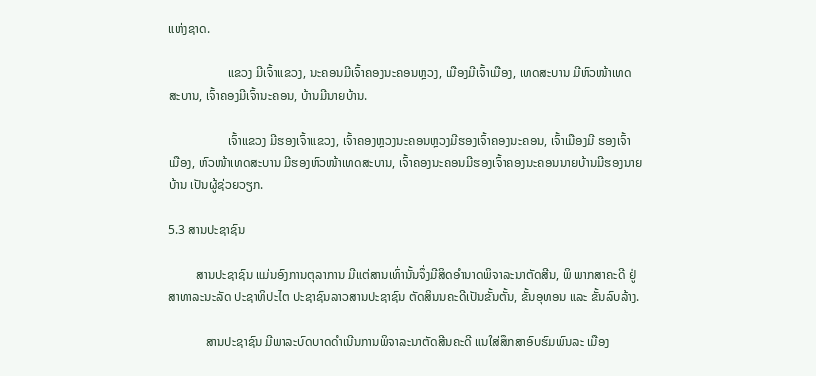ແຫ່ງຊາດ.

                   ແຂວງ ມີເຈົ້າແຂວງ, ນະຄອນມີເຈົ້າຄອງນະຄອນຫຼວງ, ເມືອງມີເຈົ້າເມືອງ, ເທດສະບານ ມີຫົວໜ້າເທດ ສະບານ, ເຈົ້າຄອງມີເຈົ້ານະຄອນ, ບ້ານມີນາຍບ້ານ.

                   ເຈົ້າແຂວງ ມີຮອງເຈົ້າແຂວງ, ເຈົ້າຄອງຫຼວງນະຄອນຫຼວງມີຮອງເຈົ້າຄອງນະຄອນ, ເຈົ້າເມືອງມີ ຮອງເຈົ້າ ເມືອງ, ຫົວໜ້າເທດສະບານ ມີຮອງຫົວໜ້າເທດສະບານ, ເຈົ້າຄອງນະຄອນມີຮອງເຈົ້າຄອງນະຄອນນາຍບ້ານມີຮອງນາຍບ້ານ ເປັນຜູ້ຊ່ວຍວຽກ.

5.3 ສານປະຊາຊົນ

         ສານປະຊາຊົນ ແມ່ນອົງການຕຸລາການ ມີແຕ່ສານເທົ່ານັ້ນຈຶ່ງມີສິດອຳນາດພິຈາລະນາຕັດສີນ, ພິ ພາກສາຄະດີ ຢູ່ ສາທາລະນະລັດ ປະຊາທິປະໄຕ ປະຊາຊົນລາວສານປະຊາຊົນ ຕັດສິນນຄະດີເປັນຂັ້ນຕັ້ນ, ຂັ້ນອຸທອນ ແລະ ຂັ້ນລົບລ້າງ.

            ສານປະຊາຊົນ ມີພາລະບົດບາດດຳເນີນການພິຈາລະນາຕັດສີນຄະດີ ແນໃສ່ສຶກສາອົບຮົມພົນລະ ເມືອງ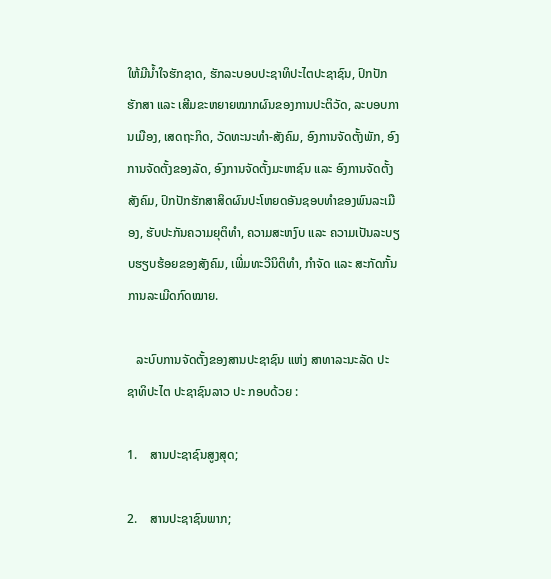ໃຫ້ມີນ້ຳໃຈຮັກຊາດ, ຮັກລະບອບປະຊາທິປະໄຕປະຊາຊົນ, ປົກປັກຮັກສາ ແລະ ເສີມຂະຫຍາຍໝາກຜົນຂອງການປະຕິວັດ, ລະບອບການເມືອງ, ເສດຖະກິດ, ວັດທະນະທຳ-ສັງຄົມ, ອົງການຈັດຕັ້ງພັກ, ອົງ ການຈັດຕັ້ງຂອງລັດ, ອົງການຈັດຕັ້ງມະຫາຊົນ ແລະ ອົງການຈັດຕັ້ງສັງຄົມ, ປົກປັກຮັກສາສິດຜົນປະໂຫຍດອັນຊອບທຳຂອງພົນລະເມືອງ, ຮັບປະກັນຄວາມຍຸຕິທຳ, ຄວາມສະຫງົບ ແລະ ຄວາມເປັນລະບຽບຮຽບຮ້ອຍຂອງສັງຄົມ, ເພີ່ມທະວີນິຕິທຳ, ກຳຈັດ ແລະ ສະກັດກັ້ນການລະເມີດກົດໝາຍ.

   ລະບົບການຈັດຕັ້ງຂອງສານປະຊາຊົນ ແຫ່ງ ສາທາລະນະລັດ ປະຊາທິປະໄຕ ປະຊາຊົນລາວ ປະ ກອບດ້ວຍ :

1.    ສານປະຊາຊົນສູງສຸດ;

2.    ສານປະຊາຊົນພາກ;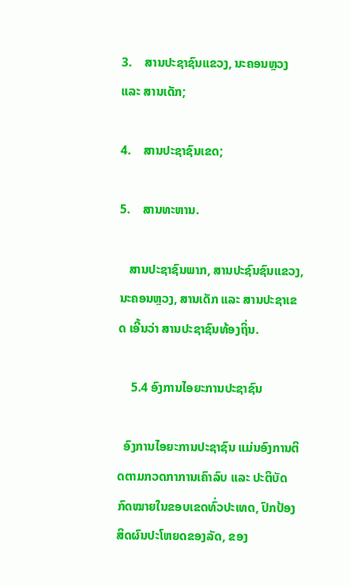3.    ສານປະຊາຊົນແຂວງ, ນະຄອນຫຼວງ ແລະ ສານເດັກ;

4.    ສານປະຊາຊົນເຂດ;

5.    ສານທະຫານ.

   ສານປະຊາຊົນພາກ, ສານປະຊົນຊົນແຂວງ, ນະຄອນຫຼວງ, ສານເດັກ ແລະ ສານປະຊາເຂດ ເອີ້ນວ່າ ສານປະຊາຊົນທ້ອງຖິ່ນ.

    5.4 ອົງການໄອຍະການປະຊາຊົນ

  ອົງການໄອຍະການປະຊາຊົນ ແມ່ນອົງການຕິດຕາມກວດກາການເຄົາລົບ ແລະ ປະຕິບັດກົດໝາຍໃນຂອບເຂດທົ່ວປະເທດ, ປົກປ້ອງສິດຜົນປະໂຫຍດຂອງລັດ, ຂອງ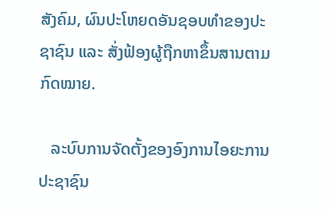ສັງຄົມ, ຜົນປະໂຫຍດອັນຊອບທຳຂອງປະຊາຊົນ ແລະ ສັ່ງຟ້ອງຜູ້ຖືກຫາຂຶ້ນສານຕາມກົດໝາຍ.

   ລະບົບການຈັດຕັ້ງຂອງອົງການໄອຍະການປະຊາຊົນ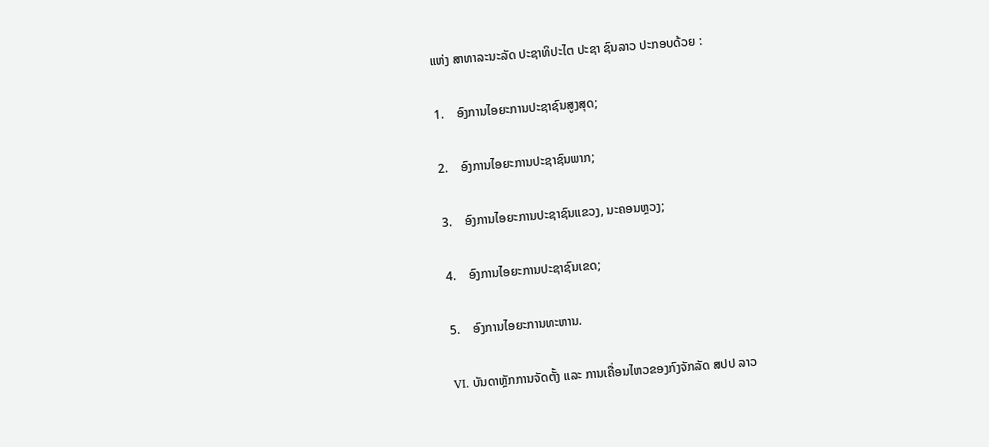ແຫ່ງ ສາທາລະນະລັດ ປະຊາທິປະໄຕ ປະຊາ ຊົນລາວ ປະກອບດ້ວຍ :

1.    ອົງການໄອຍະການປະຊາຊົນສູງສຸດ;

2.    ອົງການໄອຍະການປະຊາຊົນພາກ;

3.    ອົງການໄອຍະການປະຊາຊົນແຂວງ, ນະຄອນຫຼວງ;

4.    ອົງການໄອຍະການປະຊາຊົນເຂດ;

5.    ອົງການໄອຍະການທະຫານ.

VI. ບັນດາຫຼັກການຈັດຕັ້ງ ແລະ ການເຄື່ອນໄຫວຂອງກົງຈັກລັດ ສປປ ລາວ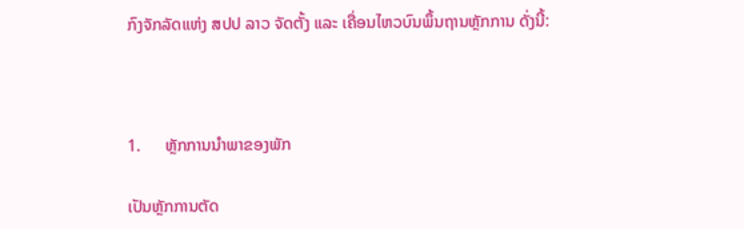ກົງຈັກລັດແຫ່ງ ສປປ ລາວ ຈັດຕັ້ງ ແລະ ເຄື່ອນໄຫວບົນພຶ້ນຖານຫຼັກການ ດັ່ງນີ້:



1.      ຫຼັກການນຳພາຂອງພັກ

ເປັນຫຼັກການຕັດ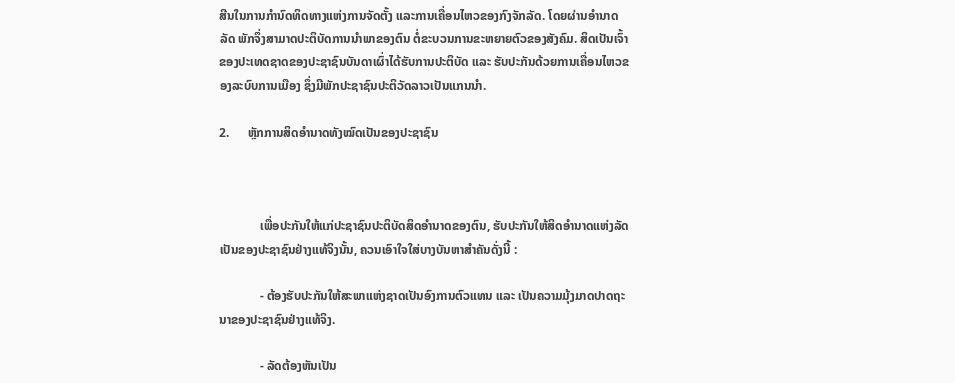ສີນໃນການກຳນົດທິດທາງແຫ່ງການຈັດຕັ້ງ ແລະການເຄື່ອນໄຫວຂອງກົງຈັກລັດ. ໂດຍຜ່ານອຳນາດລັດ ພັກຈຶ່ງສາມາດປະຕິບັດການນຳພາຂອງຕົນ ຕໍ່ຂະບວນການຂະຫຍາຍຕົວຂອງສັງຄົມ. ສິດເປັນເຈົ້າຂອງປະເທດຊາດຂອງປະຊາຊົນບັນດາເຜົ່າໄດ້ຮັບການປະຕິບັດ ແລະ ຮັບປະກັນດ້ວຍການເຄື່ອນໄຫວຂອງລະບົບການເມືອງ ຊຶ່ງມີພັກປະຊາຊົນປະຕິວັດລາວເປັນແກນນຳ.

2.      ຫຼັກການສິດອຳນາດທັງໝົດເປັນຂອງປະຊາຊົນ



             ເພື່ອປະກັນໃຫ້ແກ່ປະຊາຊົນປະຕິບັດສິດອຳນາດຂອງຕົນ, ຮັບປະກັນໃຫ້ສິດອຳນາດແຫ່ງລັດ ເປັນຂອງປະຊາຊົນຢ່າງແທ້ຈິງນັ້ນ, ຄວນເອົາໃຈໃສ່ບາງບັນຫາສໍາຄັນດັ່ງນີ້ :

             - ຕ້ອງຮັບປະກັນໃຫ້ສະພາແຫ່ງຊາດເປັນອົງການຕົວແທນ ແລະ ເປັນຄວາມມຸ້ງມາດປາດຖະນາຂອງປະຊາຊົນຢ່າງແທ້ຈິງ.

             - ລັດຕ້ອງຫັນເປັນ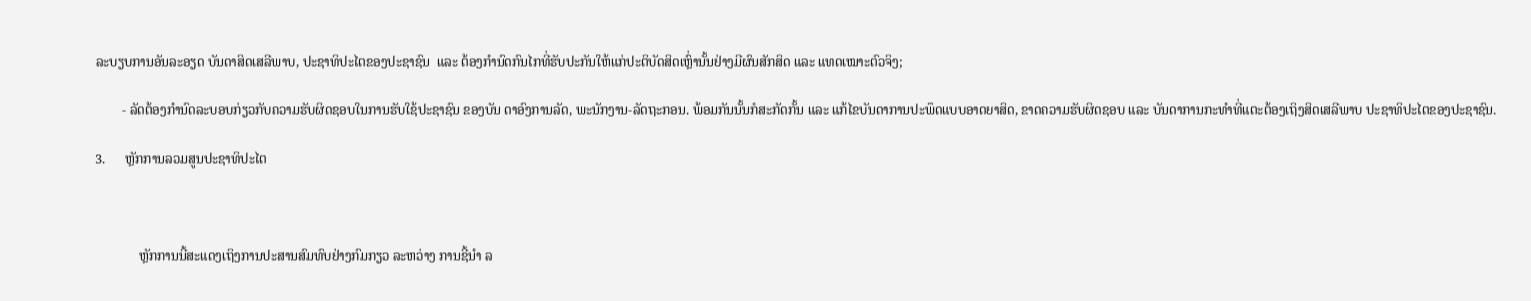ລະບຽບການອັນລະອຽດ ບັນດາສິດເສລີພາບ, ປະຊາທິປະໄຕຂອງປະຊາຊົນ  ແລະ ຕ້ອງກຳນົດກົນໄກທີ່ຮັບປະກັນໃຫ້ແກ່ປະຕິບັດສິດເຫຼົ່ານັ້ນຢ່າງມີຜົນສັກສິດ ແລະ ແທດເໝາະຕົວຈິງ;

        - ລັດຕ້ອງກຳນົດລະບອບກ່ຽວກັບຄວາມຮັບຜິດຊອບໃນການຮັບໃຊ້ປະຊາຊົນ ຂອງບັນ ດາອົງການລັດ, ພະນັກງານ-ລັດຖະກອນ. ພ້ອມກັນນັ້ນກໍສະກັດກັ້ນ ແລະ ແກ້ໄຂບັນດາການປະພຶດແບບອາດຍາສິດ, ຂາດຄວາມຮັບຜິດຊອບ ແລະ ບັນດາການກະທຳທີ່ແຕະຕ້ອງເຖິງສິດເສລີພາບ ປະຊາທິປະໄຕຂອງປະຊາຊົນ.

3.      ຫຼັກການລວມສູນປະຊາທິປະໄຕ



             ຫຼັກການນີ້ສະແດງເຖິງການປະສານສົມທົບຢ່າງກົມກຽວ ລະຫວ່າງ ການຊີ້ນຳ ລ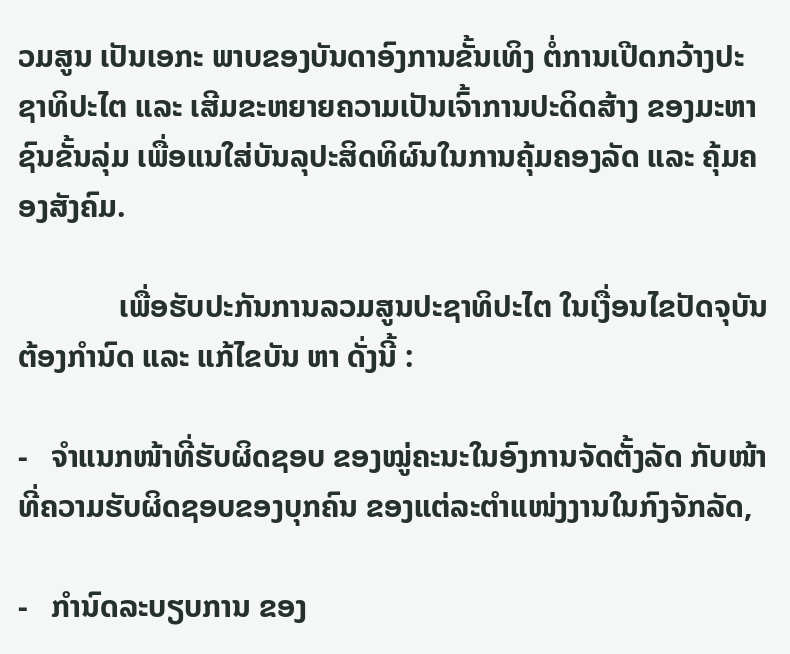ວມສູນ ເປັນເອກະ ພາບຂອງບັນດາອົງການຂັ້ນເທິງ ຕໍ່ການເປີດກວ້າງປະຊາທິປະໄຕ ແລະ ເສີມຂະຫຍາຍຄວາມເປັນເຈົ້າການປະດິດສ້າງ ຂອງມະຫາຊົນຂັ້ນລຸ່ມ ເພື່ອແນໃສ່ບັນລຸປະສິດທິຜົນໃນການຄຸ້ມຄອງລັດ ແລະ ຄຸ້ມຄອງສັງຄົມ.

             ເພື່ອຮັບປະກັນການລວມສູນປະຊາທິປະໄຕ ໃນເງື່ອນໄຂປັດຈຸບັນຕ້ອງກຳນົດ ແລະ ແກ້ໄຂບັນ ຫາ ດັ່ງນີ້ :

-   ຈຳແນກໜ້າທີ່ຮັບຜິດຊອບ ຂອງໝູ່ຄະນະໃນອົງການຈັດຕັ້ງລັດ ກັບໜ້າທີ່ຄວາມຮັບຜິດຊອບຂອງບຸກຄົນ ຂອງແຕ່ລະຕຳແໜ່ງງານໃນກົງຈັກລັດ,

-   ກຳນົດລະບຽບການ ຂອງ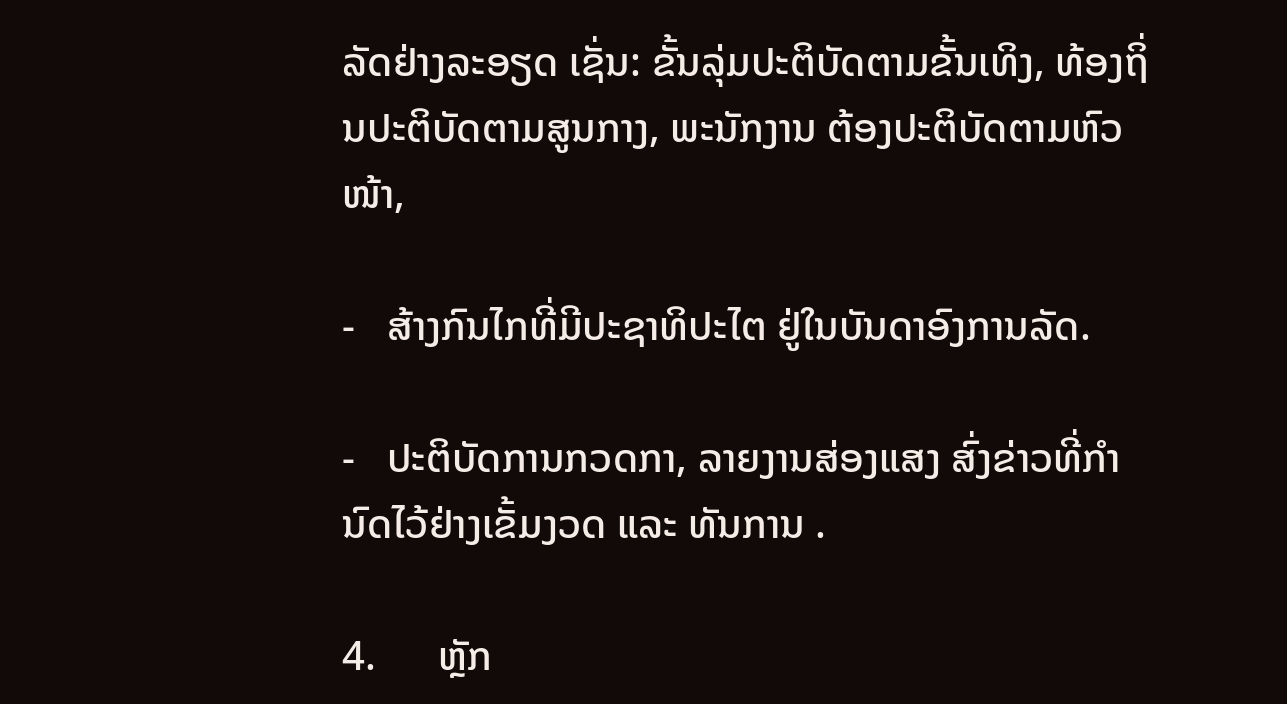ລັດຢ່າງລະອຽດ ເຊັ່ນ: ຂັ້ນລຸ່ມປະຕິບັດຕາມຂັ້ນເທິງ, ທ້ອງຖິ່ນປະຕິບັດຕາມສູນກາງ, ພະນັກງານ ຕ້ອງປະຕິບັດຕາມຫົວໜ້າ,

-   ສ້າງກົນໄກທີ່ມີປະຊາທິປະໄຕ ຢູ່ໃນບັນດາອົງການລັດ.

-   ປະຕິບັດການກວດກາ, ລາຍງານສ່ອງແສງ ສົ່ງຂ່າວທີ່ກໍານົດໄວ້ຢ່າງເຂັ້ມງວດ ແລະ ທັນການ .

4.      ຫຼັກ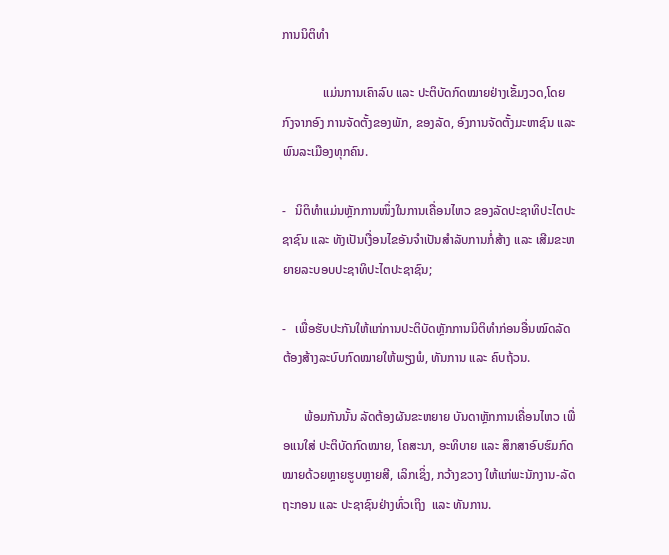ການນິຕິທຳ

             ແມ່ນການເຄົາລົບ ແລະ ປະຕິບັດກົດໝາຍຢ່າງເຂັ້ມງວດ,ໂດຍກົງຈາກອົງ ການຈັດຕັ້ງຂອງພັກ, ຂອງລັດ, ອົງການຈັດຕັ້ງມະຫາຊົນ ແລະ ພົນລະເມືອງທຸກຄົນ.

-   ນິຕິທຳແມ່ນຫຼັກການໜຶ່ງໃນການເຄື່ອນໄຫວ ຂອງລັດປະຊາທິປະໄຕປະຊາຊົນ ແລະ ທັງເປັນເງື່ອນໄຂອັນຈຳເປັນສຳລັບການກໍ່ສ້າງ ແລະ ເສີມຂະຫຍາຍລະບອບປະຊາທິປະໄຕປະຊາຊົນ;

-   ເພື່ອຮັບປະກັນໃຫ້ແກ່ການປະຕິບັດຫຼັກການນິຕິທຳກ່ອນອື່ນໝົດລັດຕ້ອງສ້າງລະບົບກົດໝາຍໃຫ້ພຽງພໍ, ທັນການ ແລະ ຄົບຖ້ວນ.

       ພ້ອມກັນນັ້ນ ລັດຕ້ອງຜັນຂະຫຍາຍ ບັນດາຫຼັກການເຄື່ອນໄຫວ ເພື່ອແນໃສ່ ປະຕິບັດກົດໝາຍ, ໂຄສະນາ, ອະທິບາຍ ແລະ ສຶກສາອົບຮົມກົດໝາຍດ້ວຍຫຼາຍຮູບຫຼາຍສີ, ເລິກເຊິ່ງ, ກວ້າງຂວາງ ໃຫ້ແກ່ພະນັກງານ-ລັດຖະກອນ ແລະ ປະຊາຊົນຢ່າງທົ່ວເຖິງ  ແລະ ທັນການ.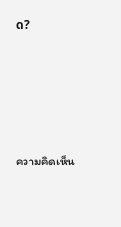ດ?





ความคิดเห็น